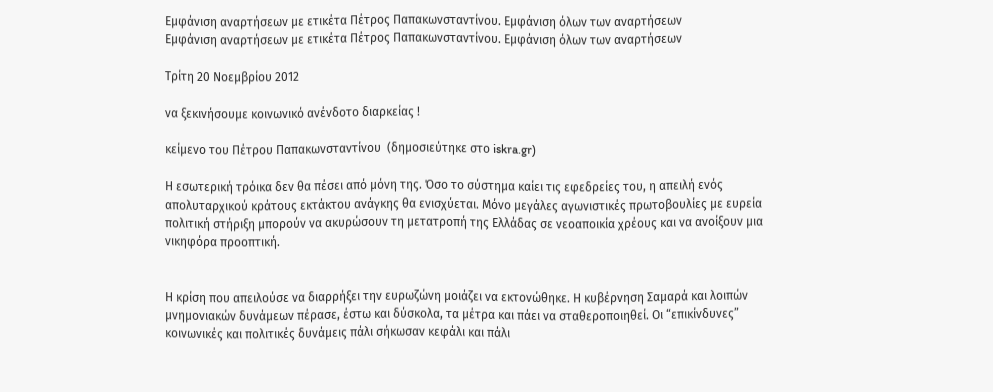Εμφάνιση αναρτήσεων με ετικέτα Πέτρος Παπακωνσταντίνου. Εμφάνιση όλων των αναρτήσεων
Εμφάνιση αναρτήσεων με ετικέτα Πέτρος Παπακωνσταντίνου. Εμφάνιση όλων των αναρτήσεων

Τρίτη 20 Νοεμβρίου 2012

να ξεκινήσουμε κοινωνικό ανένδοτο διαρκείας !

κείμενο του Πέτρου Παπακωνσταντίνου  (δημοσιεύτηκε στο iskra.gr)

Η εσωτερική τρόικα δεν θα πέσει από μόνη της. Όσο το σύστημα καίει τις εφεδρείες του, η απειλή ενός απολυταρχικού κράτους εκτάκτου ανάγκης θα ενισχύεται. Μόνο μεγάλες αγωνιστικές πρωτοβουλίες με ευρεία πολιτική στήριξη μπορούν να ακυρώσουν τη μετατροπή της Ελλάδας σε νεοαποικία χρέους και να ανοίξουν μια νικηφόρα προοπτική.


Η κρίση που απειλούσε να διαρρήξει την ευρωζώνη μοιάζει να εκτονώθηκε. Η κυβέρνηση Σαμαρά και λοιπών μνημονιακών δυνάμεων πέρασε, έστω και δύσκολα, τα μέτρα και πάει να σταθεροποιηθεί. Οι “επικίνδυνες” κοινωνικές και πολιτικές δυνάμεις πάλι σήκωσαν κεφάλι και πάλι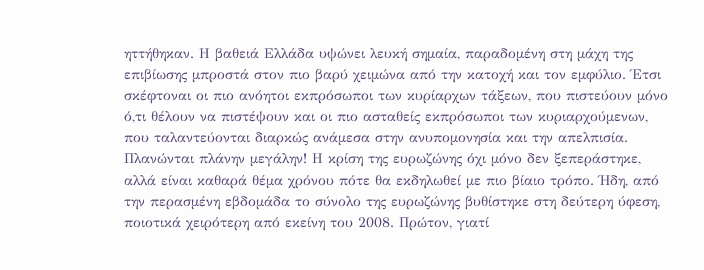ηττήθηκαν. Η βαθειά Ελλάδα υψώνει λευκή σημαία, παραδομένη στη μάχη της επιβίωσης μπροστά στον πιο βαρύ χειμώνα από την κατοχή και τον εμφύλιο. Έτσι σκέφτοναι οι πιο ανόητοι εκπρόσωποι των κυρίαρχων τάξεων, που πιστεύουν μόνο ό,τι θέλουν να πιστέψουν και οι πιο ασταθείς εκπρόσωποι των κυριαρχούμενων, που ταλαντεύονται διαρκώς ανάμεσα στην ανυπομονησία και την απελπισία.
Πλανώνται πλάνην μεγάλην! Η κρίση της ευρωζώνης όχι μόνο δεν ξεπεράστηκε, αλλά είναι καθαρά θέμα χρόνου πότε θα εκδηλωθεί με πιο βίαιο τρόπο. Ήδη, από την περασμένη εβδομάδα το σύνολο της ευρωζώνης βυθίστηκε στη δεύτερη ύφεση, ποιοτικά χειρότερη από εκείνη του 2008. Πρώτον, γιατί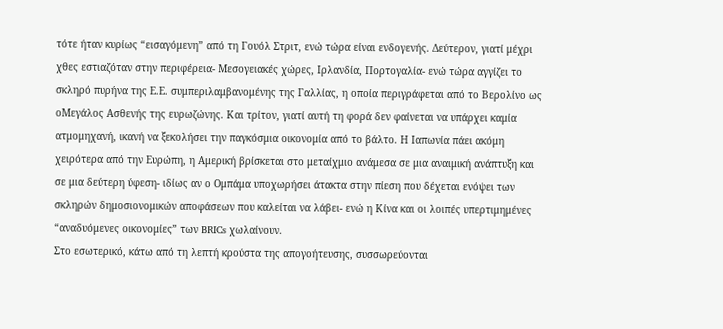τότε ήταν κυρίως “εισαγόμενη” από τη Γουόλ Στριτ, ενώ τώρα είναι ενδογενής. Δεύτερον, γιατί μέχρι χθες εστιαζόταν στην περιφέρεια- Μεσογειακές χώρες, Ιρλανδία, Πορτογαλία- ενώ τώρα αγγίζει το σκληρό πυρήνα της Ε.Ε. συμπεριλαμβανομένης της Γαλλίας, η οποία περιγράφεται από το Βερολίνο ως οΜεγάλος Ασθενής της ευρωζώνης. Και τρίτον, γιατί αυτή τη φορά δεν φαίνεται να υπάρχει καμία ατμομηχανή, ικανή να ξεκολήσει την παγκόσμια οικονομία από το βάλτο. Η Ιαπωνία πάει ακόμη χειρότερα από την Ευρώπη, η Αμερική βρίσκεται στο μεταίχμιο ανάμεσα σε μια αναιμική ανάπτυξη και σε μια δεύτερη ύφεση- ιδίως αν ο Ομπάμα υποχωρήσει άτακτα στην πίεση που δέχεται ενόψει των σκληρών δημοσιονομικών αποφάσεων που καλείται να λάβει- ενώ η Κίνα και οι λοιπές υπερτιμημένες “αναδυόμενες οικονομίες” των BRICs χωλαίνουν.
Στο εσωτερικό, κάτω από τη λεπτή κρούστα της απογοήτευσης, συσσωρεύονται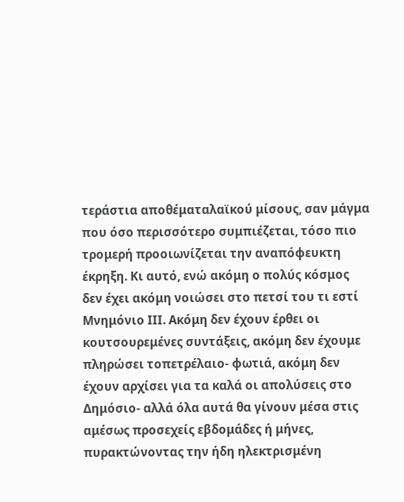τεράστια αποθέματαλαϊκού μίσους, σαν μάγμα που όσο περισσότερο συμπιέζεται, τόσο πιο τρομερή προοιωνίζεται την αναπόφευκτη έκρηξη. Κι αυτό, ενώ ακόμη ο πολύς κόσμος δεν έχει ακόμη νοιώσει στο πετσί του τι εστί Μνημόνιο ΙΙΙ. Ακόμη δεν έχουν έρθει οι κουτσουρεμένες συντάξεις, ακόμη δεν έχουμε πληρώσει τοπετρέλαιο- φωτιά, ακόμη δεν έχουν αρχίσει για τα καλά οι απολύσεις στο Δημόσιο- αλλά όλα αυτά θα γίνουν μέσα στις αμέσως προσεχείς εβδομάδες ή μήνες, πυρακτώνοντας την ήδη ηλεκτρισμένη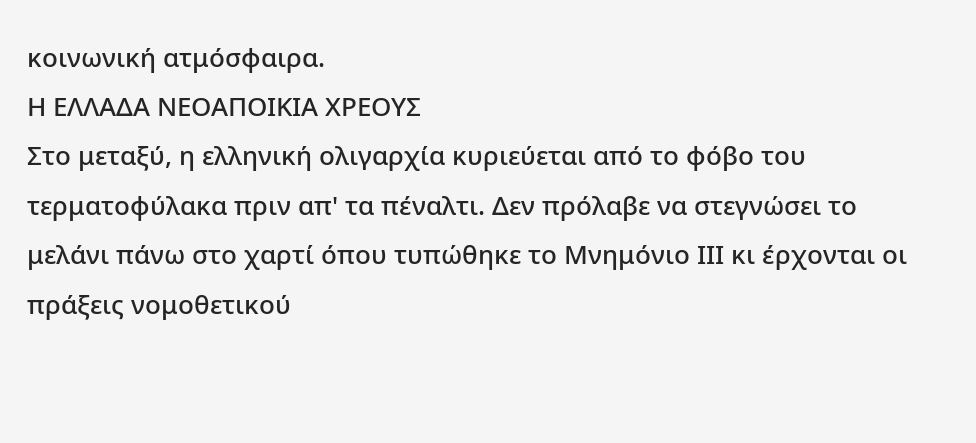κοινωνική ατμόσφαιρα.
Η ΕΛΛΑΔΑ ΝΕΟΑΠΟΙΚΙΑ ΧΡΕΟΥΣ
Στο μεταξύ, η ελληνική ολιγαρχία κυριεύεται από το φόβο του τερματοφύλακα πριν απ' τα πέναλτι. Δεν πρόλαβε να στεγνώσει το μελάνι πάνω στο χαρτί όπου τυπώθηκε το Μνημόνιο ΙΙΙ κι έρχονται οι πράξεις νομοθετικού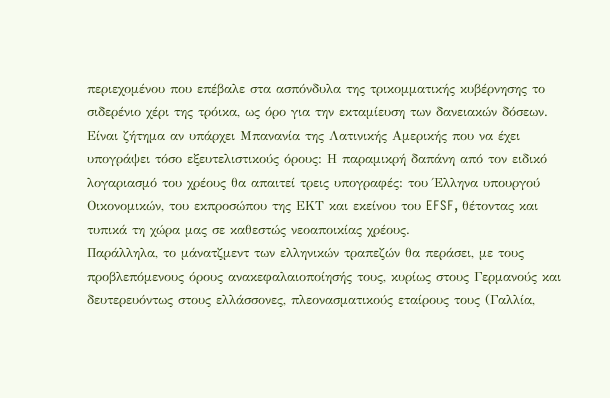περιεχομένου που επέβαλε στα ασπόνδυλα της τρικομματικής κυβέρνησης το σιδερένιο χέρι της τρόικα, ως όρο για την εκταμίευση των δανειακών δόσεων. Είναι ζήτημα αν υπάρχει Μπανανία της Λατινικής Αμερικής που να έχει υπογράψει τόσο εξευτελιστικούς όρους: Η παραμικρή δαπάνη από τον ειδικό λογαριασμό του χρέους θα απαιτεί τρεις υπογραφές: του Έλληνα υπουργού Οικονομικών, του εκπροσώπου της ΕΚΤ και εκείνου του EFSF, θέτοντας και τυπικά τη χώρα μας σε καθεστώς νεοαποικίας χρέους.
Παράλληλα, το μάνατζμεντ των ελληνικών τραπεζών θα περάσει, με τους προβλεπόμενους όρους ανακεφαλαιοποίησής τους, κυρίως στους Γερμανούς και δευτερευόντως στους ελλάσσονες, πλεονασματικούς εταίρους τους (Γαλλία,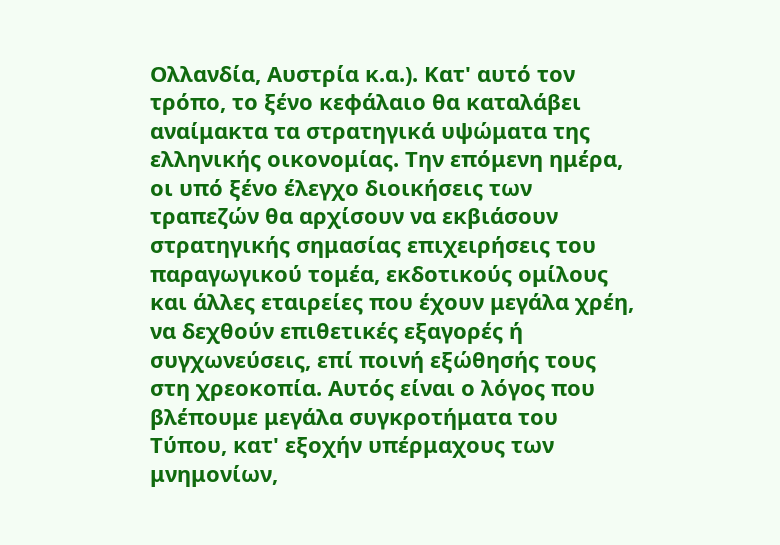Ολλανδία, Αυστρία κ.α.). Κατ' αυτό τον τρόπο, το ξένο κεφάλαιο θα καταλάβει αναίμακτα τα στρατηγικά υψώματα της ελληνικής οικονομίας. Την επόμενη ημέρα, οι υπό ξένο έλεγχο διοικήσεις των τραπεζών θα αρχίσουν να εκβιάσουν στρατηγικής σημασίας επιχειρήσεις του παραγωγικού τομέα, εκδοτικούς ομίλους και άλλες εταιρείες που έχουν μεγάλα χρέη, να δεχθούν επιθετικές εξαγορές ή συγχωνεύσεις, επί ποινή εξώθησής τους στη χρεοκοπία. Αυτός είναι ο λόγος που βλέπουμε μεγάλα συγκροτήματα του Τύπου, κατ' εξοχήν υπέρμαχους των μνημονίων,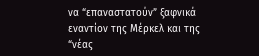να “επαναστατούν” ξαφνικά εναντίον της Μέρκελ και της “νέας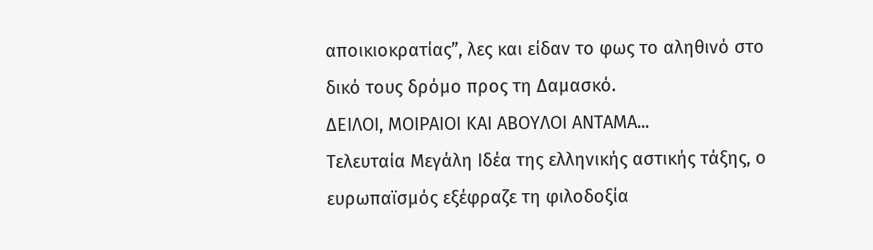αποικιοκρατίας”, λες και είδαν το φως το αληθινό στο δικό τους δρόμο προς τη Δαμασκό.
ΔΕΙΛΟΙ, ΜΟΙΡΑΙΟΙ ΚΑΙ ΑΒΟΥΛΟΙ ΑΝΤΑΜΑ...
Τελευταία Μεγάλη Ιδέα της ελληνικής αστικής τάξης, ο ευρωπαϊσμός εξέφραζε τη φιλοδοξία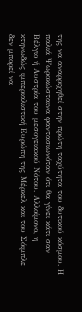της να αναρριχηθεί στην πρώτη ταχύτητα του δυτικού κόσμου. Η παλιά Ψωροκώσταινα φαντασιωνόταν ότι θα γίνει κάτι σαν Βέλγιο ή Αυστρία του μεσογειακού Νότου. Αλλοίμονο, η κτηνωδώς ιμπεριαλιστική Ευρώπη της Μέρκελ και του Σόιμπλε δεν μπορεί να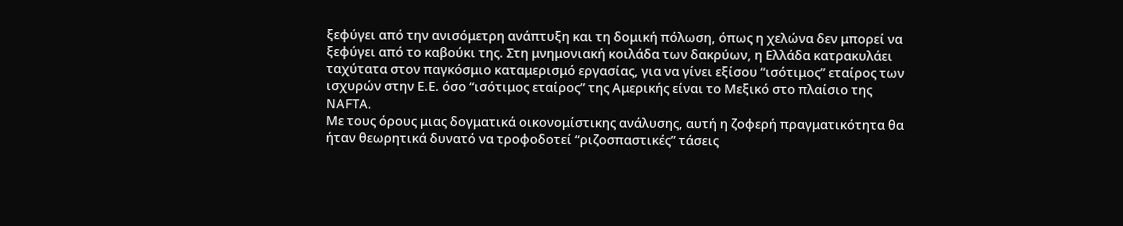ξεφύγει από την ανισόμετρη ανάπτυξη και τη δομική πόλωση, όπως η χελώνα δεν μπορεί να ξεφύγει από το καβούκι της. Στη μνημονιακή κοιλάδα των δακρύων, η Ελλάδα κατρακυλάει ταχύτατα στον παγκόσμιο καταμερισμό εργασίας, για να γίνει εξίσου “ισότιμος” εταίρος των ισχυρών στην Ε.Ε. όσο “ισότιμος εταίρος” της Αμερικής είναι το Μεξικό στο πλαίσιο της NAFTA.
Με τους όρους μιας δογματικά οικονομίστικης ανάλυσης, αυτή η ζοφερή πραγματικότητα θα ήταν θεωρητικά δυνατό να τροφοδοτεί “ριζοσπαστικές” τάσεις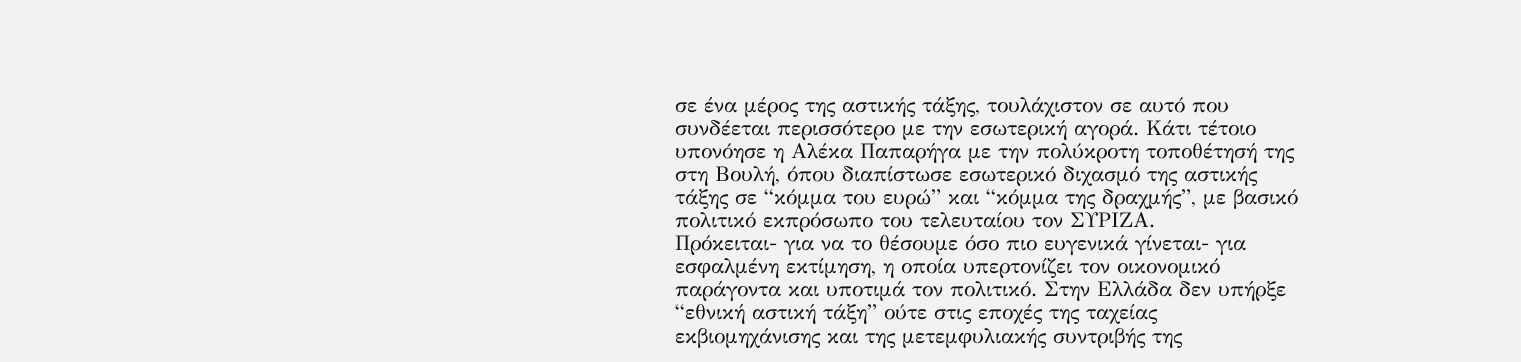σε ένα μέρος της αστικής τάξης, τουλάχιστον σε αυτό που συνδέεται περισσότερο με την εσωτερική αγορά. Κάτι τέτοιο υπονόησε η Αλέκα Παπαρήγα με την πολύκροτη τοποθέτησή της στη Βουλή, όπου διαπίστωσε εσωτερικό διχασμό της αστικής τάξης σε “κόμμα του ευρώ” και “κόμμα της δραχμής”, με βασικό πολιτικό εκπρόσωπο του τελευταίου τον ΣΥΡΙΖΑ.
Πρόκειται- για να το θέσουμε όσο πιο ευγενικά γίνεται- για εσφαλμένη εκτίμηση, η οποία υπερτονίζει τον οικονομικό παράγοντα και υποτιμά τον πολιτικό. Στην Ελλάδα δεν υπήρξε “εθνική αστική τάξη” ούτε στις εποχές της ταχείας εκβιομηχάνισης και της μετεμφυλιακής συντριβής της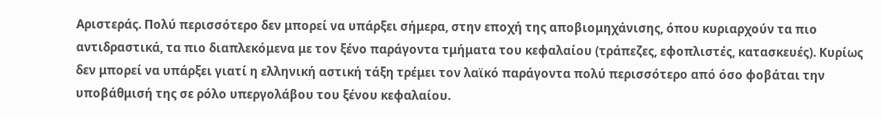Αριστεράς. Πολύ περισσότερο δεν μπορεί να υπάρξει σήμερα, στην εποχή της αποβιομηχάνισης, όπου κυριαρχούν τα πιο αντιδραστικά, τα πιο διαπλεκόμενα με τον ξένο παράγοντα τμήματα του κεφαλαίου (τράπεζες, εφοπλιστές, κατασκευές). Κυρίως δεν μπορεί να υπάρξει γιατί η ελληνική αστική τάξη τρέμει τον λαϊκό παράγοντα πολύ περισσότερο από όσο φοβάται την υποβάθμισή της σε ρόλο υπεργολάβου του ξένου κεφαλαίου.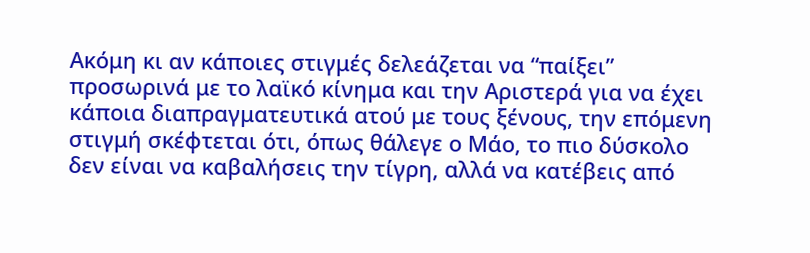Ακόμη κι αν κάποιες στιγμές δελεάζεται να “παίξει” προσωρινά με το λαϊκό κίνημα και την Αριστερά για να έχει κάποια διαπραγματευτικά ατού με τους ξένους, την επόμενη στιγμή σκέφτεται ότι, όπως θάλεγε ο Μάο, το πιο δύσκολο δεν είναι να καβαλήσεις την τίγρη, αλλά να κατέβεις από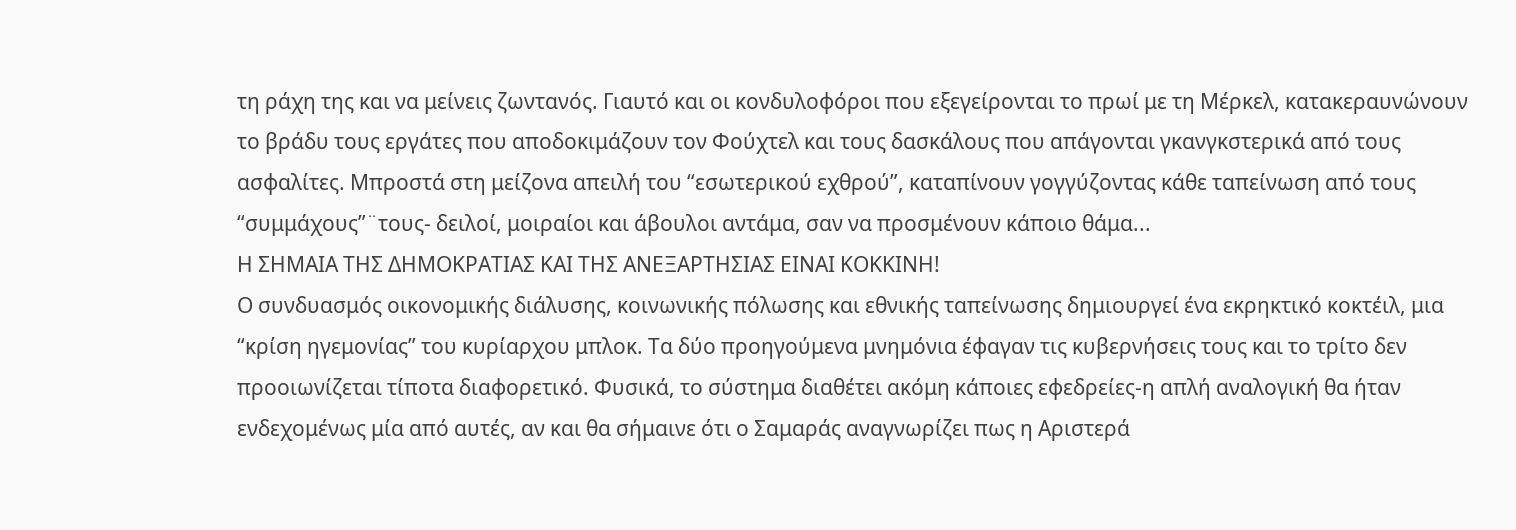τη ράχη της και να μείνεις ζωντανός. Γιαυτό και οι κονδυλοφόροι που εξεγείρονται το πρωί με τη Μέρκελ, κατακεραυνώνουν το βράδυ τους εργάτες που αποδοκιμάζουν τον Φούχτελ και τους δασκάλους που απάγονται γκανγκστερικά από τους ασφαλίτες. Μπροστά στη μείζονα απειλή του “εσωτερικού εχθρού”, καταπίνουν γογγύζοντας κάθε ταπείνωση από τους “συμμάχους”¨τους- δειλοί, μοιραίοι και άβουλοι αντάμα, σαν να προσμένουν κάποιο θάμα...
Η ΣΗΜΑΙΑ ΤΗΣ ΔΗΜΟΚΡΑΤΙΑΣ ΚΑΙ ΤΗΣ ΑΝΕΞΑΡΤΗΣΙΑΣ ΕΙΝΑΙ ΚΟΚΚΙΝΗ!
Ο συνδυασμός οικονομικής διάλυσης, κοινωνικής πόλωσης και εθνικής ταπείνωσης δημιουργεί ένα εκρηκτικό κοκτέιλ, μια “κρίση ηγεμονίας” του κυρίαρχου μπλοκ. Τα δύο προηγούμενα μνημόνια έφαγαν τις κυβερνήσεις τους και το τρίτο δεν προοιωνίζεται τίποτα διαφορετικό. Φυσικά, το σύστημα διαθέτει ακόμη κάποιες εφεδρείες-η απλή αναλογική θα ήταν ενδεχομένως μία από αυτές, αν και θα σήμαινε ότι ο Σαμαράς αναγνωρίζει πως η Αριστερά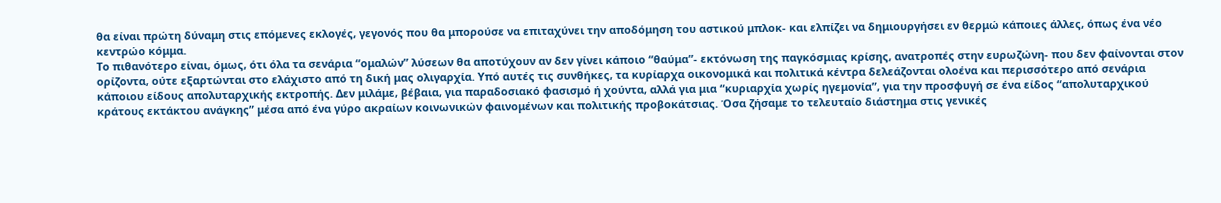θα είναι πρώτη δύναμη στις επόμενες εκλογές, γεγονός που θα μπορούσε να επιταχύνει την αποδόμηση του αστικού μπλοκ- και ελπίζει να δημιουργήσει εν θερμώ κάποιες άλλες, όπως ένα νέο κεντρώο κόμμα.
Το πιθανότερο είναι, όμως, ότι όλα τα σενάρια “ομαλών” λύσεων θα αποτύχουν αν δεν γίνει κάποιο “θαύμα”- εκτόνωση της παγκόσμιας κρίσης, ανατροπές στην ευρωζώνη- που δεν φαίνονται στον ορίζοντα, ούτε εξαρτώνται στο ελάχιστο από τη δική μας ολιγαρχία. Υπό αυτές τις συνθήκες, τα κυρίαρχα οικονομικά και πολιτικά κέντρα δελεάζονται ολοένα και περισσότερο από σενάρια κάποιου είδους απολυταρχικής εκτροπής. Δεν μιλάμε, βέβαια, για παραδοσιακό φασισμό ή χούντα, αλλά για μια “κυριαρχία χωρίς ηγεμονία”, για την προσφυγή σε ένα είδος “απολυταρχικού κράτους εκτάκτου ανάγκης” μέσα από ένα γύρο ακραίων κοινωνικών φαινομένων και πολιτικής προβοκάτσιας. Όσα ζήσαμε το τελευταίο διάστημα στις γενικές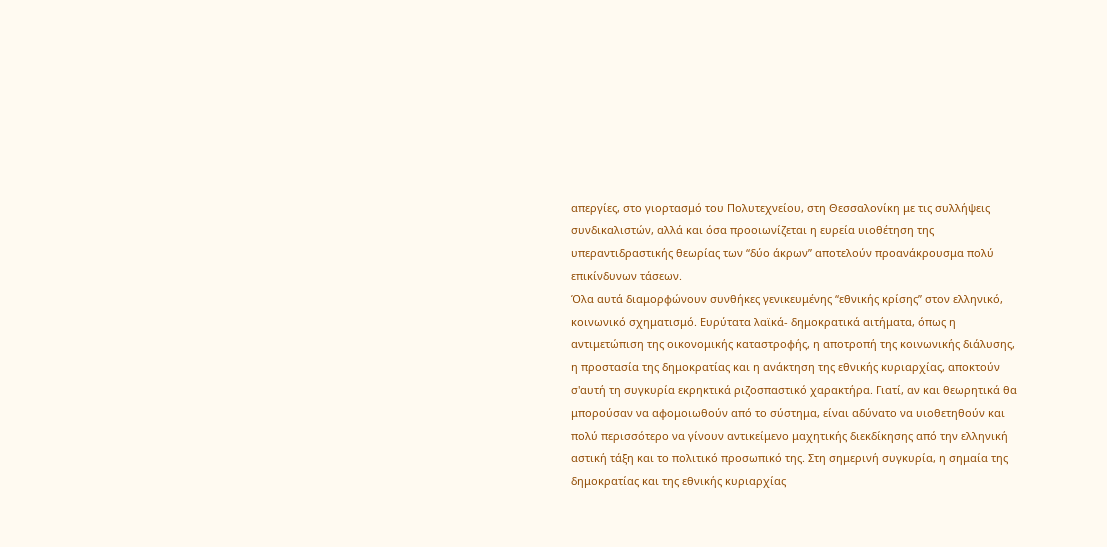απεργίες, στο γιορτασμό του Πολυτεχνείου, στη Θεσσαλονίκη με τις συλλήψεις συνδικαλιστών, αλλά και όσα προοιωνίζεται η ευρεία υιοθέτηση της υπεραντιδραστικής θεωρίας των “δύο άκρων” αποτελούν προανάκρουσμα πολύ επικίνδυνων τάσεων.
Όλα αυτά διαμορφώνουν συνθήκες γενικευμένης “εθνικής κρίσης” στον ελληνικό, κοινωνικό σχηματισμό. Ευρύτατα λαϊκά- δημοκρατικά αιτήματα, όπως η αντιμετώπιση της οικονομικής καταστροφής, η αποτροπή της κοινωνικής διάλυσης, η προστασία της δημοκρατίας και η ανάκτηση της εθνικής κυριαρχίας, αποκτούν σ'αυτή τη συγκυρία εκρηκτικά ριζοσπαστικό χαρακτήρα. Γιατί, αν και θεωρητικά θα μπορούσαν να αφομοιωθούν από το σύστημα, είναι αδύνατο να υιοθετηθούν και πολύ περισσότερο να γίνουν αντικείμενο μαχητικής διεκδίκησης από την ελληνική αστική τάξη και το πολιτικό προσωπικό της. Στη σημερινή συγκυρία, η σημαία της δημοκρατίας και της εθνικής κυριαρχίας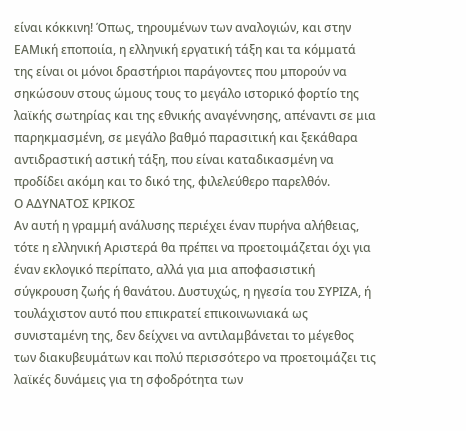είναι κόκκινη! Όπως, τηρουμένων των αναλογιών, και στην ΕΑΜική εποποιία, η ελληνική εργατική τάξη και τα κόμματά της είναι οι μόνοι δραστήριοι παράγοντες που μπορούν να σηκώσουν στους ώμους τους το μεγάλο ιστορικό φορτίο της λαϊκής σωτηρίας και της εθνικής αναγέννησης, απέναντι σε μια παρηκμασμένη, σε μεγάλο βαθμό παρασιτική και ξεκάθαρα αντιδραστική αστική τάξη, που είναι καταδικασμένη να προδίδει ακόμη και το δικό της, φιλελεύθερο παρελθόν.
Ο ΑΔΥΝΑΤΟΣ ΚΡΙΚΟΣ
Αν αυτή η γραμμή ανάλυσης περιέχει έναν πυρήνα αλήθειας, τότε η ελληνική Αριστερά θα πρέπει να προετοιμάζεται όχι για έναν εκλογικό περίπατο, αλλά για μια αποφασιστική σύγκρουση ζωής ή θανάτου. Δυστυχώς, η ηγεσία του ΣΥΡΙΖΑ, ή τουλάχιστον αυτό που επικρατεί επικοινωνιακά ως συνισταμένη της, δεν δείχνει να αντιλαμβάνεται το μέγεθος των διακυβευμάτων και πολύ περισσότερο να προετοιμάζει τις λαϊκές δυνάμεις για τη σφοδρότητα των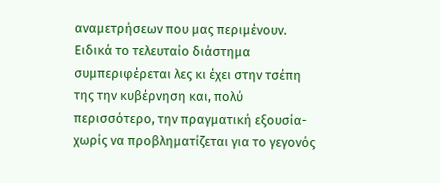αναμετρήσεων που μας περιμένουν. Ειδικά το τελευταίο διάστημα συμπεριφέρεται λες κι έχει στην τσέπη της την κυβέρνηση και, πολύ περισσότερο, την πραγματική εξουσία- χωρίς να προβληματίζεται για το γεγονός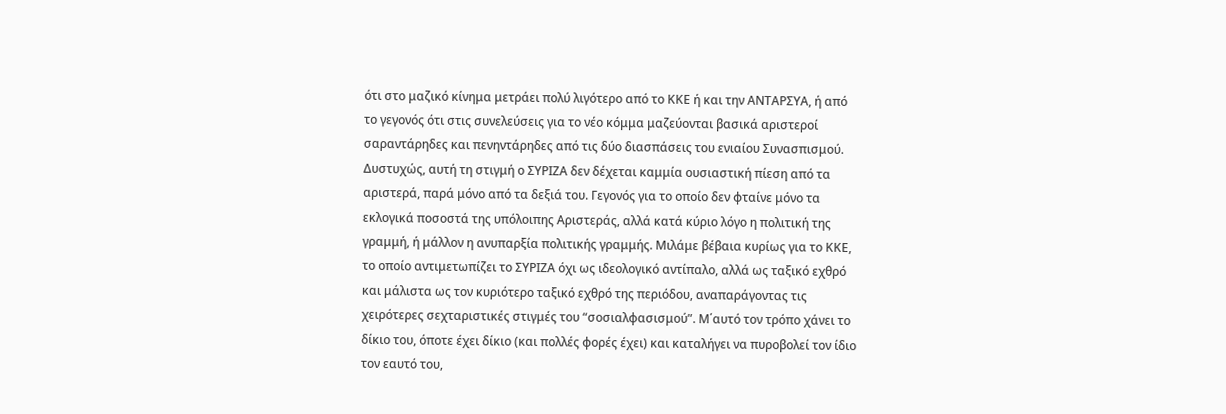ότι στο μαζικό κίνημα μετράει πολύ λιγότερο από το ΚΚΕ ή και την ΑΝΤΑΡΣΥΑ, ή από το γεγονός ότι στις συνελεύσεις για το νέο κόμμα μαζεύονται βασικά αριστεροί σαραντάρηδες και πενηντάρηδες από τις δύο διασπάσεις του ενιαίου Συνασπισμού.
Δυστυχώς, αυτή τη στιγμή ο ΣΥΡΙΖΑ δεν δέχεται καμμία ουσιαστική πίεση από τα αριστερά, παρά μόνο από τα δεξιά του. Γεγονός για το οποίο δεν φταίνε μόνο τα εκλογικά ποσοστά της υπόλοιπης Αριστεράς, αλλά κατά κύριο λόγο η πολιτική της γραμμή, ή μάλλον η ανυπαρξία πολιτικής γραμμής. Μιλάμε βέβαια κυρίως για το ΚΚΕ, το οποίο αντιμετωπίζει το ΣΥΡΙΖΑ όχι ως ιδεολογικό αντίπαλο, αλλά ως ταξικό εχθρό και μάλιστα ως τον κυριότερο ταξικό εχθρό της περιόδου, αναπαράγοντας τις χειρότερες σεχταριστικές στιγμές του “σοσιαλφασισμού”. Μ΄αυτό τον τρόπο χάνει το δίκιο του, όποτε έχει δίκιο (και πολλές φορές έχει) και καταλήγει να πυροβολεί τον ίδιο τον εαυτό του,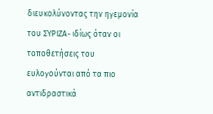διευκολύνοντας την ηγεμονία του ΣΥΡΙΖΑ- ιδίως όταν οι τοποθετήσεις του ευλογούνται από τα πιο αντιδραστικά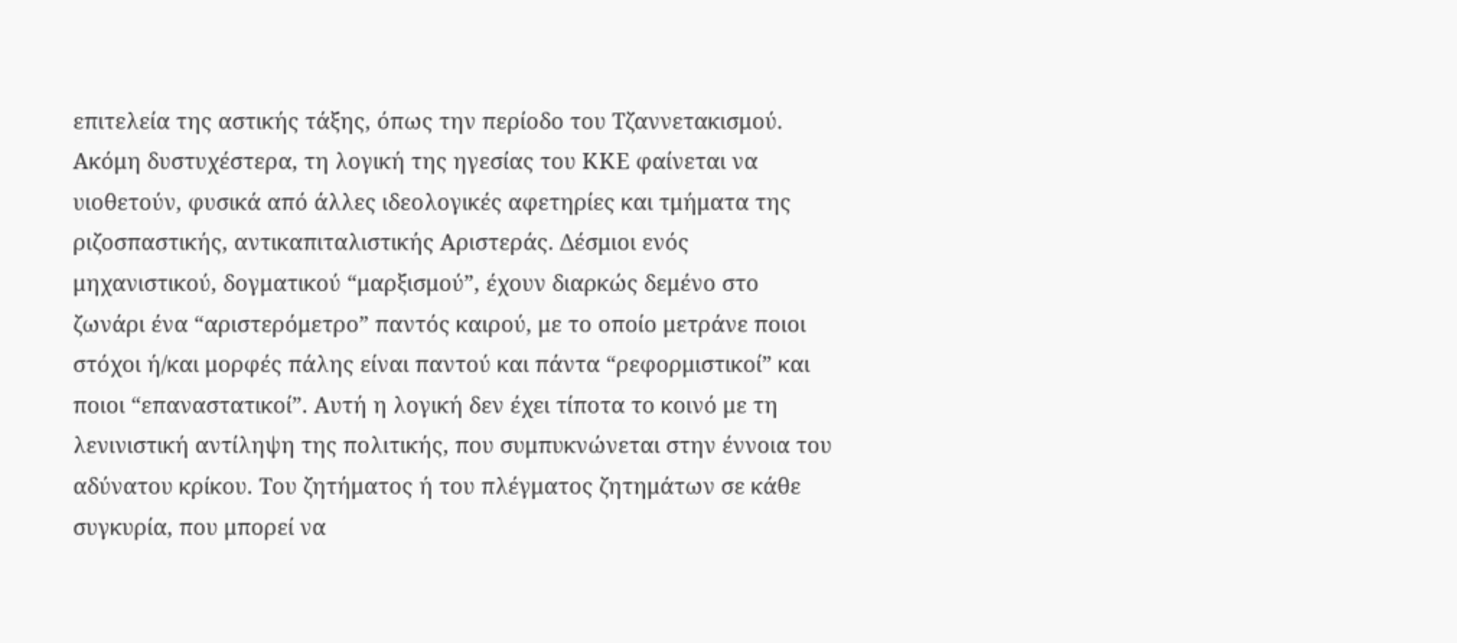επιτελεία της αστικής τάξης, όπως την περίοδο του Τζαννετακισμού.
Ακόμη δυστυχέστερα, τη λογική της ηγεσίας του ΚΚΕ φαίνεται να υιοθετούν, φυσικά από άλλες ιδεολογικές αφετηρίες και τμήματα της ριζοσπαστικής, αντικαπιταλιστικής Αριστεράς. Δέσμιοι ενός μηχανιστικού, δογματικού “μαρξισμού”, έχουν διαρκώς δεμένο στο ζωνάρι ένα “αριστερόμετρο” παντός καιρού, με το οποίο μετράνε ποιοι στόχοι ή/και μορφές πάλης είναι παντού και πάντα “ρεφορμιστικοί” και ποιοι “επαναστατικοί”. Αυτή η λογική δεν έχει τίποτα το κοινό με τη λενινιστική αντίληψη της πολιτικής, που συμπυκνώνεται στην έννοια του αδύνατου κρίκου. Του ζητήματος ή του πλέγματος ζητημάτων σε κάθε συγκυρία, που μπορεί να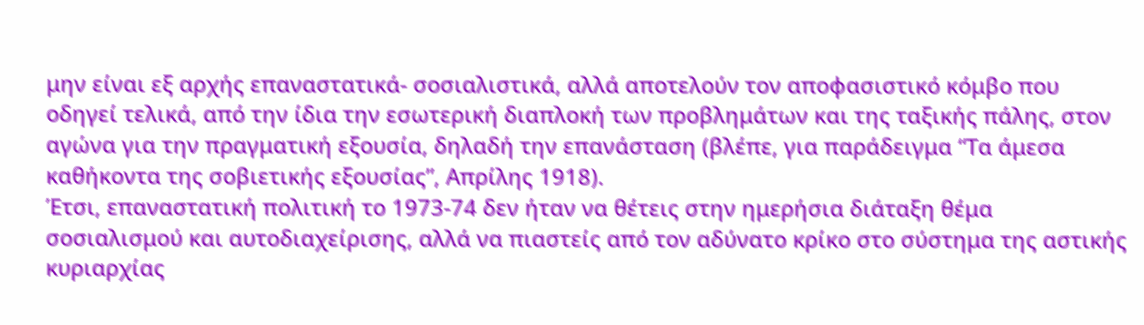μην είναι εξ αρχής επαναστατικά- σοσιαλιστικά, αλλά αποτελούν τον αποφασιστικό κόμβο που οδηγεί τελικά, από την ίδια την εσωτερική διαπλοκή των προβλημάτων και της ταξικής πάλης, στον αγώνα για την πραγματική εξουσία, δηλαδή την επανάσταση (βλέπε, για παράδειγμα “Τα άμεσα καθήκοντα της σοβιετικής εξουσίας”, Απρίλης 1918).
Έτσι, επαναστατική πολιτική το 1973-74 δεν ήταν να θέτεις στην ημερήσια διάταξη θέμα σοσιαλισμού και αυτοδιαχείρισης, αλλά να πιαστείς από τον αδύνατο κρίκο στο σύστημα της αστικής κυριαρχίας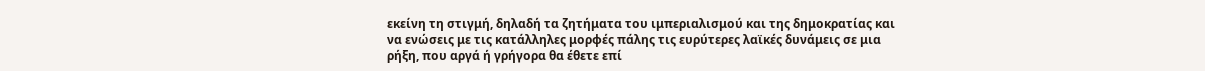εκείνη τη στιγμή, δηλαδή τα ζητήματα του ιμπεριαλισμού και της δημοκρατίας και να ενώσεις με τις κατάλληλες μορφές πάλης τις ευρύτερες λαϊκές δυνάμεις σε μια ρήξη, που αργά ή γρήγορα θα έθετε επί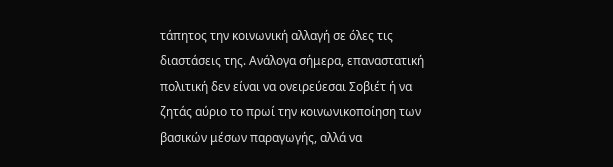τάπητος την κοινωνική αλλαγή σε όλες τις διαστάσεις της. Ανάλογα σήμερα, επαναστατική πολιτική δεν είναι να ονειρεύεσαι Σοβιέτ ή να ζητάς αύριο το πρωί την κοινωνικοποίηση των βασικών μέσων παραγωγής, αλλά να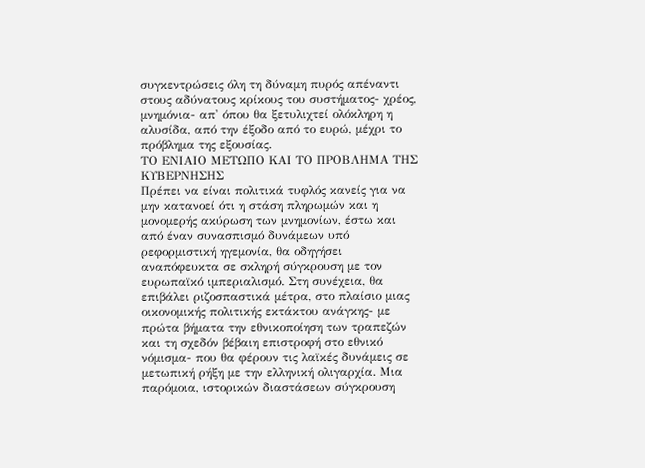συγκεντρώσεις όλη τη δύναμη πυρός απέναντι στους αδύνατους κρίκους του συστήματος- χρέος, μνημόνια- απ' όπου θα ξετυλιχτεί ολόκληρη η αλυσίδα, από την έξοδο από το ευρώ, μέχρι το πρόβλημα της εξουσίας.
ΤΟ ΕΝΙΑΙΟ ΜΕΤΩΠΟ ΚΑΙ ΤΟ ΠΡΟΒΛΗΜΑ ΤΗΣ ΚΥΒΕΡΝΗΣΗΣ
Πρέπει να είναι πολιτικά τυφλός κανείς για να μην κατανοεί ότι η στάση πληρωμών και η μονομερής ακύρωση των μνημονίων, έστω και από έναν συνασπισμό δυνάμεων υπό ρεφορμιστική ηγεμονία, θα οδηγήσει αναπόφευκτα σε σκληρή σύγκρουση με τον ευρωπαϊκό ιμπεριαλισμό. Στη συνέχεια, θα επιβάλει ριζοσπαστικά μέτρα, στο πλαίσιο μιας οικονομικής πολιτικής εκτάκτου ανάγκης- με πρώτα βήματα την εθνικοποίηση των τραπεζών και τη σχεδόν βέβαιη επιστροφή στο εθνικό νόμισμα- που θα φέρουν τις λαϊκές δυνάμεις σε μετωπική ρήξη με την ελληνική ολιγαρχία. Μια παρόμοια, ιστορικών διαστάσεων σύγκρουση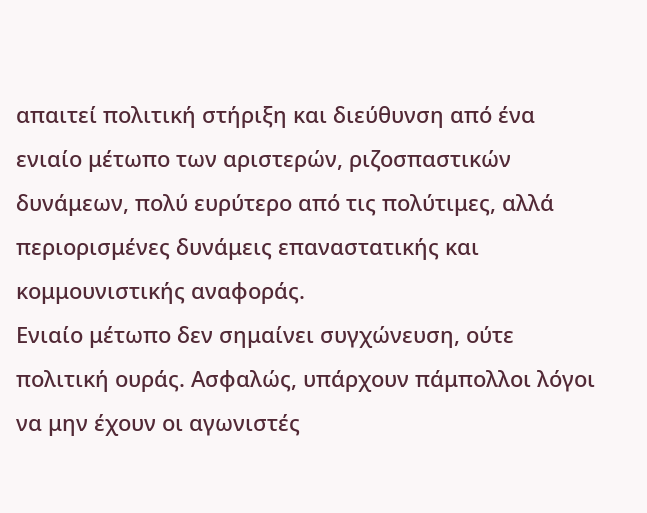απαιτεί πολιτική στήριξη και διεύθυνση από ένα ενιαίο μέτωπο των αριστερών, ριζοσπαστικών δυνάμεων, πολύ ευρύτερο από τις πολύτιμες, αλλά περιορισμένες δυνάμεις επαναστατικής και κομμουνιστικής αναφοράς.
Ενιαίο μέτωπο δεν σημαίνει συγχώνευση, ούτε πολιτική ουράς. Ασφαλώς, υπάρχουν πάμπολλοι λόγοι να μην έχουν οι αγωνιστές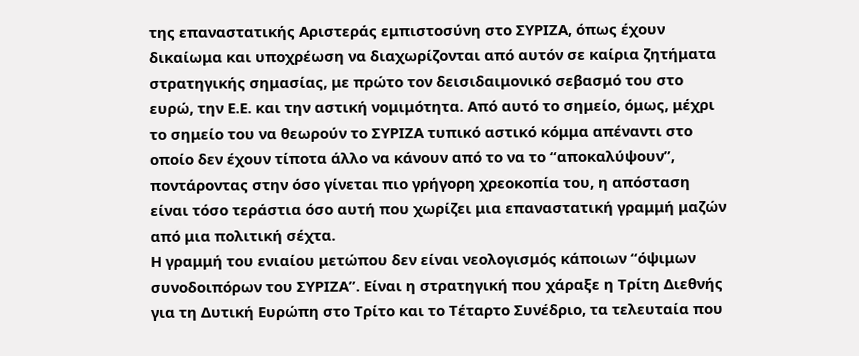της επαναστατικής Αριστεράς εμπιστοσύνη στο ΣΥΡΙΖΑ, όπως έχουν δικαίωμα και υποχρέωση να διαχωρίζονται από αυτόν σε καίρια ζητήματα στρατηγικής σημασίας, με πρώτο τον δεισιδαιμονικό σεβασμό του στο ευρώ, την Ε.Ε. και την αστική νομιμότητα. Από αυτό το σημείο, όμως, μέχρι το σημείο του να θεωρούν το ΣΥΡΙΖΑ τυπικό αστικό κόμμα απέναντι στο οποίο δεν έχουν τίποτα άλλο να κάνουν από το να το “αποκαλύψουν”, ποντάροντας στην όσο γίνεται πιο γρήγορη χρεοκοπία του, η απόσταση είναι τόσο τεράστια όσο αυτή που χωρίζει μια επαναστατική γραμμή μαζών από μια πολιτική σέχτα.
Η γραμμή του ενιαίου μετώπου δεν είναι νεολογισμός κάποιων “όψιμων συνοδοιπόρων του ΣΥΡΙΖΑ”. Είναι η στρατηγική που χάραξε η Τρίτη Διεθνής για τη Δυτική Ευρώπη στο Τρίτο και το Τέταρτο Συνέδριο, τα τελευταία που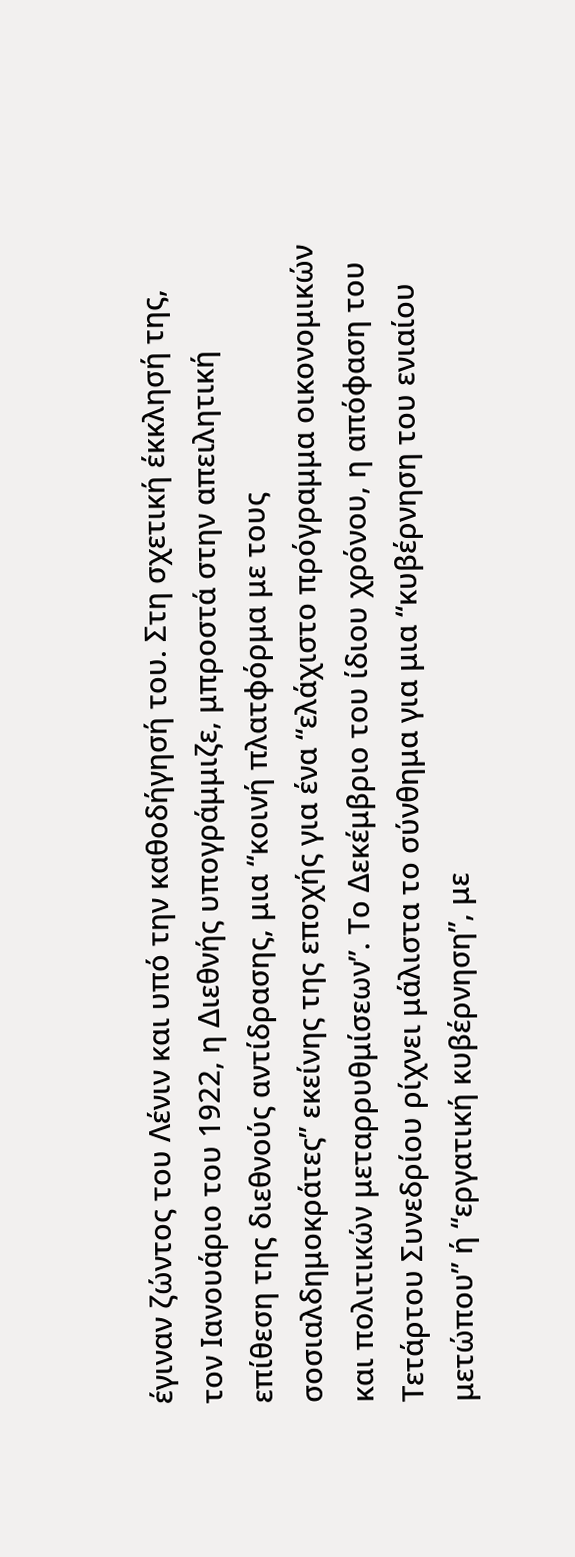έγιναν ζώντος του Λένιν και υπό την καθοδήγησή του. Στη σχετική έκκλησή της, τον Ιανουάριο του 1922, η Διεθνής υπογράμμιζε, μπροστά στην απειλητική επίθεση της διεθνούς αντίδρασης, μια “κοινή πλατφόρμα με τους σοσιαλδημοκράτες” εκείνης της εποχής για ένα “ελάχιστο πρόγραμμα οικονομικών και πολιτικών μεταρρυθμίσεων”. Το Δεκέμβριο του ίδιου χρόνου, η απόφαση του Τετάρτου Συνεδρίου ρίχνει μάλιστα το σύνθημα για μια “κυβέρνηση του ενιαίου μετώπου” ή “εργατική κυβέρνηση”, με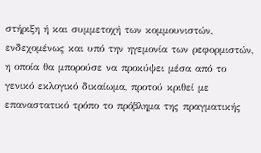στήριξη ή και συμμετοχή των κομμουνιστών, ενδεχομένως και υπό την ηγεμονία των ρεφορμιστών, η οποία θα μπορούσε να προκύψει μέσα από το γενικό εκλογικό δικαίωμα, προτού κριθεί με επαναστατικό τρόπο το πρόβλημα της πραγματικής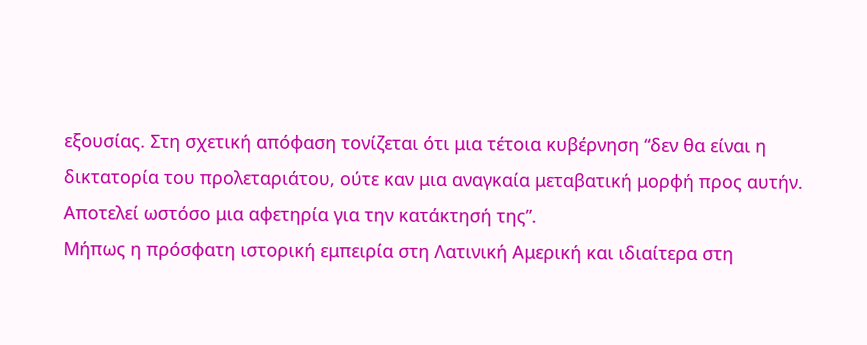εξουσίας. Στη σχετική απόφαση τονίζεται ότι μια τέτοια κυβέρνηση “δεν θα είναι η δικτατορία του προλεταριάτου, ούτε καν μια αναγκαία μεταβατική μορφή προς αυτήν. Αποτελεί ωστόσο μια αφετηρία για την κατάκτησή της”.
Μήπως η πρόσφατη ιστορική εμπειρία στη Λατινική Αμερική και ιδιαίτερα στη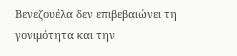Βενεζουέλα δεν επιβεβαιώνει τη γονιμότητα και την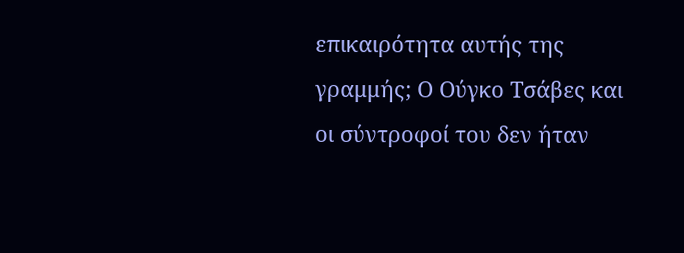επικαιρότητα αυτής της γραμμής; Ο Ούγκο Τσάβες και οι σύντροφοί του δεν ήταν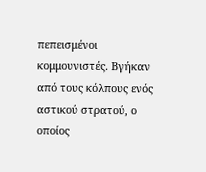πεπεισμένοι κομμουνιστές. Βγήκαν από τους κόλπους ενός αστικού στρατού, ο οποίος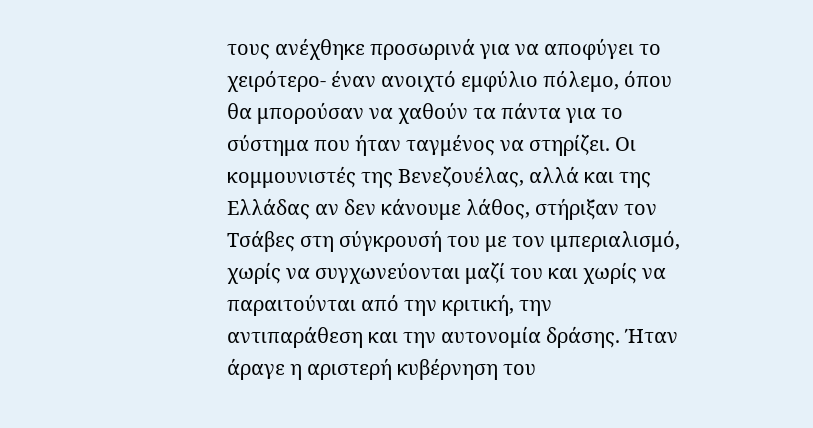τους ανέχθηκε προσωρινά για να αποφύγει το χειρότερο- έναν ανοιχτό εμφύλιο πόλεμο, όπου θα μπορούσαν να χαθούν τα πάντα για το σύστημα που ήταν ταγμένος να στηρίζει. Οι κομμουνιστές της Βενεζουέλας, αλλά και της Ελλάδας αν δεν κάνουμε λάθος, στήριξαν τον Τσάβες στη σύγκρουσή του με τον ιμπεριαλισμό, χωρίς να συγχωνεύονται μαζί του και χωρίς να παραιτούνται από την κριτική, την αντιπαράθεση και την αυτονομία δράσης. Ήταν άραγε η αριστερή κυβέρνηση του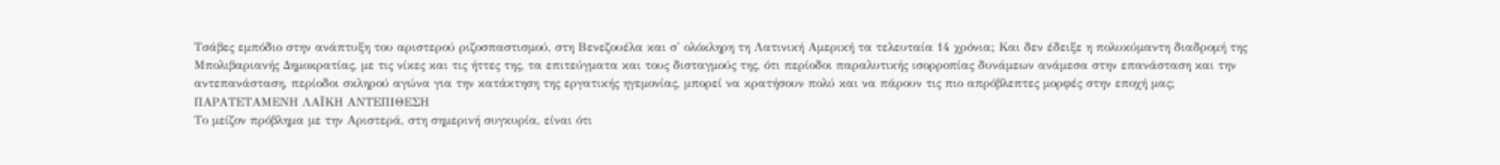Τσάβες εμπόδιο στην ανάπτυξη του αριστερού ριζοσπαστισμού, στη Βενεζουέλα και σ' ολόκληρη τη Λατινική Αμερική τα τελευταία 14 χρόνια; Και δεν έδειξε η πολυκύμαντη διαδρομή της Μπολιβαριανής Δημοκρατίας, με τις νίκες και τις ήττες της, τα επιτεύγματα και τους δισταγμούς της, ότι περίοδοι παραλυτικής ισορροπίας δυνάμεων ανάμεσα στην επανάσταση και την αντεπανάσταση, περίοδοι σκληρού αγώνα για την κατάκτηση της εργατικής ηγεμονίας, μπορεί να κρατήσουν πολύ και να πάρουν τις πιο απρόβλεπτες μορφές στην εποχή μας;
ΠΑΡΑΤΕΤΑΜΕΝΗ ΛΑΪΚΗ ΑΝΤΕΠΙΘΕΣΗ
Το μείζον πρόβλημα με την Αριστερά, στη σημερινή συγκυρία, είναι ότι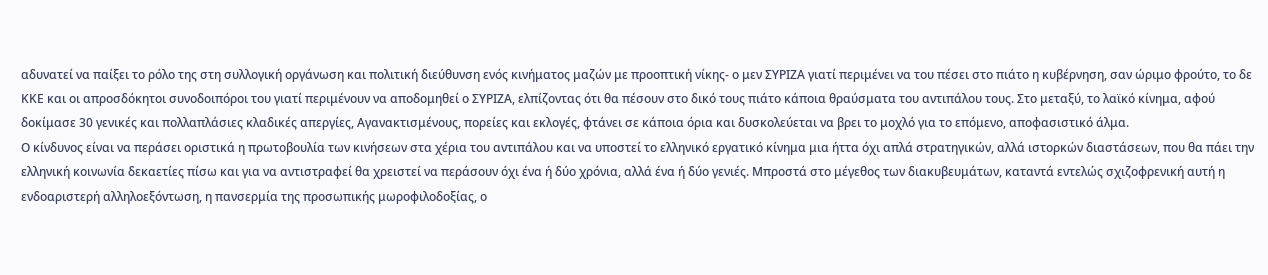αδυνατεί να παίξει το ρόλο της στη συλλογική οργάνωση και πολιτική διεύθυνση ενός κινήματος μαζών με προοπτική νίκης- ο μεν ΣΥΡΙΖΑ γιατί περιμένει να του πέσει στο πιάτο η κυβέρνηση, σαν ώριμο φρούτο, το δε ΚΚΕ και οι απροσδόκητοι συνοδοιπόροι του γιατί περιμένουν να αποδομηθεί ο ΣΥΡΙΖΑ, ελπίζοντας ότι θα πέσουν στο δικό τους πιάτο κάποια θραύσματα του αντιπάλου τους. Στο μεταξύ, το λαϊκό κίνημα, αφού δοκίμασε 30 γενικές και πολλαπλάσιες κλαδικές απεργίες, Αγανακτισμένους, πορείες και εκλογές, φτάνει σε κάποια όρια και δυσκολεύεται να βρει το μοχλό για το επόμενο, αποφασιστικό άλμα.
Ο κίνδυνος είναι να περάσει οριστικά η πρωτοβουλία των κινήσεων στα χέρια του αντιπάλου και να υποστεί το ελληνικό εργατικό κίνημα μια ήττα όχι απλά στρατηγικών, αλλά ιστορκών διαστάσεων, που θα πάει την ελληνική κοινωνία δεκαετίες πίσω και για να αντιστραφεί θα χρειστεί να περάσουν όχι ένα ή δύο χρόνια, αλλά ένα ή δύο γενιές. Μπροστά στο μέγεθος των διακυβευμάτων, καταντά εντελώς σχιζοφρενική αυτή η ενδοαριστερή αλληλοεξόντωση, η πανσερμία της προσωπικής μωροφιλοδοξίας, ο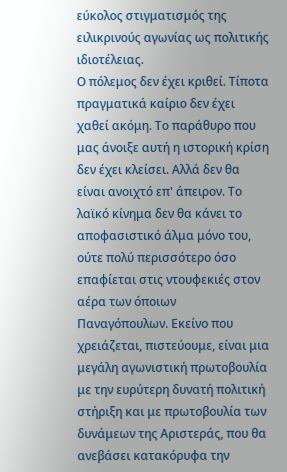εύκολος στιγματισμός της ειλικρινούς αγωνίας ως πολιτικής ιδιοτέλειας.
Ο πόλεμος δεν έχει κριθεί. Τίποτα πραγματικά καίριο δεν έχει χαθεί ακόμη. Το παράθυρο που μας άνοιξε αυτή η ιστορική κρίση δεν έχει κλείσει. Αλλά δεν θα είναι ανοιχτό επ' άπειρον. Το λαϊκό κίνημα δεν θα κάνει το αποφασιστικό άλμα μόνο του, ούτε πολύ περισσότερο όσο επαφίεται στις ντουφεκιές στον αέρα των όποιων Παναγόπουλων. Εκείνο που χρειάζεται, πιστεύουμε, είναι μια μεγάλη αγωνιστική πρωτοβουλία με την ευρύτερη δυνατή πολιτική στήριξη και με πρωτοβουλία των δυνάμεων της Αριστεράς, που θα ανεβάσει κατακόρυφα την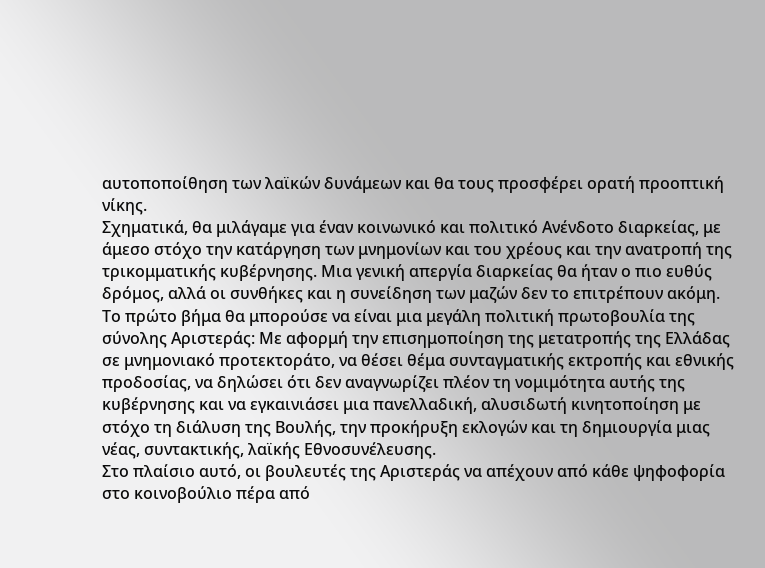αυτοποποίθηση των λαϊκών δυνάμεων και θα τους προσφέρει ορατή προοπτική νίκης.
Σχηματικά, θα μιλάγαμε για έναν κοινωνικό και πολιτικό Ανένδοτο διαρκείας, με άμεσο στόχο την κατάργηση των μνημονίων και του χρέους και την ανατροπή της τρικομματικής κυβέρνησης. Μια γενική απεργία διαρκείας θα ήταν ο πιο ευθύς δρόμος, αλλά οι συνθήκες και η συνείδηση των μαζών δεν το επιτρέπουν ακόμη. Το πρώτο βήμα θα μπορούσε να είναι μια μεγάλη πολιτική πρωτοβουλία της σύνολης Αριστεράς: Με αφορμή την επισημοποίηση της μετατροπής της Ελλάδας σε μνημονιακό προτεκτοράτο, να θέσει θέμα συνταγματικής εκτροπής και εθνικής προδοσίας, να δηλώσει ότι δεν αναγνωρίζει πλέον τη νομιμότητα αυτής της κυβέρνησης και να εγκαινιάσει μια πανελλαδική, αλυσιδωτή κινητοποίηση με στόχο τη διάλυση της Βουλής, την προκήρυξη εκλογών και τη δημιουργία μιας νέας, συντακτικής, λαϊκής Εθνοσυνέλευσης.
Στο πλαίσιο αυτό, οι βουλευτές της Αριστεράς να απέχουν από κάθε ψηφοφορία στο κοινοβούλιο πέρα από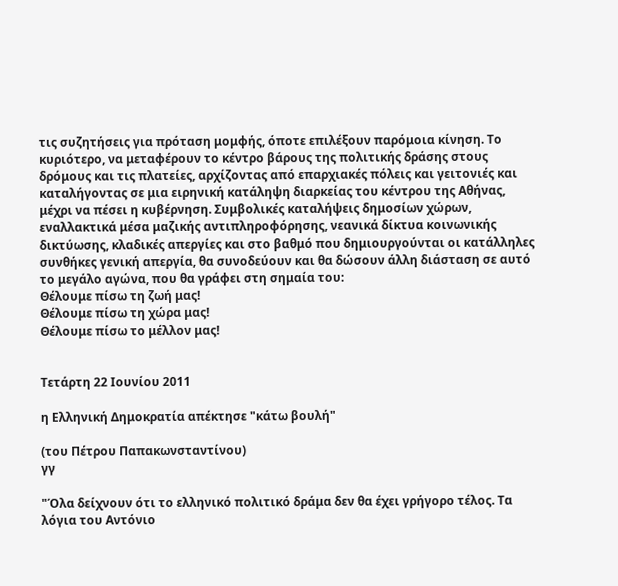τις συζητήσεις για πρόταση μομφής, όποτε επιλέξουν παρόμοια κίνηση. Το κυριότερο, να μεταφέρουν το κέντρο βάρους της πολιτικής δράσης στους δρόμους και τις πλατείες, αρχίζοντας από επαρχιακές πόλεις και γειτονιές και καταλήγοντας σε μια ειρηνική κατάληψη διαρκείας του κέντρου της Αθήνας, μέχρι να πέσει η κυβέρνηση. Συμβολικές καταλήψεις δημοσίων χώρων, εναλλακτικά μέσα μαζικής αντιπληροφόρησης, νεανικά δίκτυα κοινωνικής δικτύωσης, κλαδικές απεργίες και στο βαθμό που δημιουργούνται οι κατάλληλες συνθήκες γενική απεργία, θα συνοδεύουν και θα δώσουν άλλη διάσταση σε αυτό το μεγάλο αγώνα, που θα γράφει στη σημαία του:
Θέλουμε πίσω τη ζωή μας!
Θέλουμε πίσω τη χώρα μας!
Θέλουμε πίσω το μέλλον μας!


Τετάρτη 22 Ιουνίου 2011

η Ελληνική Δημοκρατία απέκτησε "κάτω βουλή"

(του Πέτρου Παπακωνσταντίνου)
γγ

"Όλα δείχνουν ότι το ελληνικό πολιτικό δράμα δεν θα έχει γρήγορο τέλος. Τα λόγια του Αντόνιο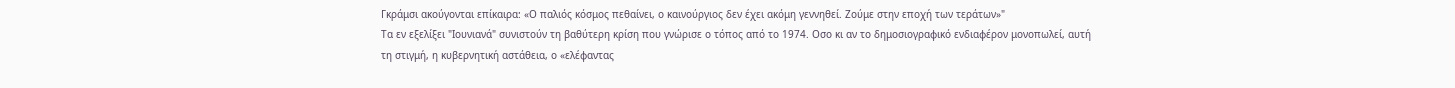Γκράμσι ακούγονται επίκαιρα: «Ο παλιός κόσμος πεθαίνει, ο καινούργιος δεν έχει ακόμη γεννηθεί. Ζούμε στην εποχή των τεράτων»"
Τα εν εξελίξει "Ιουνιανά" συνιστούν τη βαθύτερη κρίση που γνώρισε ο τόπος από το 1974. Οσο κι αν το δημοσιογραφικό ενδιαφέρον μονοπωλεί, αυτή τη στιγμή, η κυβερνητική αστάθεια, ο «ελέφαντας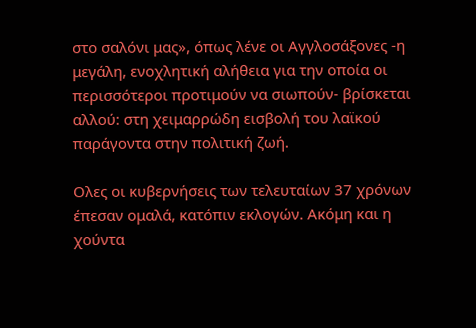στο σαλόνι μας», όπως λένε οι Αγγλοσάξονες -η μεγάλη, ενοχλητική αλήθεια για την οποία οι περισσότεροι προτιμούν να σιωπούν- βρίσκεται αλλού: στη χειμαρρώδη εισβολή του λαϊκού παράγοντα στην πολιτική ζωή.

Ολες οι κυβερνήσεις των τελευταίων 37 χρόνων έπεσαν ομαλά, κατόπιν εκλογών. Ακόμη και η χούντα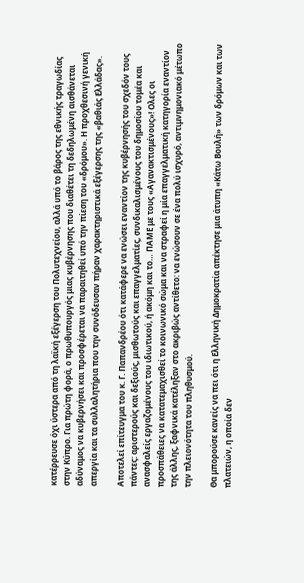κατέρρευσε όχι ύστερα από τη λαϊκή εξέγερση του Πολυτεχνείου, αλλά υπό το βάρος της εθνικής τραγωδίας στην Κύπρο. Για πρώτη φορά, ο πρωθυπουργός μιας κυβέρνησης που διαθέτει τη δεδηλωμένη αισθάνεται αδύναμος να κυβερνήσει και προσφέρεται να παραιτηθεί υπό την πίεση του «δρόμου». Η προχθεσινή γενική απεργία και τα συλλαλητήρια που την συνόδευσαν πήραν χαρακτηριστικά εξέγερσης της «βαθιάς Ελλάδας».

Αποτελεί επίτευγμα του κ. Γ. Παπανδρέου ότι κατάφερε να ενώσει εναντίον της κυβέρνησής του σχεδόν τους πάντες: αριστερούς και δεξιούς, μισθωτούς και επαγγελματίες, συνδικαλισμένους του δημοσίου τομέα και ανασφαλείς εργαζομένους του ιδιωτικού, ή ακόμη και το… ΠΑΜΕ με τους «Αγανακτισμένους»! Ολες οι προσπάθειες να κατατεμαχισθεί το κοινωνικό σώμα και να στραφεί η μία επαγγελματική κατηγορία εναντίον της άλλης, ξαφνικά κατέληξαν στο ακριβώς αντίθετο: να ενώσουν σε ένα πολύ ισχυρό, αντιμνημονιακό μέτωπο την πλειονότητα του πληθυσμού.

Θα μπορούσε κανείς να πει ότι η Ελληνική Δημοκρατία απέκτησε μια άτυπη «Κάτω Βουλή» των δρόμων και των πλατειών, η οποία δεν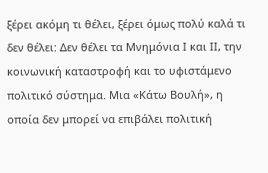ξέρει ακόμη τι θέλει, ξέρει όμως πολύ καλά τι δεν θέλει: Δεν θέλει τα Μνημόνια Ι και ΙΙ, την κοινωνική καταστροφή και το υφιστάμενο πολιτικό σύστημα. Μια «Κάτω Βουλή», η οποία δεν μπορεί να επιβάλει πολιτική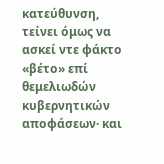κατεύθυνση, τείνει όμως να ασκεί ντε φάκτο «βέτο» επί θεμελιωδών κυβερνητικών αποφάσεων· και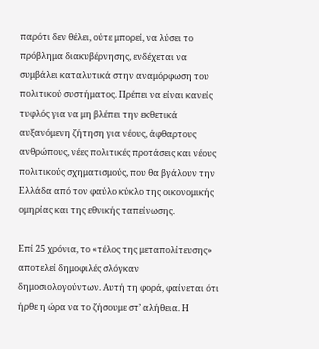παρότι δεν θέλει, ούτε μπορεί, να λύσει το πρόβλημα διακυβέρνησης, ενδέχεται να συμβάλει καταλυτικά στην αναμόρφωση του πολιτικού συστήματος. Πρέπει να είναι κανείς τυφλός για να μη βλέπει την εκθετικά αυξανόμενη ζήτηση για νέους, άφθαρτους ανθρώπους, νέες πολιτικές προτάσεις και νέους πολιτικούς σχηματισμούς, που θα βγάλουν την Ελλάδα από τον φαύλο κύκλο της οικονομικής ομηρίας και της εθνικής ταπείνωσης.

Επί 25 χρόνια, το «τέλος της μεταπολίτευσης» αποτελεί δημοφιλές σλόγκαν δημοσιολογούντων. Αυτή τη φορά, φαίνεται ότι ήρθε η ώρα να το ζήσουμε στ’ αλήθεια. Η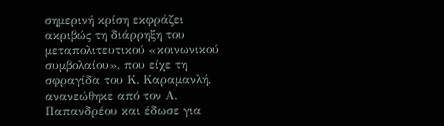σημερινή κρίση εκφράζει ακριβώς τη διάρρηξη του μεταπολιτευτικού «κοινωνικού συμβολαίου», που είχε τη σφραγίδα του Κ. Καραμανλή, ανανεώθηκε από τον Α. Παπανδρέου και έδωσε για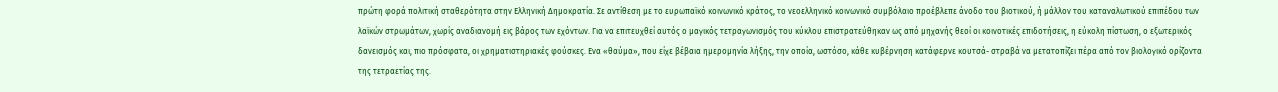πρώτη φορά πολιτική σταθερότητα στην Ελληνική Δημοκρατία. Σε αντίθεση με το ευρωπαϊκό κοινωνικό κράτος, το νεοελληνικό κοινωνικό συμβόλαιο προέβλεπε άνοδο του βιοτικού, ή μάλλον του καταναλωτικού επιπέδου των λαϊκών στρωμάτων, χωρίς αναδιανομή εις βάρος των εχόντων. Για να επιτευχθεί αυτός ο μαγικός τετραγωνισμός του κύκλου επιστρατεύθηκαν ως από μηχανής θεοί οι κοινοτικές επιδοτήσεις, η εύκολη πίστωση, ο εξωτερικός δανεισμός και, πιο πρόσφατα, οι χρηματιστηριακές φούσκες. Ενα «θαύμα», που είχε βέβαια ημερομηνία λήξης, την οποία, ωστόσο, κάθε κυβέρνηση κατάφερνε κουτσά- στραβά να μετατοπίζει πέρα από τον βιολογικό ορίζοντα της τετραετίας της.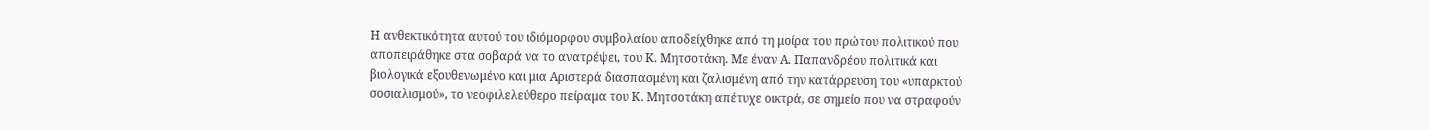Η ανθεκτικότητα αυτού του ιδιόμορφου συμβολαίου αποδείχθηκε από τη μοίρα του πρώτου πολιτικού που αποπειράθηκε στα σοβαρά να το ανατρέψει, του Κ. Μητσοτάκη. Με έναν Α. Παπανδρέου πολιτικά και βιολογικά εξουθενωμένο και μια Αριστερά διασπασμένη και ζαλισμένη από την κατάρρευση του «υπαρκτού σοσιαλισμού», το νεοφιλελεύθερο πείραμα του Κ. Μητσοτάκη απέτυχε οικτρά, σε σημείο που να στραφούν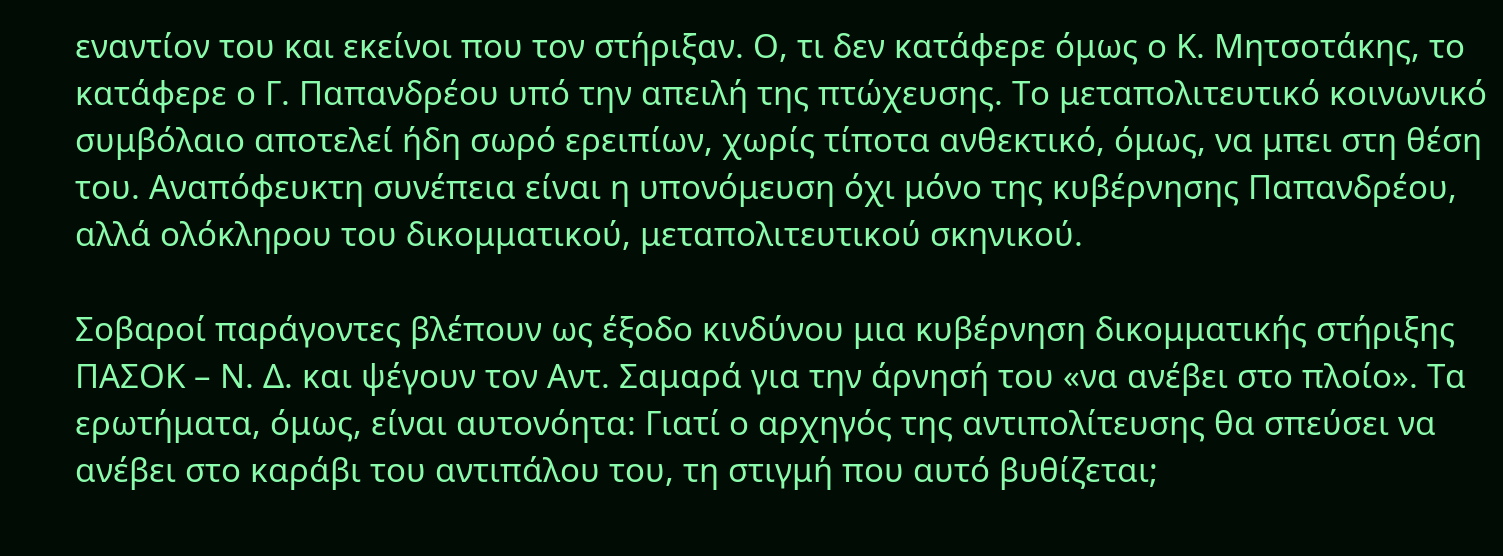εναντίον του και εκείνοι που τον στήριξαν. Ο, τι δεν κατάφερε όμως ο Κ. Μητσοτάκης, το κατάφερε ο Γ. Παπανδρέου υπό την απειλή της πτώχευσης. Το μεταπολιτευτικό κοινωνικό συμβόλαιο αποτελεί ήδη σωρό ερειπίων, χωρίς τίποτα ανθεκτικό, όμως, να μπει στη θέση του. Αναπόφευκτη συνέπεια είναι η υπονόμευση όχι μόνο της κυβέρνησης Παπανδρέου, αλλά ολόκληρου του δικομματικού, μεταπολιτευτικού σκηνικού.

Σοβαροί παράγοντες βλέπουν ως έξοδο κινδύνου μια κυβέρνηση δικομματικής στήριξης ΠΑΣΟΚ – Ν. Δ. και ψέγουν τον Αντ. Σαμαρά για την άρνησή του «να ανέβει στο πλοίο». Τα ερωτήματα, όμως, είναι αυτονόητα: Γιατί ο αρχηγός της αντιπολίτευσης θα σπεύσει να ανέβει στο καράβι του αντιπάλου του, τη στιγμή που αυτό βυθίζεται;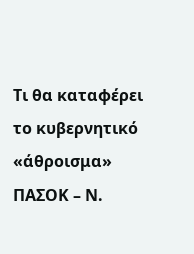Τι θα καταφέρει το κυβερνητικό «άθροισμα» ΠΑΣΟΚ – Ν.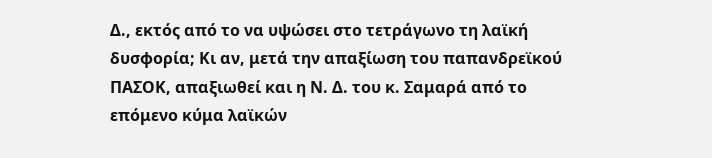Δ., εκτός από το να υψώσει στο τετράγωνο τη λαϊκή δυσφορία; Κι αν, μετά την απαξίωση του παπανδρεϊκού ΠΑΣΟΚ, απαξιωθεί και η Ν. Δ. του κ. Σαμαρά από το επόμενο κύμα λαϊκών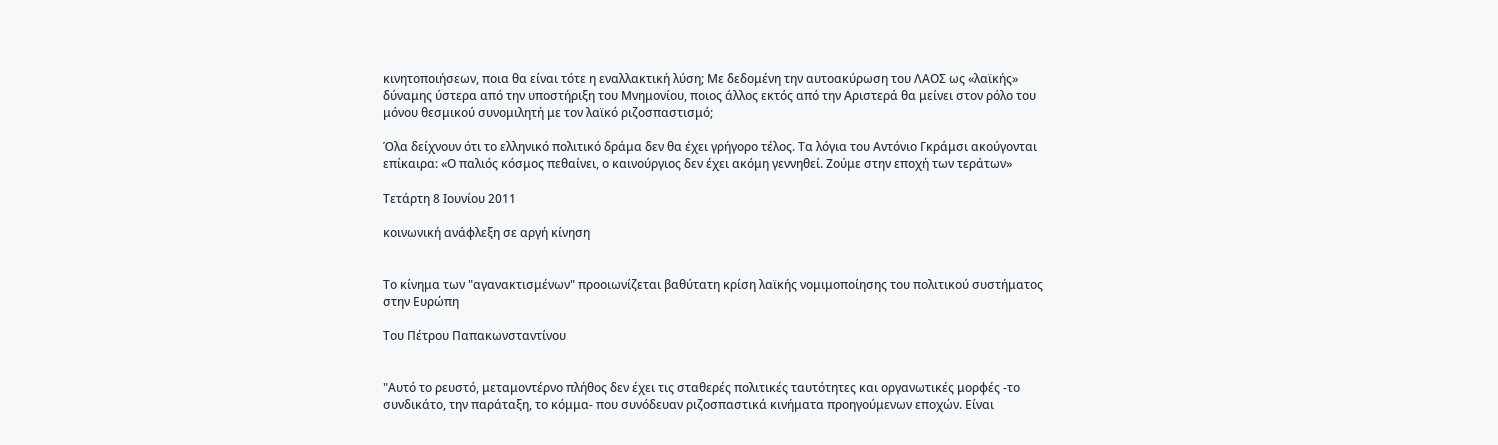κινητοποιήσεων, ποια θα είναι τότε η εναλλακτική λύση; Με δεδομένη την αυτοακύρωση του ΛΑΟΣ ως «λαϊκής» δύναμης ύστερα από την υποστήριξη του Μνημονίου, ποιος άλλος εκτός από την Αριστερά θα μείνει στον ρόλο του μόνου θεσμικού συνομιλητή με τον λαϊκό ριζοσπαστισμό;

Όλα δείχνουν ότι το ελληνικό πολιτικό δράμα δεν θα έχει γρήγορο τέλος. Τα λόγια του Αντόνιο Γκράμσι ακούγονται επίκαιρα: «Ο παλιός κόσμος πεθαίνει, ο καινούργιος δεν έχει ακόμη γεννηθεί. Ζούμε στην εποχή των τεράτων»

Τετάρτη 8 Ιουνίου 2011

κοινωνική ανάφλεξη σε αργή κίνηση


Το κίνημα των "αγανακτισμένων" προοιωνίζεται βαθύτατη κρίση λαϊκής νομιμοποίησης του πολιτικού συστήματος στην Ευρώπη

Του Πέτρου Παπακωνσταντίνου


"Αυτό το ρευστό, μεταμοντέρνο πλήθος δεν έχει τις σταθερές πολιτικές ταυτότητες και οργανωτικές μορφές -το συνδικάτο, την παράταξη, το κόμμα- που συνόδευαν ριζοσπαστικά κινήματα προηγούμενων εποχών. Είναι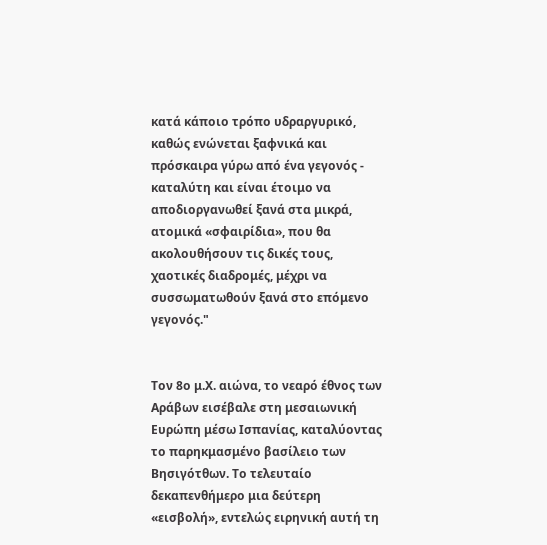κατά κάποιο τρόπο υδραργυρικό, καθώς ενώνεται ξαφνικά και πρόσκαιρα γύρω από ένα γεγονός - καταλύτη και είναι έτοιμο να αποδιοργανωθεί ξανά στα μικρά, ατομικά «σφαιρίδια», που θα ακολουθήσουν τις δικές τους, χαοτικές διαδρομές, μέχρι να συσσωματωθούν ξανά στο επόμενο γεγονός."


Τον 8ο μ.Χ. αιώνα, το νεαρό έθνος των Αράβων εισέβαλε στη μεσαιωνική Ευρώπη μέσω Ισπανίας, καταλύοντας το παρηκμασμένο βασίλειο των Βησιγότθων. Το τελευταίο δεκαπενθήμερο μια δεύτερη «εισβολή», εντελώς ειρηνική αυτή τη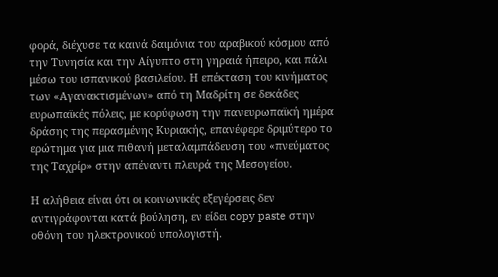φορά, διέχυσε τα καινά δαιμόνια του αραβικού κόσμου από την Τυνησία και την Αίγυπτο στη γηραιά ήπειρο, και πάλι μέσω του ισπανικού βασιλείου. Η επέκταση του κινήματος των «Αγανακτισμένων» από τη Μαδρίτη σε δεκάδες ευρωπαϊκές πόλεις, με κορύφωση την πανευρωπαϊκή ημέρα δράσης της περασμένης Κυριακής, επανέφερε δριμύτερο το ερώτημα για μια πιθανή μεταλαμπάδευση του «πνεύματος της Ταχρίρ» στην απέναντι πλευρά της Μεσογείου.

Η αλήθεια είναι ότι οι κοινωνικές εξεγέρσεις δεν αντιγράφονται κατά βούληση, εν είδει copy paste στην οθόνη του ηλεκτρονικού υπολογιστή.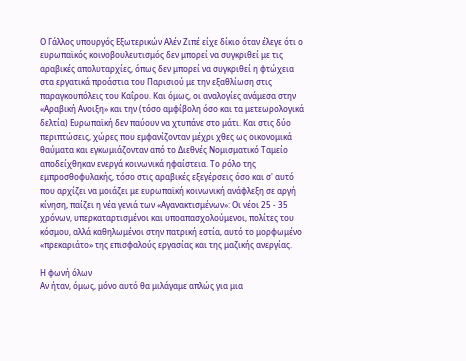Ο Γάλλος υπουργός Εξωτερικών Αλέν Ζιπέ είχε δίκιο όταν έλεγε ότι ο ευρωπαϊκός κοινοβουλευτισμός δεν μπορεί να συγκριθεί με τις αραβικές απολυταρχίες, όπως δεν μπορεί να συγκριθεί η φτώχεια στα εργατικά προάστια του Παρισιού με την εξαθλίωση στις παραγκουπόλεις του Καΐρου. Και όμως, οι αναλογίες ανάμεσα στην «Αραβική Ανοιξη» και την (τόσο αμφίβολη όσο και τα μετεωρολογικά δελτία) Ευρωπαϊκή δεν παύουν να χτυπάνε στο μάτι. Και στις δύο περιπτώσεις, χώρες που εμφανίζονταν μέχρι χθες ως οικονομικά θαύματα και εγκωμιάζονταν από το Διεθνές Νομισματικό Ταμείο αποδείχθηκαν ενεργά κοινωνικά ηφαίστεια. Το ρόλο της εμπροσθοφυλακής, τόσο στις αραβικές εξεγέρσεις όσο και σ' αυτό που αρχίζει να μοιάζει με ευρωπαϊκή κοινωνική ανάφλεξη σε αργή κίνηση, παίζει η νέα γενιά των «Αγανακτισμένων»: Οι νέοι 25 - 35 χρόνων, υπερκαταρτισμένοι και υποαπασχολούμενοι, πολίτες του κόσμου, αλλά καθηλωμένοι στην πατρική εστία, αυτό το μορφωμένο «πρεκαριάτο» της επισφαλούς εργασίας και της μαζικής ανεργίας.

Η φωνή όλων
Αν ήταν, όμως, μόνο αυτό θα μιλάγαμε απλώς για μια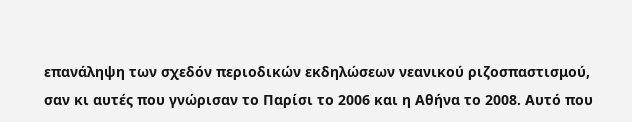επανάληψη των σχεδόν περιοδικών εκδηλώσεων νεανικού ριζοσπαστισμού, σαν κι αυτές που γνώρισαν το Παρίσι το 2006 και η Αθήνα το 2008. Αυτό που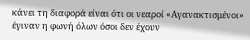κάνει τη διαφορά είναι ότι οι νεαροί «Αγανακτισμένοι» έγιναν η φωνή όλων όσοι δεν έχουν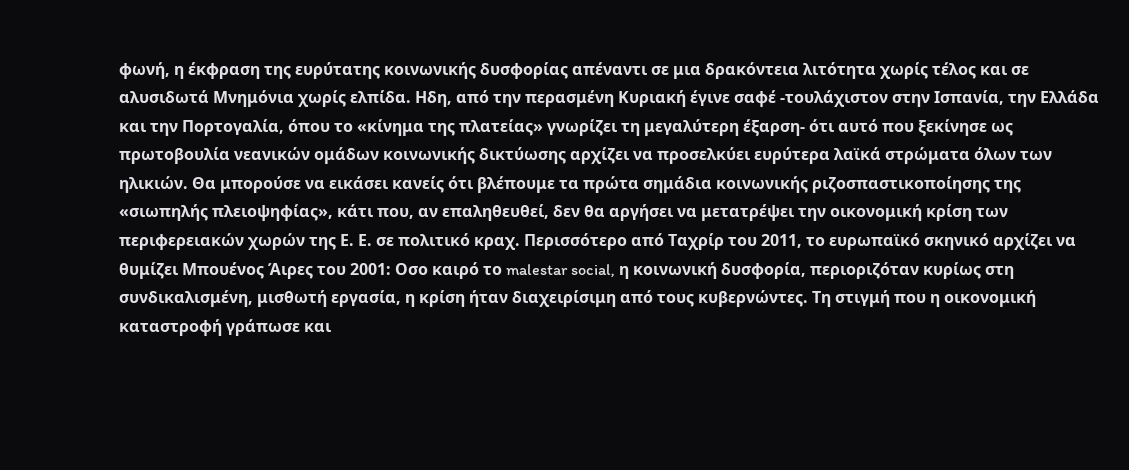φωνή, η έκφραση της ευρύτατης κοινωνικής δυσφορίας απέναντι σε μια δρακόντεια λιτότητα χωρίς τέλος και σε αλυσιδωτά Μνημόνια χωρίς ελπίδα. Ηδη, από την περασμένη Κυριακή έγινε σαφέ -τουλάχιστον στην Ισπανία, την Ελλάδα και την Πορτογαλία, όπου το «κίνημα της πλατείας» γνωρίζει τη μεγαλύτερη έξαρση- ότι αυτό που ξεκίνησε ως πρωτοβουλία νεανικών ομάδων κοινωνικής δικτύωσης αρχίζει να προσελκύει ευρύτερα λαϊκά στρώματα όλων των ηλικιών. Θα μπορούσε να εικάσει κανείς ότι βλέπουμε τα πρώτα σημάδια κοινωνικής ριζοσπαστικοποίησης της «σιωπηλής πλειοψηφίας», κάτι που, αν επαληθευθεί, δεν θα αργήσει να μετατρέψει την οικονομική κρίση των περιφερειακών χωρών της Ε. Ε. σε πολιτικό κραχ. Περισσότερο από Ταχρίρ του 2011, το ευρωπαϊκό σκηνικό αρχίζει να θυμίζει Μπουένος Άιρες του 2001: Οσο καιρό το malestar social, η κοινωνική δυσφορία, περιοριζόταν κυρίως στη συνδικαλισμένη, μισθωτή εργασία, η κρίση ήταν διαχειρίσιμη από τους κυβερνώντες. Τη στιγμή που η οικονομική καταστροφή γράπωσε και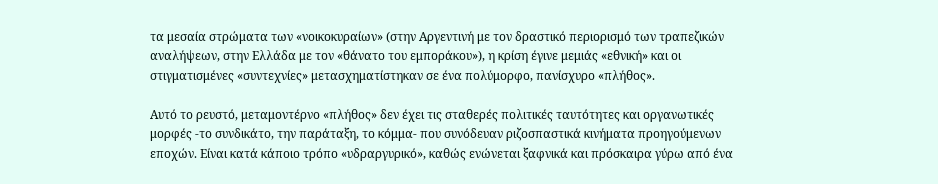τα μεσαία στρώματα των «νοικοκυραίων» (στην Αργεντινή με τον δραστικό περιορισμό των τραπεζικών αναλήψεων, στην Ελλάδα με τον «θάνατο του εμποράκου»), η κρίση έγινε μεμιάς «εθνική» και οι στιγματισμένες «συντεχνίες» μετασχηματίστηκαν σε ένα πολύμορφο, πανίσχυρο «πλήθος».

Αυτό το ρευστό, μεταμοντέρνο «πλήθος» δεν έχει τις σταθερές πολιτικές ταυτότητες και οργανωτικές μορφές -το συνδικάτο, την παράταξη, το κόμμα- που συνόδευαν ριζοσπαστικά κινήματα προηγούμενων εποχών. Είναι κατά κάποιο τρόπο «υδραργυρικό», καθώς ενώνεται ξαφνικά και πρόσκαιρα γύρω από ένα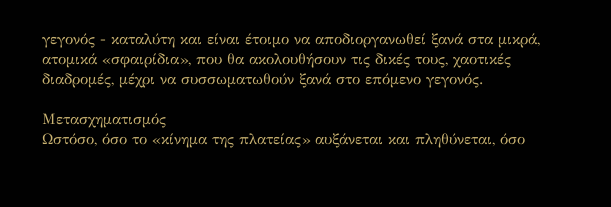γεγονός - καταλύτη και είναι έτοιμο να αποδιοργανωθεί ξανά στα μικρά, ατομικά «σφαιρίδια», που θα ακολουθήσουν τις δικές τους, χαοτικές διαδρομές, μέχρι να συσσωματωθούν ξανά στο επόμενο γεγονός.

Μετασχηματισμός
Ωστόσο, όσο το «κίνημα της πλατείας» αυξάνεται και πληθύνεται, όσο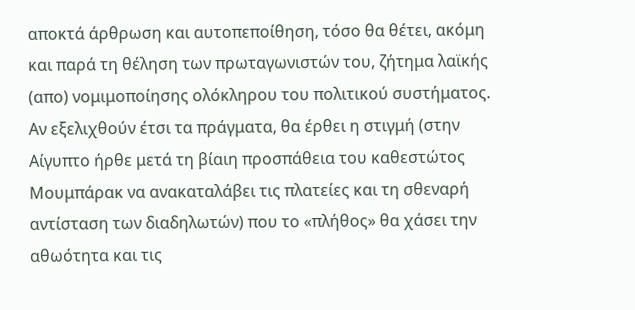αποκτά άρθρωση και αυτοπεποίθηση, τόσο θα θέτει, ακόμη και παρά τη θέληση των πρωταγωνιστών του, ζήτημα λαϊκής (απο) νομιμοποίησης ολόκληρου του πολιτικού συστήματος. Αν εξελιχθούν έτσι τα πράγματα, θα έρθει η στιγμή (στην Αίγυπτο ήρθε μετά τη βίαιη προσπάθεια του καθεστώτος Μουμπάρακ να ανακαταλάβει τις πλατείες και τη σθεναρή αντίσταση των διαδηλωτών) που το «πλήθος» θα χάσει την αθωότητα και τις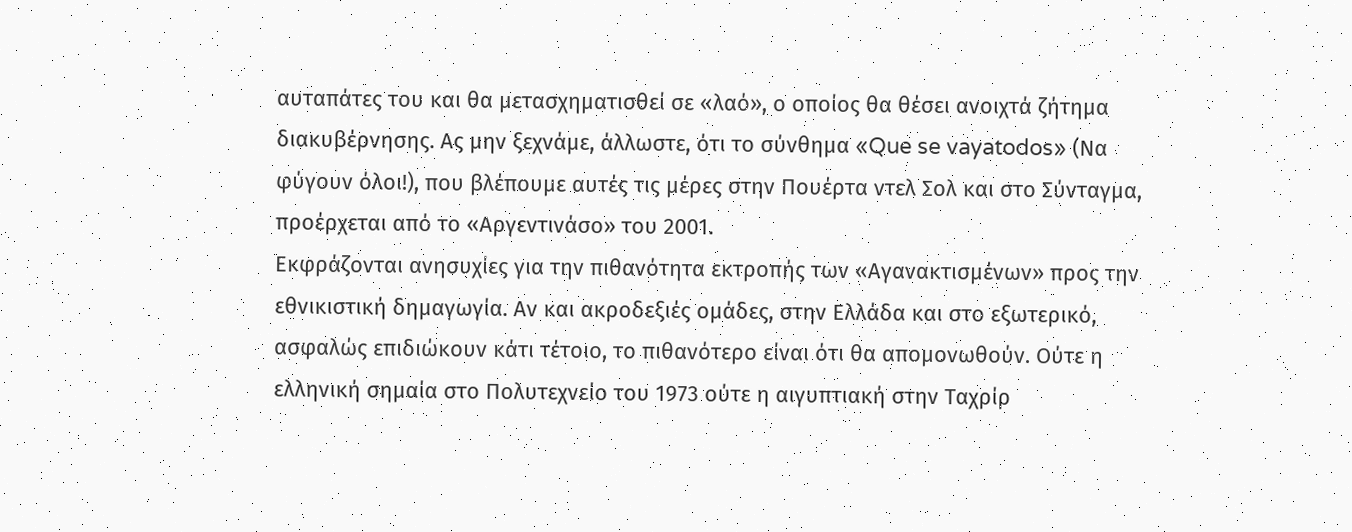αυταπάτες του και θα μετασχηματισθεί σε «λαό», ο οποίος θα θέσει ανοιχτά ζήτημα διακυβέρνησης. Ας μην ξεχνάμε, άλλωστε, ότι το σύνθημα «Que se vayatodos» (Να φύγουν όλοι!), που βλέπουμε αυτές τις μέρες στην Πουέρτα ντελ Σολ και στο Σύνταγμα, προέρχεται από το «Αργεντινάσο» του 2001.
Εκφράζονται ανησυχίες για την πιθανότητα εκτροπής των «Αγανακτισμένων» προς την εθνικιστική δημαγωγία. Αν και ακροδεξιές ομάδες, στην Ελλάδα και στο εξωτερικό, ασφαλώς επιδιώκουν κάτι τέτοιο, το πιθανότερο είναι ότι θα απομονωθούν. Ούτε η ελληνική σημαία στο Πολυτεχνείο του 1973 ούτε η αιγυπτιακή στην Ταχρίρ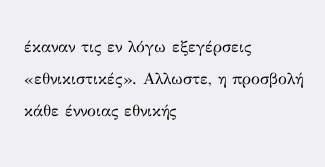έκαναν τις εν λόγω εξεγέρσεις «εθνικιστικές». Αλλωστε, η προσβολή κάθε έννοιας εθνικής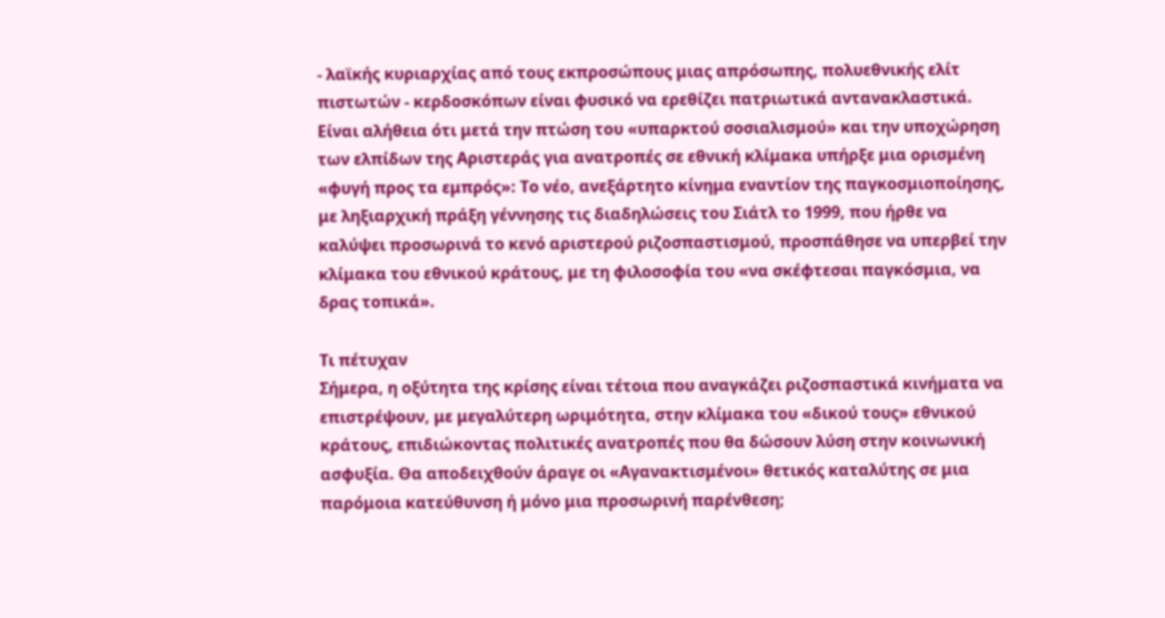- λαϊκής κυριαρχίας από τους εκπροσώπους μιας απρόσωπης, πολυεθνικής ελίτ πιστωτών - κερδοσκόπων είναι φυσικό να ερεθίζει πατριωτικά αντανακλαστικά.
Είναι αλήθεια ότι μετά την πτώση του «υπαρκτού σοσιαλισμού» και την υποχώρηση των ελπίδων της Αριστεράς για ανατροπές σε εθνική κλίμακα υπήρξε μια ορισμένη «φυγή προς τα εμπρός»: Το νέο, ανεξάρτητο κίνημα εναντίον της παγκοσμιοποίησης, με ληξιαρχική πράξη γέννησης τις διαδηλώσεις του Σιάτλ το 1999, που ήρθε να καλύψει προσωρινά το κενό αριστερού ριζοσπαστισμού, προσπάθησε να υπερβεί την κλίμακα του εθνικού κράτους, με τη φιλοσοφία του «να σκέφτεσαι παγκόσμια, να δρας τοπικά».

Τι πέτυχαν
Σήμερα, η οξύτητα της κρίσης είναι τέτοια που αναγκάζει ριζοσπαστικά κινήματα να επιστρέψουν, με μεγαλύτερη ωριμότητα, στην κλίμακα του «δικού τους» εθνικού κράτους, επιδιώκοντας πολιτικές ανατροπές που θα δώσουν λύση στην κοινωνική ασφυξία. Θα αποδειχθούν άραγε οι «Αγανακτισμένοι» θετικός καταλύτης σε μια παρόμοια κατεύθυνση ή μόνο μια προσωρινή παρένθεση;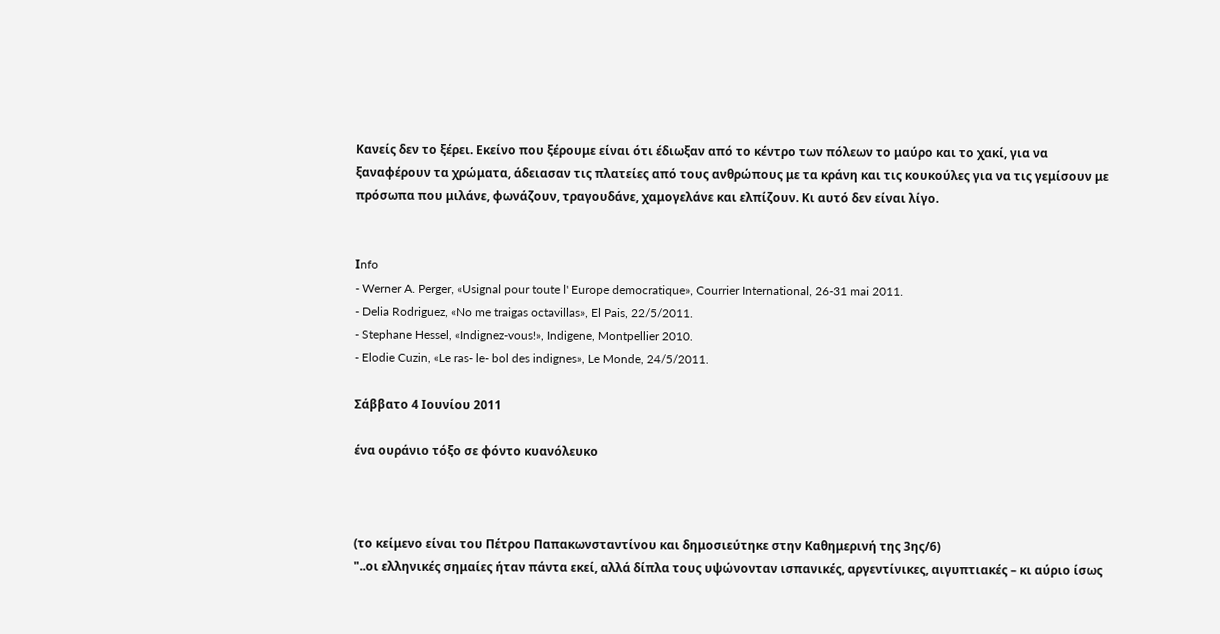Κανείς δεν το ξέρει. Εκείνο που ξέρουμε είναι ότι έδιωξαν από το κέντρο των πόλεων το μαύρο και το χακί, για να ξαναφέρουν τα χρώματα, άδειασαν τις πλατείες από τους ανθρώπους με τα κράνη και τις κουκούλες για να τις γεμίσουν με πρόσωπα που μιλάνε, φωνάζουν, τραγουδάνε, χαμογελάνε και ελπίζουν. Κι αυτό δεν είναι λίγο.


Ιnfo
- Werner A. Perger, «Usignal pour toute l' Europe democratique», Courrier International, 26-31 mai 2011.
- Delia Rodriguez, «No me traigas octavillas», El Pais, 22/5/2011.
- Stephane Hessel, «Indignez-vous!», Indigene, Montpellier 2010.
- Elodie Cuzin, «Le ras- le- bol des indignes», Le Monde, 24/5/2011.

Σάββατο 4 Ιουνίου 2011

ένα ουράνιο τόξο σε φόντο κυανόλευκο



(το κείμενο είναι του Πέτρου Παπακωνσταντίνου και δημοσιεύτηκε στην Καθημερινή της 3ης/6)
"..οι ελληνικές σημαίες ήταν πάντα εκεί, αλλά δίπλα τους υψώνονταν ισπανικές, αργεντίνικες, αιγυπτιακές – κι αύριο ίσως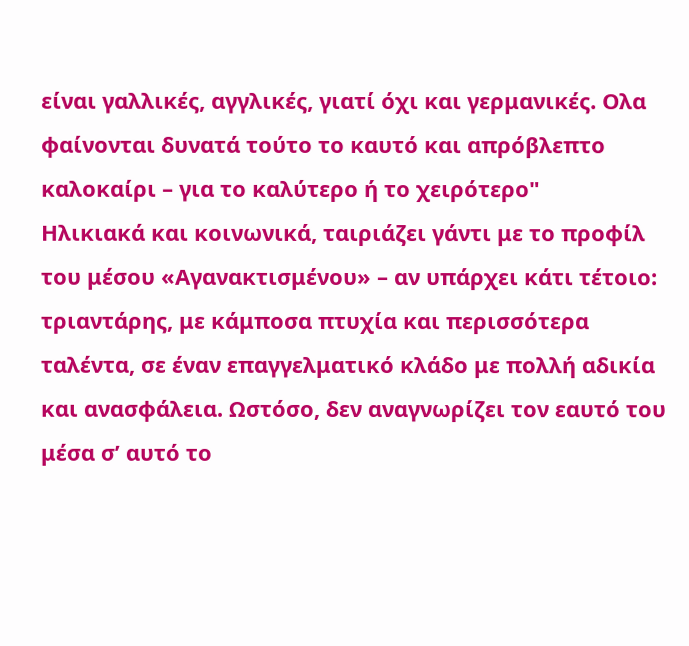είναι γαλλικές, αγγλικές, γιατί όχι και γερμανικές. Ολα φαίνονται δυνατά τούτο το καυτό και απρόβλεπτο καλοκαίρι – για το καλύτερο ή το χειρότερο"
Ηλικιακά και κοινωνικά, ταιριάζει γάντι με το προφίλ του μέσου «Αγανακτισμένου» – αν υπάρχει κάτι τέτοιο: τριαντάρης, με κάμποσα πτυχία και περισσότερα ταλέντα, σε έναν επαγγελματικό κλάδο με πολλή αδικία και ανασφάλεια. Ωστόσο, δεν αναγνωρίζει τον εαυτό του μέσα σ’ αυτό το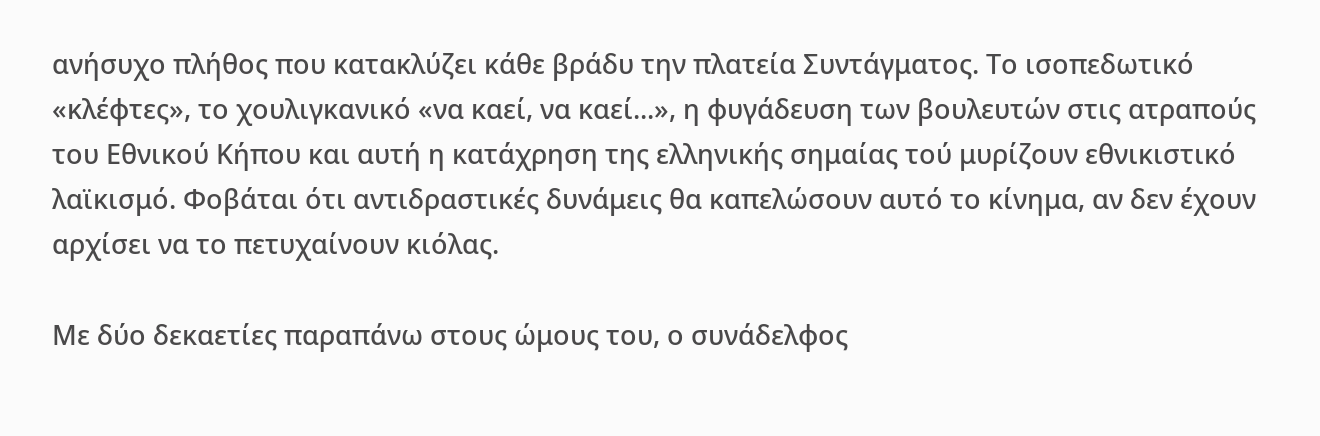ανήσυχο πλήθος που κατακλύζει κάθε βράδυ την πλατεία Συντάγματος. Το ισοπεδωτικό «κλέφτες», το χουλιγκανικό «να καεί, να καεί...», η φυγάδευση των βουλευτών στις ατραπούς του Εθνικού Κήπου και αυτή η κατάχρηση της ελληνικής σημαίας τού μυρίζουν εθνικιστικό λαϊκισμό. Φοβάται ότι αντιδραστικές δυνάμεις θα καπελώσουν αυτό το κίνημα, αν δεν έχουν αρχίσει να το πετυχαίνουν κιόλας.

Με δύο δεκαετίες παραπάνω στους ώμους του, ο συνάδελφος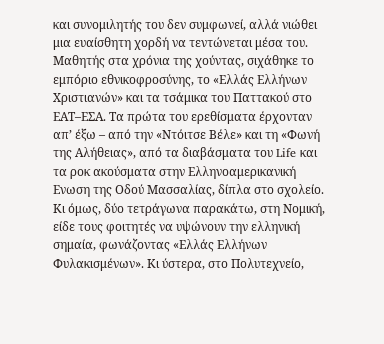και συνομιλητής του δεν συμφωνεί, αλλά νιώθει μια ευαίσθητη χορδή να τεντώνεται μέσα του. Μαθητής στα χρόνια της χούντας, σιχάθηκε το εμπόριο εθνικοφροσύνης, το «Ελλάς Ελλήνων Χριστιανών» και τα τσάμικα του Παττακού στο ΕΑΤ–ΕΣΑ. Τα πρώτα του ερεθίσματα έρχονταν απ’ έξω – από την «Ντόιτσε Βέλε» και τη «Φωνή της Αλήθειας», από τα διαβάσματα του Life και τα ροκ ακούσματα στην Ελληνοαμερικανική Ενωση της Οδού Μασσαλίας, δίπλα στο σχολείο. Κι όμως, δύο τετράγωνα παρακάτω, στη Νομική, είδε τους φοιτητές να υψώνουν την ελληνική σημαία, φωνάζοντας «Ελλάς Ελλήνων Φυλακισμένων». Κι ύστερα, στο Πολυτεχνείο,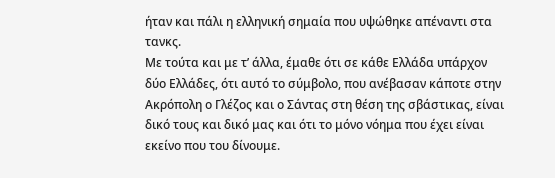ήταν και πάλι η ελληνική σημαία που υψώθηκε απέναντι στα τανκς.
Με τούτα και με τ’ άλλα, έμαθε ότι σε κάθε Ελλάδα υπάρχον δύο Ελλάδες, ότι αυτό το σύμβολο, που ανέβασαν κάποτε στην Ακρόπολη ο Γλέζος και ο Σάντας στη θέση της σβάστικας, είναι δικό τους και δικό μας και ότι το μόνο νόημα που έχει είναι εκείνο που του δίνουμε.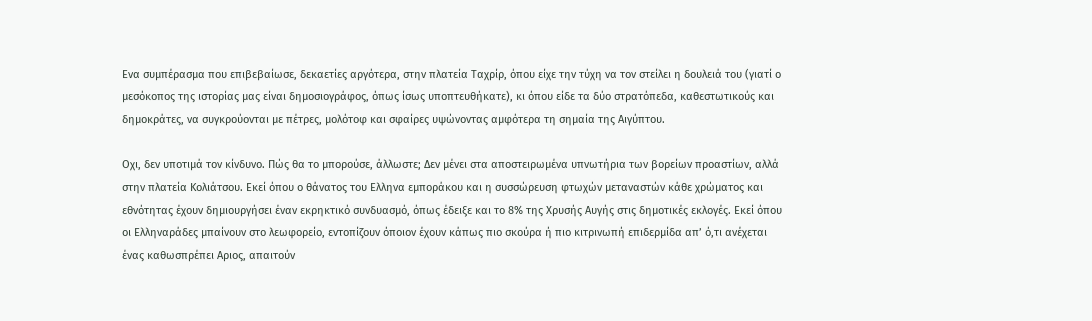Ενα συμπέρασμα που επιβεβαίωσε, δεκαετίες αργότερα, στην πλατεία Ταχρίρ, όπου είχε την τύχη να τον στείλει η δουλειά του (γιατί ο μεσόκοπος της ιστορίας μας είναι δημοσιογράφος, όπως ίσως υποπτευθήκατε), κι όπου είδε τα δύο στρατόπεδα, καθεστωτικούς και δημοκράτες, να συγκρούονται με πέτρες, μολότοφ και σφαίρες υψώνοντας αμφότερα τη σημαία της Αιγύπτου.

Οχι, δεν υποτιμά τον κίνδυνο. Πώς θα το μπορούσε, άλλωστε; Δεν μένει στα αποστειρωμένα υπνωτήρια των βορείων προαστίων, αλλά στην πλατεία Κολιάτσου. Εκεί όπου ο θάνατος του Ελληνα εμποράκου και η συσσώρευση φτωχών μεταναστών κάθε χρώματος και εθνότητας έχουν δημιουργήσει έναν εκρηκτικό συνδυασμό, όπως έδειξε και το 8% της Χρυσής Αυγής στις δημοτικές εκλογές. Εκεί όπου οι Ελληναράδες μπαίνουν στο λεωφορείο, εντοπίζουν όποιον έχουν κάπως πιο σκούρα ή πιο κιτρινωπή επιδερμίδα απ’ ό,τι ανέχεται ένας καθωσπρέπει Αριος, απαιτούν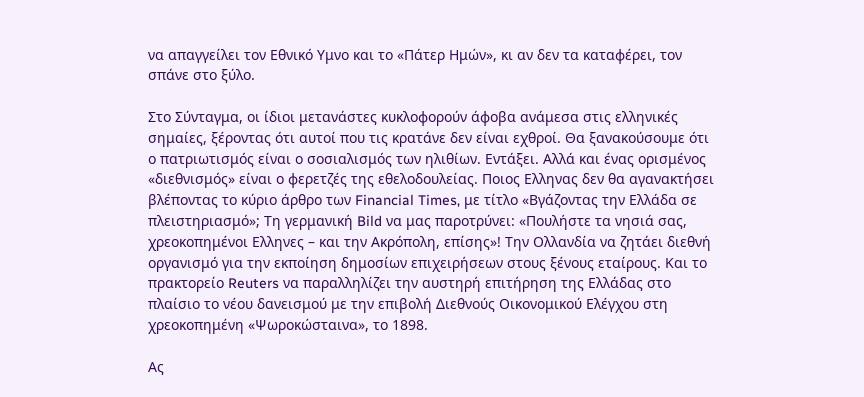να απαγγείλει τον Εθνικό Υμνο και το «Πάτερ Ημών», κι αν δεν τα καταφέρει, τον σπάνε στο ξύλο.

Στο Σύνταγμα, οι ίδιοι μετανάστες κυκλοφορούν άφοβα ανάμεσα στις ελληνικές σημαίες, ξέροντας ότι αυτοί που τις κρατάνε δεν είναι εχθροί. Θα ξανακούσουμε ότι ο πατριωτισμός είναι ο σοσιαλισμός των ηλιθίων. Εντάξει. Αλλά και ένας ορισμένος «διεθνισμός» είναι ο φερετζές της εθελοδουλείας. Ποιος Ελληνας δεν θα αγανακτήσει βλέποντας το κύριο άρθρο των Financial Times, με τίτλο «Βγάζοντας την Ελλάδα σε πλειστηριασμό»; Τη γερμανική Bild να μας παροτρύνει: «Πουλήστε τα νησιά σας, χρεοκοπημένοι Ελληνες – και την Ακρόπολη, επίσης»! Την Ολλανδία να ζητάει διεθνή οργανισμό για την εκποίηση δημοσίων επιχειρήσεων στους ξένους εταίρους. Και το πρακτορείο Reuters να παραλληλίζει την αυστηρή επιτήρηση της Ελλάδας στο πλαίσιο το νέου δανεισμού με την επιβολή Διεθνούς Οικονομικού Ελέγχου στη χρεοκοπημένη «Ψωροκώσταινα», το 1898.

Ας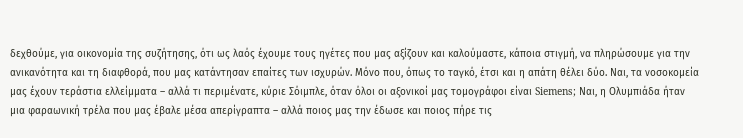δεχθούμε, για οικονομία της συζήτησης, ότι ως λαός έχουμε τους ηγέτες που μας αξίζουν και καλούμαστε, κάποια στιγμή, να πληρώσουμε για την ανικανότητα και τη διαφθορά, που μας κατάντησαν επαίτες των ισχυρών. Μόνο που, όπως το ταγκό, έτσι και η απάτη θέλει δύο. Ναι, τα νοσοκομεία μας έχουν τεράστια ελλείμματα – αλλά τι περιμένατε, κύριε Σόιμπλε, όταν όλοι οι αξονικοί μας τομογράφοι είναι Siemens; Ναι, η Ολυμπιάδα ήταν μια φαραωνική τρέλα που μας έβαλε μέσα απερίγραπτα – αλλά ποιος μας την έδωσε και ποιος πήρε τις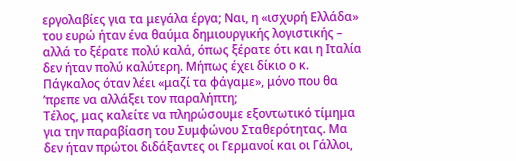εργολαβίες για τα μεγάλα έργα; Ναι, η «ισχυρή Ελλάδα» του ευρώ ήταν ένα θαύμα δημιουργικής λογιστικής – αλλά το ξέρατε πολύ καλά, όπως ξέρατε ότι και η Ιταλία δεν ήταν πολύ καλύτερη. Μήπως έχει δίκιο ο κ. Πάγκαλος όταν λέει «μαζί τα φάγαμε», μόνο που θα ’πρεπε να αλλάξει τον παραλήπτη;
Τέλος, μας καλείτε να πληρώσουμε εξοντωτικό τίμημα για την παραβίαση του Συμφώνου Σταθερότητας. Μα δεν ήταν πρώτοι διδάξαντες οι Γερμανοί και οι Γάλλοι,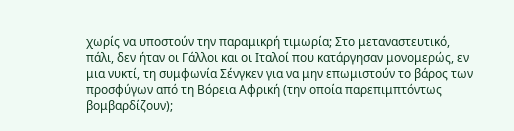χωρίς να υποστούν την παραμικρή τιμωρία; Στο μεταναστευτικό, πάλι, δεν ήταν οι Γάλλοι και οι Ιταλοί που κατάργησαν μονομερώς, εν μια νυκτί, τη συμφωνία Σένγκεν για να μην επωμιστούν το βάρος των προσφύγων από τη Βόρεια Αφρική (την οποία παρεπιμπτόντως βομβαρδίζουν);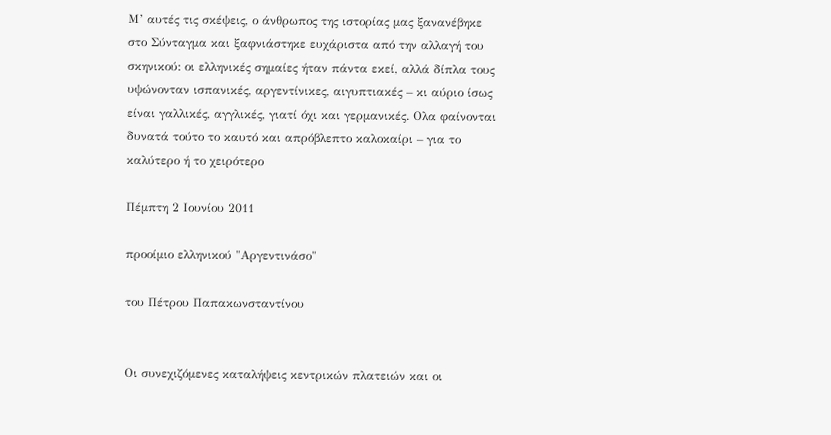Μ’ αυτές τις σκέψεις, ο άνθρωπος της ιστορίας μας ξανανέβηκε στο Σύνταγμα και ξαφνιάστηκε ευχάριστα από την αλλαγή του σκηνικού: οι ελληνικές σημαίες ήταν πάντα εκεί, αλλά δίπλα τους υψώνονταν ισπανικές, αργεντίνικες, αιγυπτιακές – κι αύριο ίσως είναι γαλλικές, αγγλικές, γιατί όχι και γερμανικές. Ολα φαίνονται δυνατά τούτο το καυτό και απρόβλεπτο καλοκαίρι – για το καλύτερο ή το χειρότερο

Πέμπτη 2 Ιουνίου 2011

προοίμιο ελληνικού "Αργεντινάσο"

του Πέτρου Παπακωνσταντίνου


Οι συνεχιζόμενες καταλήψεις κεντρικών πλατειών και οι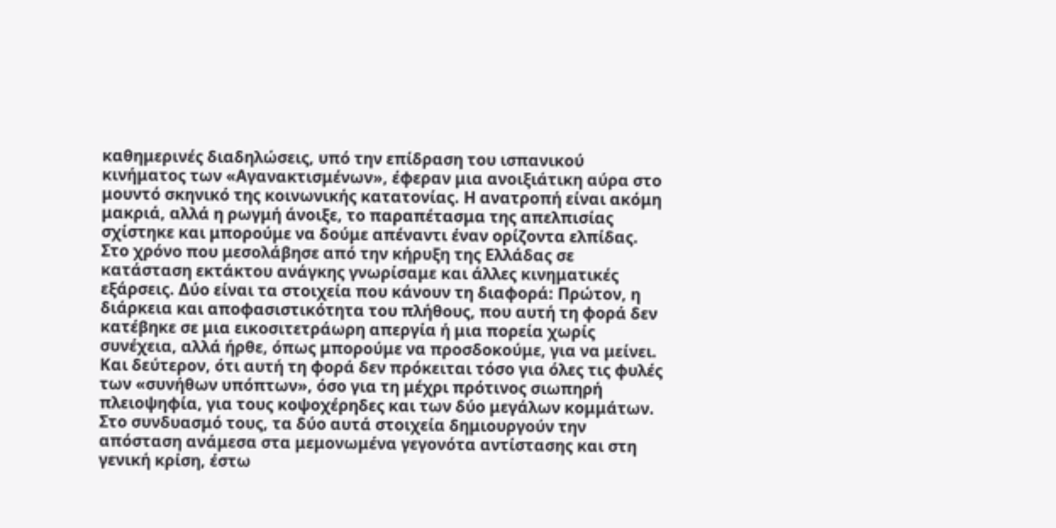καθημερινές διαδηλώσεις, υπό την επίδραση του ισπανικού κινήματος των «Αγανακτισμένων», έφεραν μια ανοιξιάτικη αύρα στο μουντό σκηνικό της κοινωνικής κατατονίας. Η ανατροπή είναι ακόμη μακριά, αλλά η ρωγμή άνοιξε, το παραπέτασμα της απελπισίας σχίστηκε και μπορούμε να δούμε απέναντι έναν ορίζοντα ελπίδας.
Στο χρόνο που μεσολάβησε από την κήρυξη της Ελλάδας σε κατάσταση εκτάκτου ανάγκης γνωρίσαμε και άλλες κινηματικές εξάρσεις. Δύο είναι τα στοιχεία που κάνουν τη διαφορά: Πρώτον, η διάρκεια και αποφασιστικότητα του πλήθους, που αυτή τη φορά δεν κατέβηκε σε μια εικοσιτετράωρη απεργία ή μια πορεία χωρίς συνέχεια, αλλά ήρθε, όπως μπορούμε να προσδοκούμε, για να μείνει. Και δεύτερον, ότι αυτή τη φορά δεν πρόκειται τόσο για όλες τις φυλές των «συνήθων υπόπτων», όσο για τη μέχρι πρότινος σιωπηρή πλειοψηφία, για τους κοψοχέρηδες και των δύο μεγάλων κομμάτων. Στο συνδυασμό τους, τα δύο αυτά στοιχεία δημιουργούν την απόσταση ανάμεσα στα μεμονωμένα γεγονότα αντίστασης και στη γενική κρίση, έστω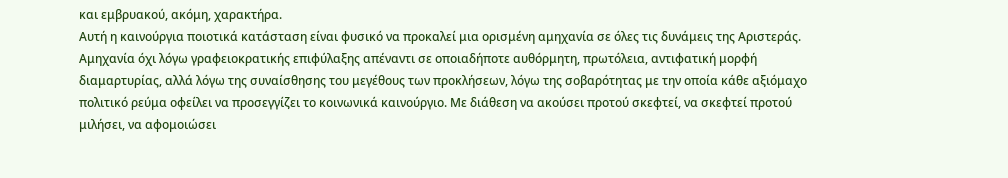και εμβρυακού, ακόμη, χαρακτήρα.
Αυτή η καινούργια ποιοτικά κατάσταση είναι φυσικό να προκαλεί μια ορισμένη αμηχανία σε όλες τις δυνάμεις της Αριστεράς. Αμηχανία όχι λόγω γραφειοκρατικής επιφύλαξης απέναντι σε οποιαδήποτε αυθόρμητη, πρωτόλεια, αντιφατική μορφή διαμαρτυρίας, αλλά λόγω της συναίσθησης του μεγέθους των προκλήσεων, λόγω της σοβαρότητας με την οποία κάθε αξιόμαχο πολιτικό ρεύμα οφείλει να προσεγγίζει το κοινωνικά καινούργιο. Με διάθεση να ακούσει προτού σκεφτεί, να σκεφτεί προτού μιλήσει, να αφομοιώσει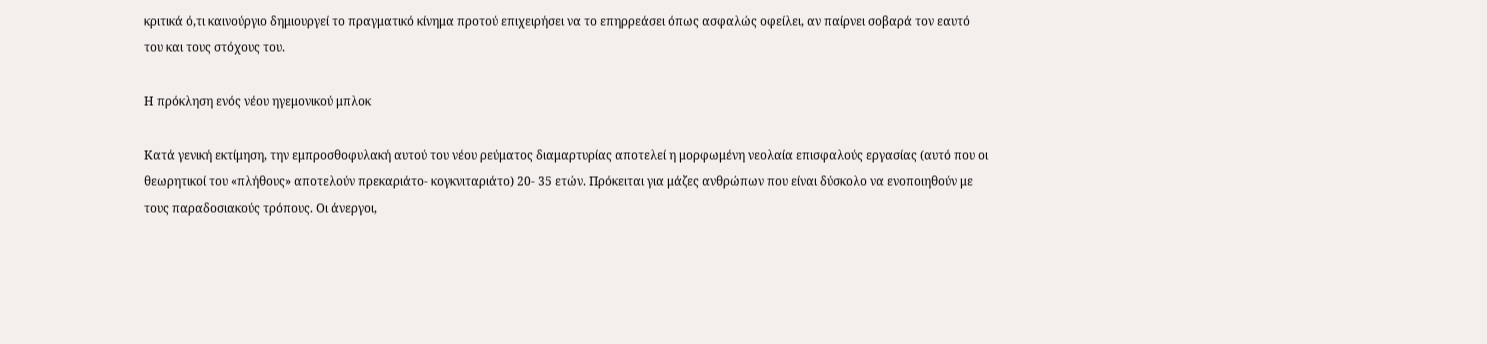κριτικά ό,τι καινούργιο δημιουργεί το πραγματικό κίνημα προτού επιχειρήσει να το επηρρεάσει όπως ασφαλώς οφείλει, αν παίρνει σοβαρά τον εαυτό του και τους στόχους του.

Η πρόκληση ενός νέου ηγεμονικού μπλοκ

Κατά γενική εκτίμηση, την εμπροσθοφυλακή αυτού του νέου ρεύματος διαμαρτυρίας αποτελεί η μορφωμένη νεολαία επισφαλούς εργασίας (αυτό που οι θεωρητικοί του «πλήθους» αποτελούν πρεκαριάτο- κογκνιταριάτο) 20- 35 ετών. Πρόκειται για μάζες ανθρώπων που είναι δύσκολο να ενοποιηθούν με τους παραδοσιακούς τρόπους. Οι άνεργοι,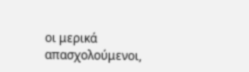οι μερικά απασχολούμενοι,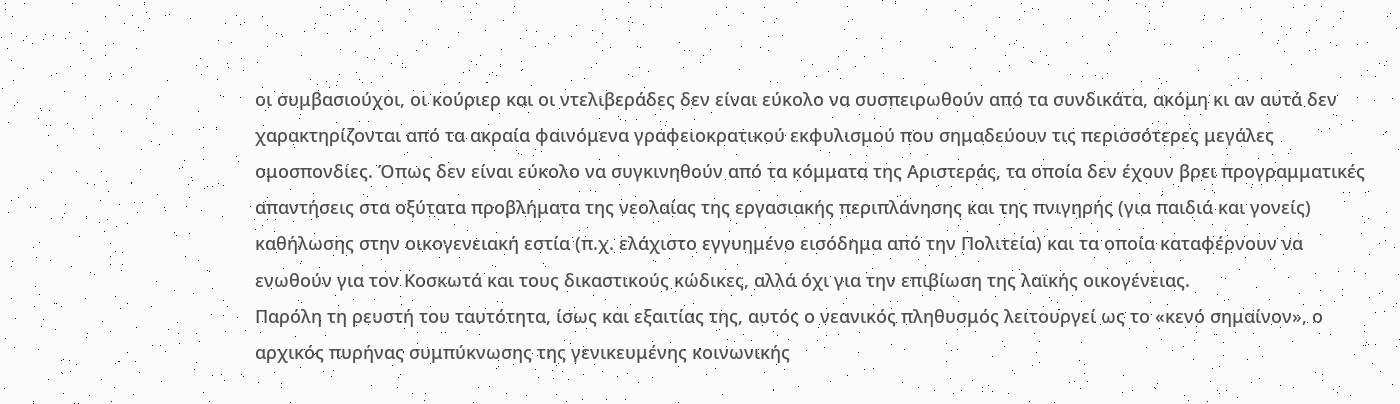οι συμβασιούχοι, οι κούριερ και οι ντελιβεράδες δεν είναι εύκολο να συσπειρωθούν από τα συνδικάτα, ακόμη κι αν αυτά δεν χαρακτηρίζονται από τα ακραία φαινόμενα γραφειοκρατικού εκφυλισμού που σημαδεύουν τις περισσότερες μεγάλες ομοσπονδίες. Όπως δεν είναι εύκολο να συγκινηθούν από τα κόμματα της Αριστεράς, τα οποία δεν έχουν βρει προγραμματικές απαντήσεις στα οξύτατα προβλήματα της νεολαίας της εργασιακής περιπλάνησης και της πνιγηρής (για παιδιά και γονείς) καθήλωσης στην οικογενειακή εστία (π.χ. ελάχιστο εγγυημένο εισόδημα από την Πολιτεία) και τα οποία καταφέρνουν να ενωθούν για τον Κοσκωτά και τους δικαστικούς κώδικες, αλλά όχι για την επιβίωση της λαϊκής οικογένειας.
Παρόλη τη ρευστή του ταυτότητα, ίσως και εξαιτίας της, αυτός ο νεανικός πληθυσμός λειτουργεί ως το «κενό σημαίνον», ο αρχικός πυρήνας συμπύκνωσης της γενικευμένης κοινωνικής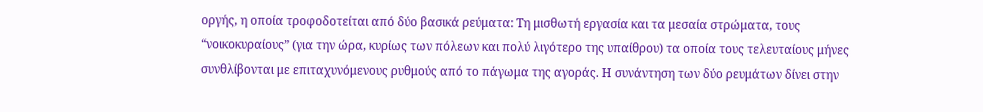οργής, η οποία τροφοδοτείται από δύο βασικά ρεύματα: Τη μισθωτή εργασία και τα μεσαία στρώματα, τους “νοικοκυραίους” (για την ώρα, κυρίως των πόλεων και πολύ λιγότερο της υπαίθρου) τα οποία τους τελευταίους μήνες συνθλίβονται με επιταχυνόμενους ρυθμούς από το πάγωμα της αγοράς. Η συνάντηση των δύο ρευμάτων δίνει στην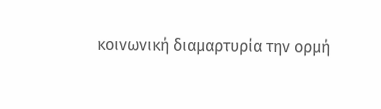κοινωνική διαμαρτυρία την ορμή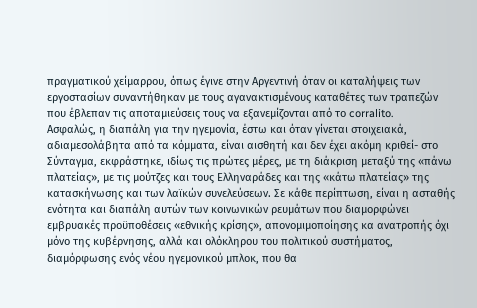πραγματικού χείμαρρου, όπως έγινε στην Αργεντινή όταν οι καταλήψεις των εργοστασίων συναντήθηκαν με τους αγανακτισμένους καταθέτες των τραπεζών που έβλεπαν τις αποταμιεύσεις τους να εξανεμίζονται από το corralito.
Ασφαλώς, η διαπάλη για την ηγεμονία, έστω και όταν γίνεται στοιχειακά, αδιαμεσολάβητα από τα κόμματα, είναι αισθητή και δεν έχει ακόμη κριθεί- στο Σύνταγμα, εκφράστηκε, ιδίως τις πρώτες μέρες, με τη διάκριση μεταξύ της «πάνω πλατείας», με τις μούτζες και τους Ελληναράδες και της «κάτω πλατείας» της κατασκήνωσης και των λαϊκών συνελεύσεων. Σε κάθε περίπτωση, είναι η ασταθής ενότητα και διαπάλη αυτών των κοινωνικών ρευμάτων που διαμορφώνει εμβρυακές προϋποθέσεις «εθνικής κρίσης», απονομιμοποίησης κα ανατροπής όχι μόνο της κυβέρνησης, αλλά και ολόκληρου του πολιτικού συστήματος, διαμόρφωσης ενός νέου ηγεμονικού μπλοκ, που θα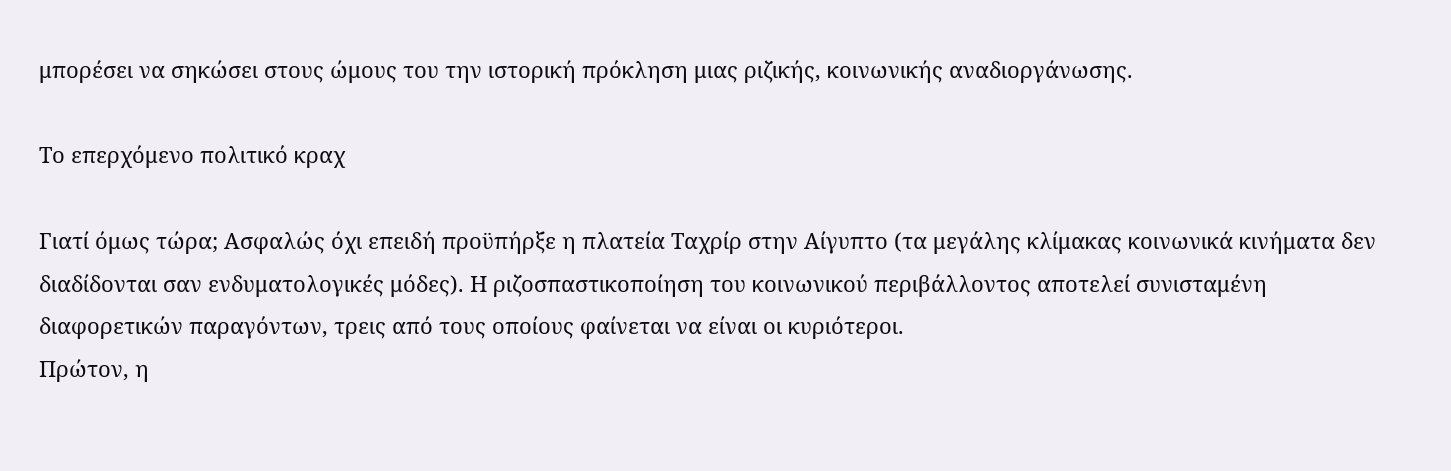μπορέσει να σηκώσει στους ώμους του την ιστορική πρόκληση μιας ριζικής, κοινωνικής αναδιοργάνωσης.

Το επερχόμενο πολιτικό κραχ

Γιατί όμως τώρα; Ασφαλώς όχι επειδή προϋπήρξε η πλατεία Ταχρίρ στην Αίγυπτο (τα μεγάλης κλίμακας κοινωνικά κινήματα δεν διαδίδονται σαν ενδυματολογικές μόδες). Η ριζοσπαστικοποίηση του κοινωνικού περιβάλλοντος αποτελεί συνισταμένη διαφορετικών παραγόντων, τρεις από τους οποίους φαίνεται να είναι οι κυριότεροι.
Πρώτον, η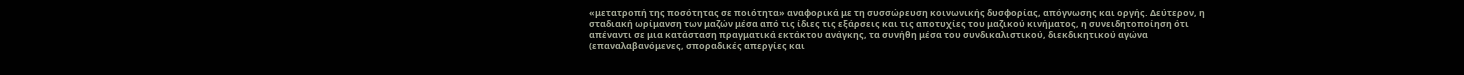«μετατροπή της ποσότητας σε ποιότητα» αναφορικά με τη συσσώρευση κοινωνικής δυσφορίας, απόγνωσης και οργής. Δεύτερον, η σταδιακή ωρίμανση των μαζών μέσα από τις ίδιες τις εξάρσεις και τις αποτυχίες του μαζικού κινήματος, η συνειδητοποίηση ότι απέναντι σε μια κατάσταση πραγματικά εκτάκτου ανάγκης, τα συνήθη μέσα του συνδικαλιστικού, διεκδικητικού αγώνα (επαναλαβανόμενες, σποραδικές απεργίες και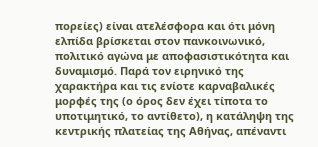πορείες) είναι ατελέσφορα και ότι μόνη ελπίδα βρίσκεται στον πανκοινωνικό, πολιτικό αγώνα με αποφασιστικότητα και δυναμισμό. Παρά τον ειρηνικό της χαρακτήρα και τις ενίοτε καρναβαλικές μορφές της (ο όρος δεν έχει τίποτα το υποτιμητικό, το αντίθετο), η κατάληψη της κεντρικής πλατείας της Αθήνας, απέναντι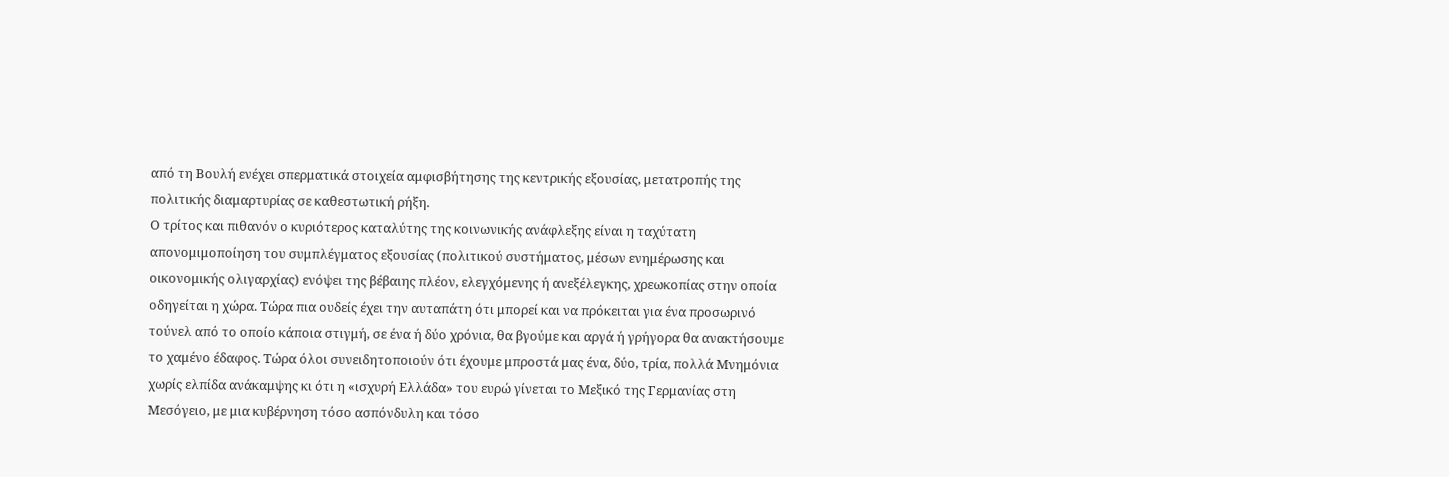από τη Βουλή ενέχει σπερματικά στοιχεία αμφισβήτησης της κεντρικής εξουσίας, μετατροπής της πολιτικής διαμαρτυρίας σε καθεστωτική ρήξη.
Ο τρίτος και πιθανόν ο κυριότερος καταλύτης της κοινωνικής ανάφλεξης είναι η ταχύτατη απονομιμοποίηση του συμπλέγματος εξουσίας (πολιτικού συστήματος, μέσων ενημέρωσης και οικονομικής ολιγαρχίας) ενόψει της βέβαιης πλέον, ελεγχόμενης ή ανεξέλεγκης, χρεωκοπίας στην οποία οδηγείται η χώρα. Τώρα πια ουδείς έχει την αυταπάτη ότι μπορεί και να πρόκειται για ένα προσωρινό τούνελ από το οποίο κάποια στιγμή, σε ένα ή δύο χρόνια, θα βγούμε και αργά ή γρήγορα θα ανακτήσουμε το χαμένο έδαφος. Τώρα όλοι συνειδητοποιούν ότι έχουμε μπροστά μας ένα, δύο, τρία, πολλά Μνημόνια χωρίς ελπίδα ανάκαμψης κι ότι η «ισχυρή Ελλάδα» του ευρώ γίνεται το Μεξικό της Γερμανίας στη Μεσόγειο, με μια κυβέρνηση τόσο ασπόνδυλη και τόσο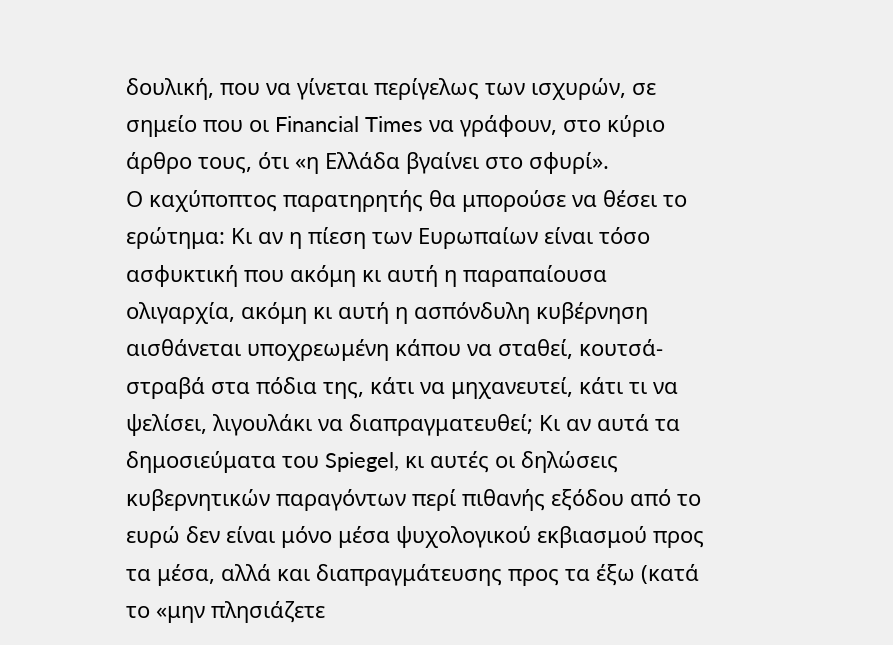δουλική, που να γίνεται περίγελως των ισχυρών, σε σημείο που οι Financial Times να γράφουν, στο κύριο άρθρο τους, ότι «η Ελλάδα βγαίνει στο σφυρί».
Ο καχύποπτος παρατηρητής θα μπορούσε να θέσει το ερώτημα: Κι αν η πίεση των Ευρωπαίων είναι τόσο ασφυκτική που ακόμη κι αυτή η παραπαίουσα ολιγαρχία, ακόμη κι αυτή η ασπόνδυλη κυβέρνηση αισθάνεται υποχρεωμένη κάπου να σταθεί, κουτσά- στραβά στα πόδια της, κάτι να μηχανευτεί, κάτι τι να ψελίσει, λιγουλάκι να διαπραγματευθεί; Κι αν αυτά τα δημοσιεύματα του Spiegel, κι αυτές οι δηλώσεις κυβερνητικών παραγόντων περί πιθανής εξόδου από το ευρώ δεν είναι μόνο μέσα ψυχολογικού εκβιασμού προς τα μέσα, αλλά και διαπραγμάτευσης προς τα έξω (κατά το «μην πλησιάζετε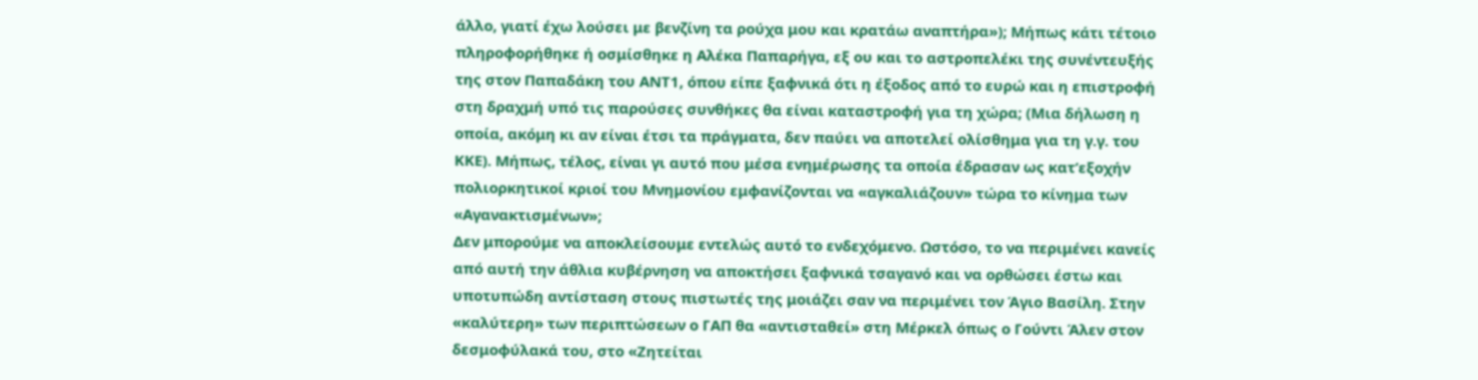άλλο, γιατί έχω λούσει με βενζίνη τα ρούχα μου και κρατάω αναπτήρα»); Μήπως κάτι τέτοιο πληροφορήθηκε ή οσμίσθηκε η Αλέκα Παπαρήγα, εξ ου και το αστροπελέκι της συνέντευξής της στον Παπαδάκη του ΑΝΤ1, όπου είπε ξαφνικά ότι η έξοδος από το ευρώ και η επιστροφή στη δραχμή υπό τις παρούσες συνθήκες θα είναι καταστροφή για τη χώρα; (Μια δήλωση η οποία, ακόμη κι αν είναι έτσι τα πράγματα, δεν παύει να αποτελεί ολίσθημα για τη γ.γ. του ΚΚΕ). Μήπως, τέλος, είναι γι αυτό που μέσα ενημέρωσης τα οποία έδρασαν ως κατ’εξοχήν πολιορκητικοί κριοί του Μνημονίου εμφανίζονται να «αγκαλιάζουν» τώρα το κίνημα των «Αγανακτισμένων»;
Δεν μπορούμε να αποκλείσουμε εντελώς αυτό το ενδεχόμενο. Ωστόσο, το να περιμένει κανείς από αυτή την άθλια κυβέρνηση να αποκτήσει ξαφνικά τσαγανό και να ορθώσει έστω και υποτυπώδη αντίσταση στους πιστωτές της μοιάζει σαν να περιμένει τον Άγιο Βασίλη. Στην «καλύτερη» των περιπτώσεων ο ΓΑΠ θα «αντισταθεί» στη Μέρκελ όπως ο Γούντι Άλεν στον δεσμοφύλακά του, στο «Ζητείται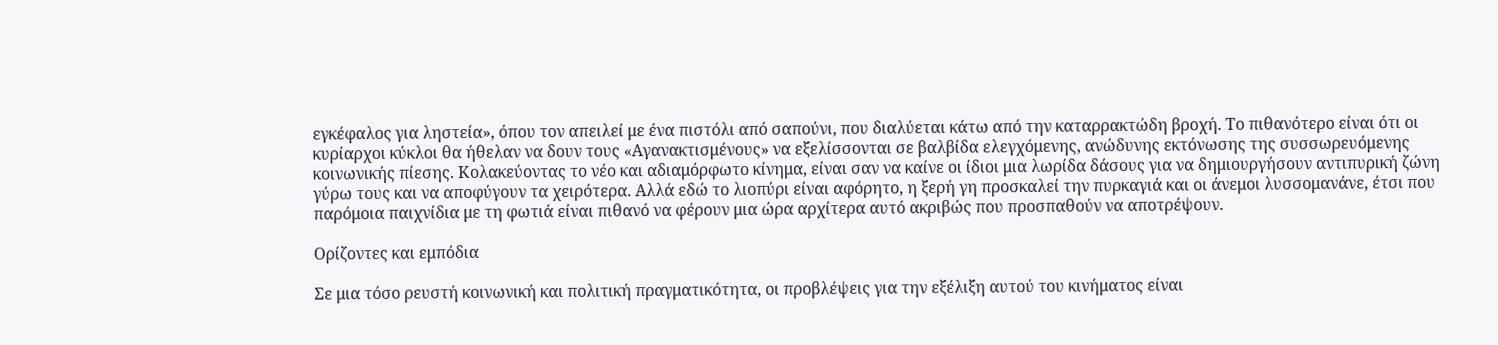εγκέφαλος για ληστεία», όπου τον απειλεί με ένα πιστόλι από σαπούνι, που διαλύεται κάτω από την καταρρακτώδη βροχή. Το πιθανότερο είναι ότι οι κυρίαρχοι κύκλοι θα ήθελαν να δουν τους «Αγανακτισμένους» να εξελίσσονται σε βαλβίδα ελεγχόμενης, ανώδυνης εκτόνωσης της συσσωρευόμενης κοινωνικής πίεσης. Κολακεύοντας το νέο και αδιαμόρφωτο κίνημα, είναι σαν να καίνε οι ίδιοι μια λωρίδα δάσους για να δημιουργήσουν αντιπυρική ζώνη γύρω τους και να αποφύγουν τα χειρότερα. Αλλά εδώ το λιοπύρι είναι αφόρητο, η ξερή γη προσκαλεί την πυρκαγιά και οι άνεμοι λυσσομανάνε, έτσι που παρόμοια παιχνίδια με τη φωτιά είναι πιθανό να φέρουν μια ώρα αρχίτερα αυτό ακριβώς που προσπαθούν να αποτρέψουν.

Ορίζοντες και εμπόδια

Σε μια τόσο ρευστή κοινωνική και πολιτική πραγματικότητα, οι προβλέψεις για την εξέλιξη αυτού του κινήματος είναι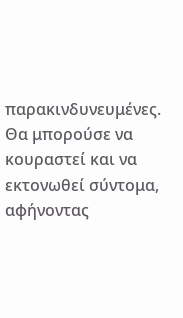παρακινδυνευμένες. Θα μπορούσε να κουραστεί και να εκτονωθεί σύντομα, αφήνοντας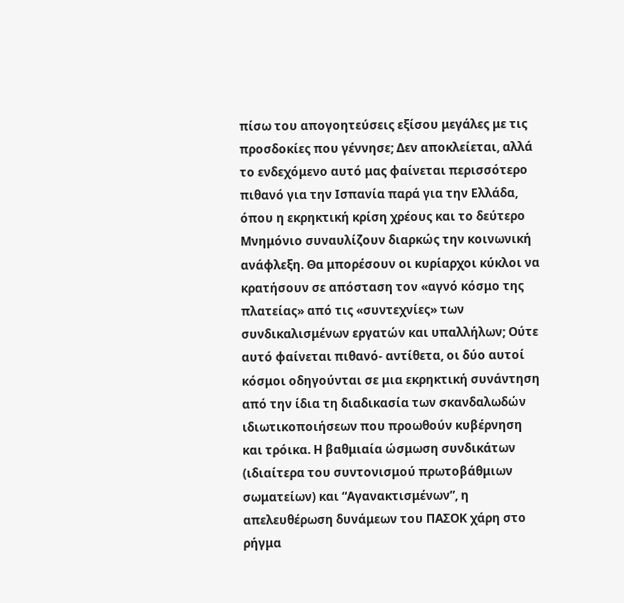πίσω του απογοητεύσεις εξίσου μεγάλες με τις προσδοκίες που γέννησε; Δεν αποκλείεται, αλλά το ενδεχόμενο αυτό μας φαίνεται περισσότερο πιθανό για την Ισπανία παρά για την Ελλάδα, όπου η εκρηκτική κρίση χρέους και το δεύτερο Μνημόνιο συναυλίζουν διαρκώς την κοινωνική ανάφλεξη. Θα μπορέσουν οι κυρίαρχοι κύκλοι να κρατήσουν σε απόσταση τον «αγνό κόσμο της πλατείας» από τις «συντεχνίες» των συνδικαλισμένων εργατών και υπαλλήλων; Ούτε αυτό φαίνεται πιθανό- αντίθετα, οι δύο αυτοί κόσμοι οδηγούνται σε μια εκρηκτική συνάντηση από την ίδια τη διαδικασία των σκανδαλωδών ιδιωτικοποιήσεων που προωθούν κυβέρνηση και τρόικα. Η βαθμιαία ώσμωση συνδικάτων (ιδιαίτερα του συντονισμού πρωτοβάθμιων σωματείων) και “Αγανακτισμένων”, η απελευθέρωση δυνάμεων του ΠΑΣΟΚ χάρη στο ρήγμα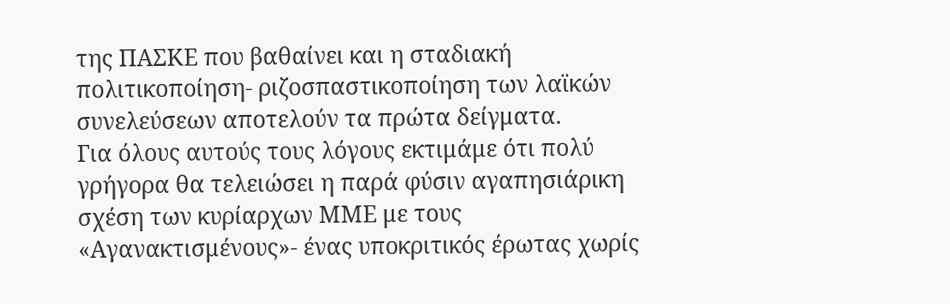της ΠΑΣΚΕ που βαθαίνει και η σταδιακή πολιτικοποίηση- ριζοσπαστικοποίηση των λαϊκών συνελεύσεων αποτελούν τα πρώτα δείγματα.
Για όλους αυτούς τους λόγους εκτιμάμε ότι πολύ γρήγορα θα τελειώσει η παρά φύσιν αγαπησιάρικη σχέση των κυρίαρχων ΜΜΕ με τους «Αγανακτισμένους»- ένας υποκριτικός έρωτας χωρίς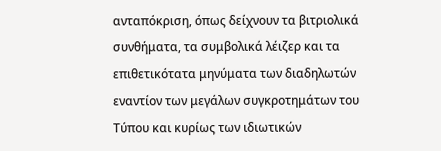ανταπόκριση, όπως δείχνουν τα βιτριολικά συνθήματα, τα συμβολικά λέιζερ και τα επιθετικότατα μηνύματα των διαδηλωτών εναντίον των μεγάλων συγκροτημάτων του Τύπου και κυρίως των ιδιωτικών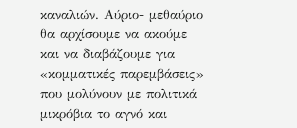καναλιών. Αύριο- μεθαύριο θα αρχίσουμε να ακούμε και να διαβάζουμε για «κομματικές παρεμβάσεις» που μολύνουν με πολιτικά μικρόβια το αγνό και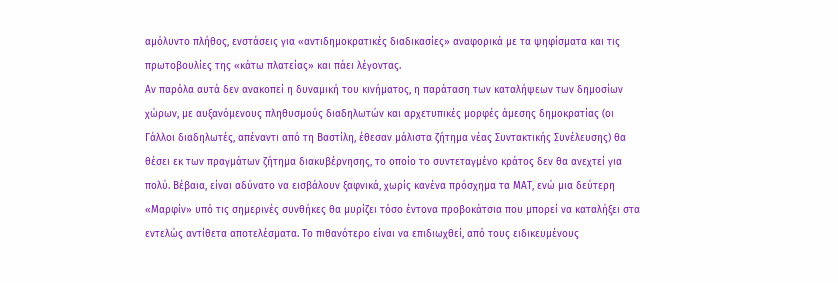αμόλυντο πλήθος, ενστάσεις για «αντιδημοκρατικές διαδικασίες» αναφορικά με τα ψηφίσματα και τις πρωτοβουλίες της «κάτω πλατείας» και πάει λέγοντας.
Αν παρόλα αυτά δεν ανακοπεί η δυναμική του κινήματος, η παράταση των καταλήψεων των δημοσίων χώρων, με αυξανόμενους πληθυσμούς διαδηλωτών και αρχετυπικές μορφές άμεσης δημοκρατίας (οι Γάλλοι διαδηλωτές, απέναντι από τη Βαστίλη, έθεσαν μάλιστα ζήτημα νέας Συντακτικής Συνέλευσης) θα θέσει εκ των πραγμάτων ζήτημα διακυβέρνησης, το οποίο το συντεταγμένο κράτος δεν θα ανεχτεί για πολύ. Βέβαια, είναι αδύνατο να εισβάλουν ξαφνικά, χωρίς κανένα πρόσχημα τα ΜΑΤ, ενώ μια δεύτερη «Μαρφίν» υπό τις σημερινές συνθήκες θα μυρίζει τόσο έντονα προβοκάτσια που μπορεί να καταλήξει στα εντελώς αντίθετα αποτελέσματα. Το πιθανότερο είναι να επιδιωχθεί, από τους ειδικευμένους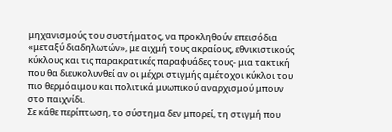μηχανισμούς του συστήματος, να προκληθούν επεισόδια «μεταξύ διαδηλωτών», με αιχμή τους ακραίους, εθνικιστικούς κύκλους και τις παρακρατικές παραφυάδες τους- μια τακτική που θα διευκολυνθεί αν οι μέχρι στιγμής αμέτοχοι κύκλοι του πιο θερμόαιμου και πολιτικά μυωπικού αναρχισμού μπουν στο παιχνίδι.
Σε κάθε περίπτωση, το σύστημα δεν μπορεί, τη στιγμή που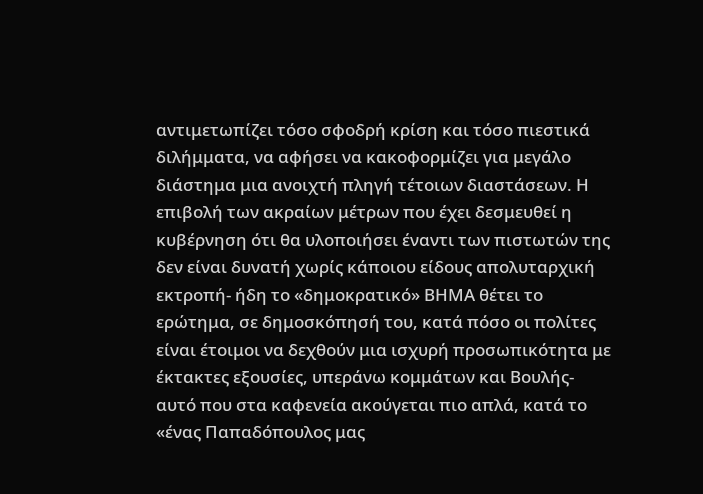αντιμετωπίζει τόσο σφοδρή κρίση και τόσο πιεστικά διλήμματα, να αφήσει να κακοφορμίζει για μεγάλο διάστημα μια ανοιχτή πληγή τέτοιων διαστάσεων. Η επιβολή των ακραίων μέτρων που έχει δεσμευθεί η κυβέρνηση ότι θα υλοποιήσει έναντι των πιστωτών της δεν είναι δυνατή χωρίς κάποιου είδους απολυταρχική εκτροπή- ήδη το «δημοκρατικό» ΒΗΜΑ θέτει το ερώτημα, σε δημοσκόπησή του, κατά πόσο οι πολίτες είναι έτοιμοι να δεχθούν μια ισχυρή προσωπικότητα με έκτακτες εξουσίες, υπεράνω κομμάτων και Βουλής- αυτό που στα καφενεία ακούγεται πιο απλά, κατά το «ένας Παπαδόπουλος μας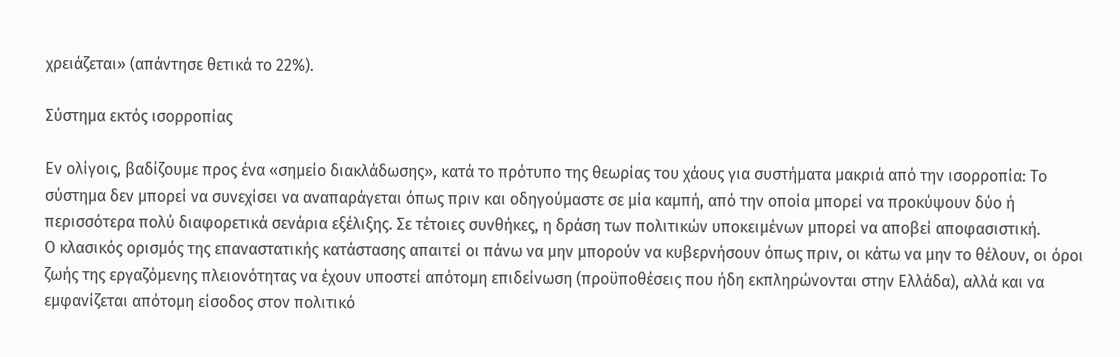χρειάζεται» (απάντησε θετικά το 22%).

Σύστημα εκτός ισορροπίας

Εν ολίγοις, βαδίζουμε προς ένα «σημείο διακλάδωσης», κατά το πρότυπο της θεωρίας του χάους για συστήματα μακριά από την ισορροπία: Το σύστημα δεν μπορεί να συνεχίσει να αναπαράγεται όπως πριν και οδηγούμαστε σε μία καμπή, από την οποία μπορεί να προκύψουν δύο ή περισσότερα πολύ διαφορετικά σενάρια εξέλιξης. Σε τέτοιες συνθήκες, η δράση των πολιτικών υποκειμένων μπορεί να αποβεί αποφασιστική.
Ο κλασικός ορισμός της επαναστατικής κατάστασης απαιτεί οι πάνω να μην μπορούν να κυβερνήσουν όπως πριν, οι κάτω να μην το θέλουν, οι όροι ζωής της εργαζόμενης πλειονότητας να έχουν υποστεί απότομη επιδείνωση (προϋποθέσεις που ήδη εκπληρώνονται στην Ελλάδα), αλλά και να εμφανίζεται απότομη είσοδος στον πολιτικό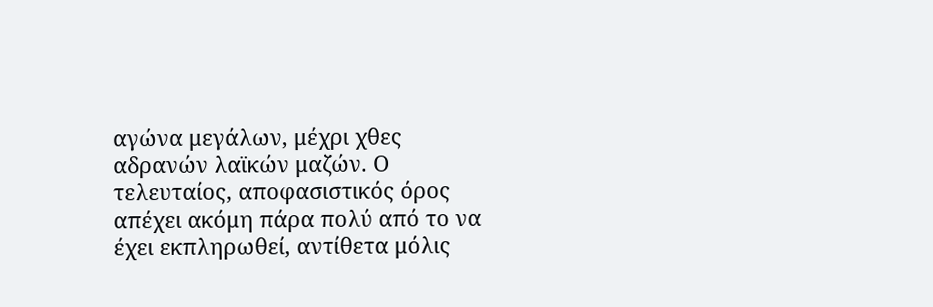αγώνα μεγάλων, μέχρι χθες αδρανών λαϊκών μαζών. Ο τελευταίος, αποφασιστικός όρος απέχει ακόμη πάρα πολύ από το να έχει εκπληρωθεί, αντίθετα μόλις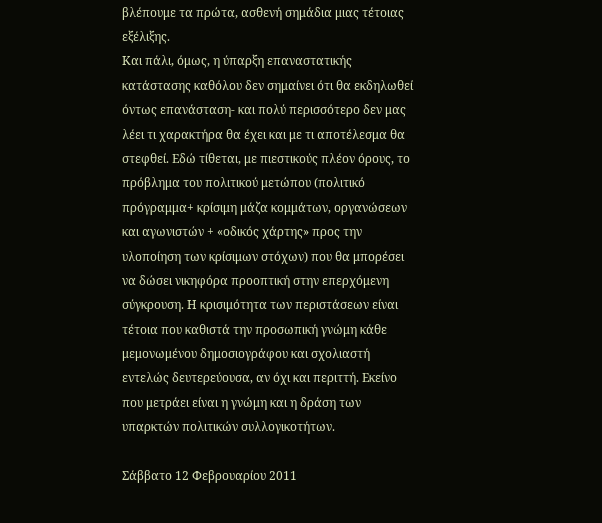βλέπουμε τα πρώτα, ασθενή σημάδια μιας τέτοιας εξέλιξης.
Και πάλι, όμως, η ύπαρξη επαναστατικής κατάστασης καθόλου δεν σημαίνει ότι θα εκδηλωθεί όντως επανάσταση- και πολύ περισσότερο δεν μας λέει τι χαρακτήρα θα έχει και με τι αποτέλεσμα θα στεφθεί. Εδώ τίθεται, με πιεστικούς πλέον όρους, το πρόβλημα του πολιτικού μετώπου (πολιτικό πρόγραμμα+ κρίσιμη μάζα κομμάτων, οργανώσεων και αγωνιστών + «οδικός χάρτης» προς την υλοποίηση των κρίσιμων στόχων) που θα μπορέσει να δώσει νικηφόρα προοπτική στην επερχόμενη σύγκρουση. Η κρισιμότητα των περιστάσεων είναι τέτοια που καθιστά την προσωπική γνώμη κάθε μεμονωμένου δημοσιογράφου και σχολιαστή εντελώς δευτερεύουσα, αν όχι και περιττή. Εκείνο που μετράει είναι η γνώμη και η δράση των υπαρκτών πολιτικών συλλογικοτήτων.

Σάββατο 12 Φεβρουαρίου 2011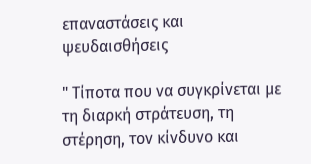επαναστάσεις και ψευδαισθήσεις

" Τίποτα που να συγκρίνεται με τη διαρκή στράτευση, τη στέρηση, τον κίνδυνο και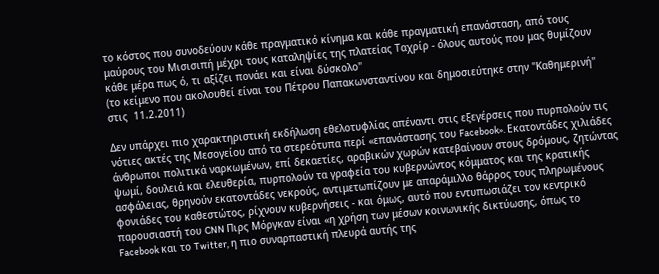το κόστος που συνοδεύουν κάθε πραγματικό κίνημα και κάθε πραγματική επανάσταση, από τους μαύρους του Μισισιπή μέχρι τους καταληψίες της πλατείας Ταχρίρ - όλους αυτούς που μας θυμίζουν κάθε μέρα πως ό, τι αξίζει πονάει και είναι δύσκολο"
(το κείμενο που ακολουθεί είναι του Πέτρου Παπακωνσταντίνου και δημοσιεύτηκε στην "Καθημερινή" στις  11.2.2011)

Δεν υπάρχει πιο χαρακτηριστική εκδήλωση εθελοτυφλίας απέναντι στις εξεγέρσεις που πυρπολούν τις νότιες ακτές της Μεσογείου από τα στερεότυπα περί «επανάστασης του Facebook». Εκατοντάδες χιλιάδες άνθρωποι πολιτικά ναρκωμένων, επί δεκαετίες, αραβικών χωρών κατεβαίνουν στους δρόμους, ζητώντας ψωμί, δουλειά και ελευθερία, πυρπολούν τα γραφεία του κυβερνώντος κόμματος και της κρατικής ασφάλειας, θρηνούν εκατοντάδες νεκρούς, αντιμετωπίζουν με απαράμιλλο θάρρος τους πληρωμένους φονιάδες του καθεστώτος, ρίχνουν κυβερνήσεις - και όμως, αυτό που εντυπωσιάζει τον κεντρικό παρουσιαστή του CNN Πιρς Μόργκαν είναι «η χρήση των μέσων κοινωνικής δικτύωσης, όπως το Facebook και το Twitter, η πιο συναρπαστική πλευρά αυτής της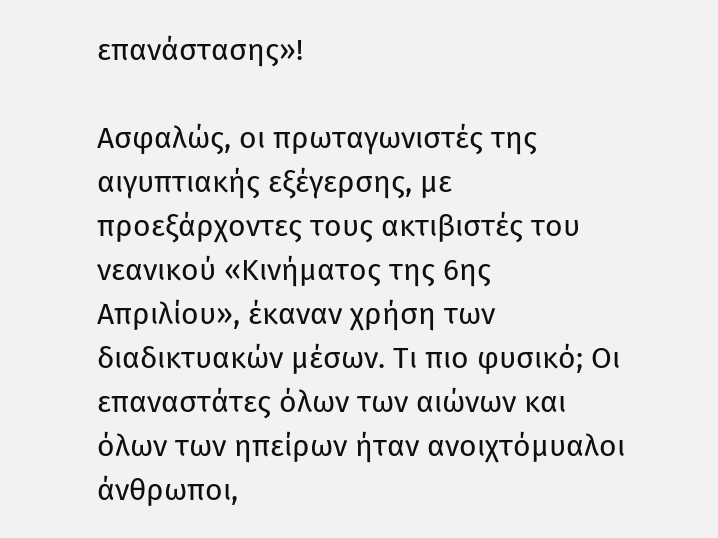επανάστασης»!

Ασφαλώς, οι πρωταγωνιστές της αιγυπτιακής εξέγερσης, με προεξάρχοντες τους ακτιβιστές του νεανικού «Κινήματος της 6ης Απριλίου», έκαναν χρήση των διαδικτυακών μέσων. Τι πιο φυσικό; Οι επαναστάτες όλων των αιώνων και όλων των ηπείρων ήταν ανοιχτόμυαλοι άνθρωποι,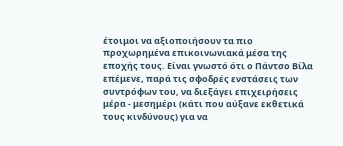έτοιμοι να αξιοποιήσουν τα πιο προχωρημένα επικοινωνιακά μέσα της εποχής τους. Είναι γνωστό ότι ο Πάντσο Βίλα επέμενε, παρά τις σφοδρές ενστάσεις των συντρόφων του, να διεξάγει επιχειρήσεις μέρα - μεσημέρι (κάτι που αύξανε εκθετικά τους κινδύνους) για να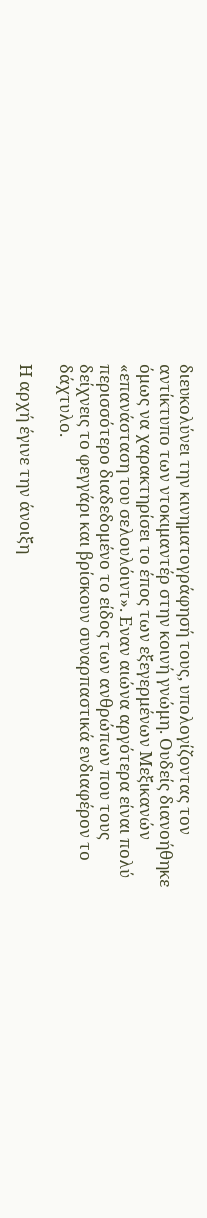διευκολύνει την κινηματογράφησή τους, υπολογίζοντας τον αντίκτυπο των ντοκιμαντέρ στην κοινή γνώμη. Ουδείς διανοήθηκε όμως να χαρακτηρίσει το έπος των εξεγερμένων Μεξικανών «επανάσταση του σελουλόιντ». Εναν αιώνα αργότερα είναι πολύ περισσότερο διαδεδομένο το είδος των ανθρώπων που τους δείχνεις το φεγγάρι και βρίσκουν συναρπαστικά ενδιαφέρον το δάχτυλο.

Η αρχή έγινε την άνοιξη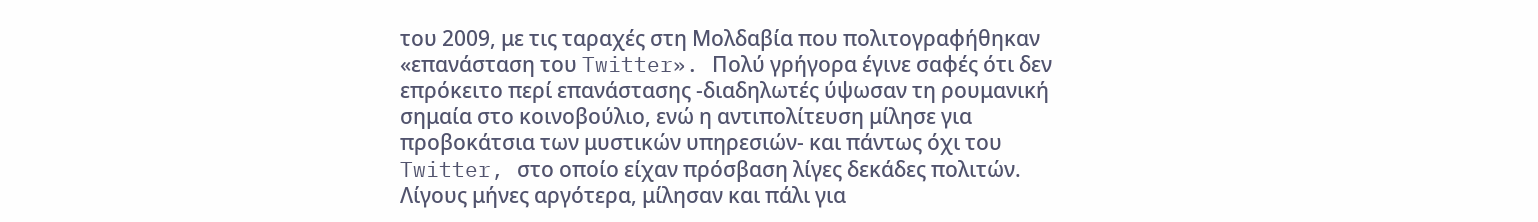του 2009, με τις ταραχές στη Μολδαβία που πολιτογραφήθηκαν «επανάσταση του Twitter». Πολύ γρήγορα έγινε σαφές ότι δεν επρόκειτο περί επανάστασης -διαδηλωτές ύψωσαν τη ρουμανική σημαία στο κοινοβούλιο, ενώ η αντιπολίτευση μίλησε για προβοκάτσια των μυστικών υπηρεσιών- και πάντως όχι του Twitter, στο οποίο είχαν πρόσβαση λίγες δεκάδες πολιτών. Λίγους μήνες αργότερα, μίλησαν και πάλι για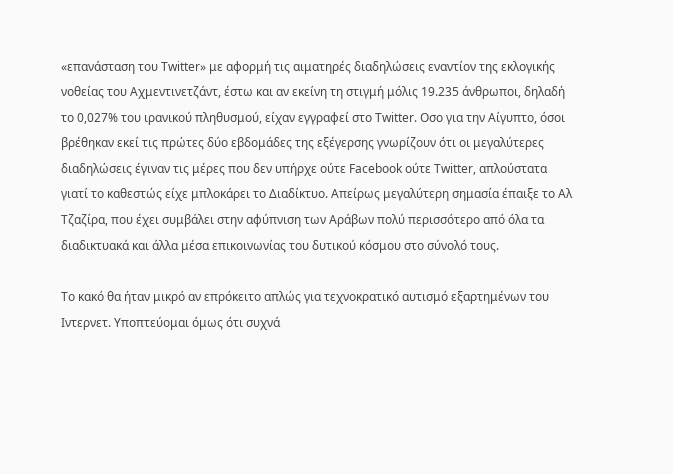«επανάσταση του Twitter» με αφορμή τις αιματηρές διαδηλώσεις εναντίον της εκλογικής νοθείας του Αχμεντινετζάντ, έστω και αν εκείνη τη στιγμή μόλις 19.235 άνθρωποι, δηλαδή το 0,027% του ιρανικού πληθυσμού, είχαν εγγραφεί στο Twitter. Οσο για την Αίγυπτο, όσοι βρέθηκαν εκεί τις πρώτες δύο εβδομάδες της εξέγερσης γνωρίζουν ότι οι μεγαλύτερες διαδηλώσεις έγιναν τις μέρες που δεν υπήρχε ούτε Facebook ούτε Twitter, απλούστατα γιατί το καθεστώς είχε μπλοκάρει το Διαδίκτυο. Απείρως μεγαλύτερη σημασία έπαιξε το Αλ Τζαζίρα, που έχει συμβάλει στην αφύπνιση των Αράβων πολύ περισσότερο από όλα τα διαδικτυακά και άλλα μέσα επικοινωνίας του δυτικού κόσμου στο σύνολό τους.

Το κακό θα ήταν μικρό αν επρόκειτο απλώς για τεχνοκρατικό αυτισμό εξαρτημένων του Ιντερνετ. Υποπτεύομαι όμως ότι συχνά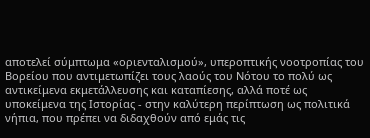αποτελεί σύμπτωμα «οριενταλισμού», υπεροπτικής νοοτροπίας του Βορείου που αντιμετωπίζει τους λαούς του Νότου το πολύ ως αντικείμενα εκμετάλλευσης και καταπίεσης, αλλά ποτέ ως υποκείμενα της Ιστορίας - στην καλύτερη περίπτωση ως πολιτικά νήπια, που πρέπει να διδαχθούν από εμάς τις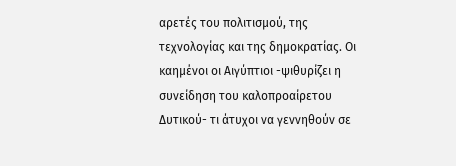αρετές του πολιτισμού, της τεχνολογίας και της δημοκρατίας. Οι καημένοι οι Αιγύπτιοι -ψιθυρίζει η συνείδηση του καλοπροαίρετου Δυτικού- τι άτυχοι να γεννηθούν σε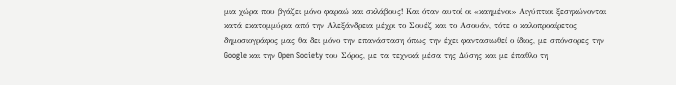μια χώρα που βγάζει μόνο φαραώ και σκλάβους! Και όταν αυτοί οι «καημένοι» Αιγύπτιοι ξεσηκώνονται κατά εκατομμύρια από την Αλεξάνδρεια μέχρι το Σουέζ και το Ασουάν, τότε ο καλοπροαίρετος δημοσιογράφος μας θα δει μόνο την επανάσταση όπως την έχει φαντασιωθεί ο ίδιος, με σπόνσορες την Google και την Open Society του Σόρος, με τα τεχνικά μέσα της Δύσης και με έπαθλο τη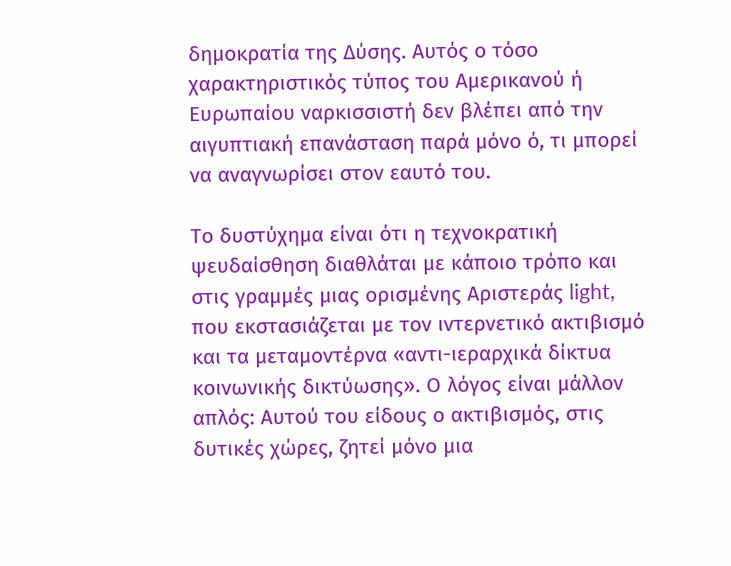δημοκρατία της Δύσης. Αυτός ο τόσο χαρακτηριστικός τύπος του Αμερικανού ή Ευρωπαίου ναρκισσιστή δεν βλέπει από την αιγυπτιακή επανάσταση παρά μόνο ό, τι μπορεί να αναγνωρίσει στον εαυτό του.

Το δυστύχημα είναι ότι η τεχνοκρατική ψευδαίσθηση διαθλάται με κάποιο τρόπο και στις γραμμές μιας ορισμένης Αριστεράς light, που εκστασιάζεται με τον ιντερνετικό ακτιβισμό και τα μεταμοντέρνα «αντι-ιεραρχικά δίκτυα κοινωνικής δικτύωσης». Ο λόγος είναι μάλλον απλός: Αυτού του είδους ο ακτιβισμός, στις δυτικές χώρες, ζητεί μόνο μια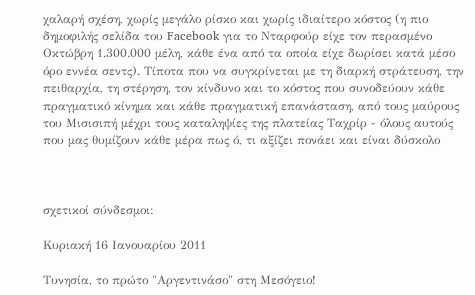χαλαρή σχέση, χωρίς μεγάλο ρίσκο και χωρίς ιδιαίτερο κόστος (η πιο δημοφιλής σελίδα του Facebook για το Νταρφούρ είχε τον περασμένο Οκτώβρη 1.300.000 μέλη, κάθε ένα από τα οποία είχε δωρίσει κατά μέσο όρο εννέα σεντς). Τίποτα που να συγκρίνεται με τη διαρκή στράτευση, την πειθαρχία, τη στέρηση, τον κίνδυνο και το κόστος που συνοδεύουν κάθε πραγματικό κίνημα και κάθε πραγματική επανάσταση, από τους μαύρους του Μισισιπή μέχρι τους καταληψίες της πλατείας Ταχρίρ - όλους αυτούς που μας θυμίζουν κάθε μέρα πως ό, τι αξίζει πονάει και είναι δύσκολο



σχετικοί σύνδεσμοι:

Κυριακή 16 Ιανουαρίου 2011

Τυνησία, το πρώτο "Αργεντινάσο" στη Μεσόγειο!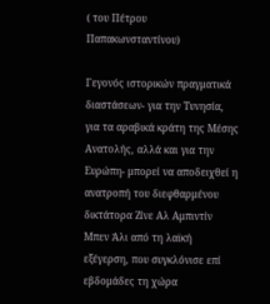( του Πέτρου Παπακωνσταντίνου)

Γεγονός ιστορικών πραγματικά διαστάσεων- για την Τυνησία, για τα αραβικά κράτη της Μέσης Ανατολής, αλλά και για την Ευρώπη- μπορεί να αποδειχθεί η ανατροπή του διεφθαρμένου δικτάτορα Ζίνε Αλ Αμπιντίν Μπεν Άλι από τη λαϊκή εξέγερση, που συγκλόνισε επί εβδομάδες τη χώρα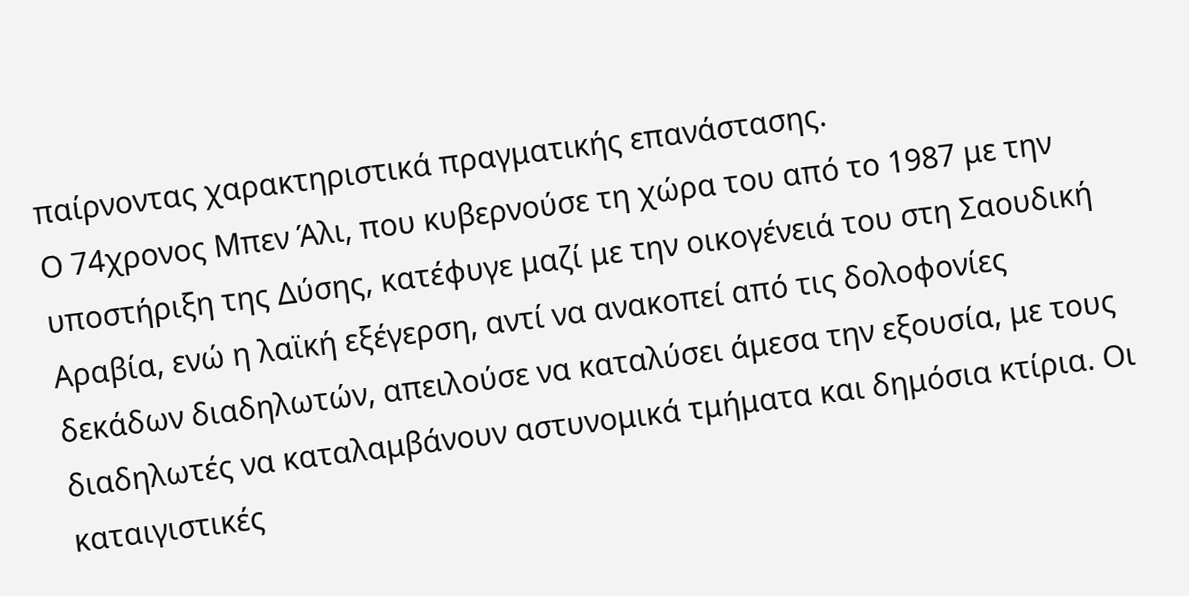παίρνοντας χαρακτηριστικά πραγματικής επανάστασης.
Ο 74χρονος Μπεν Άλι, που κυβερνούσε τη χώρα του από το 1987 με την υποστήριξη της Δύσης, κατέφυγε μαζί με την οικογένειά του στη Σαουδική Αραβία, ενώ η λαϊκή εξέγερση, αντί να ανακοπεί από τις δολοφονίες δεκάδων διαδηλωτών, απειλούσε να καταλύσει άμεσα την εξουσία, με τους διαδηλωτές να καταλαμβάνουν αστυνομικά τμήματα και δημόσια κτίρια. Οι καταιγιστικές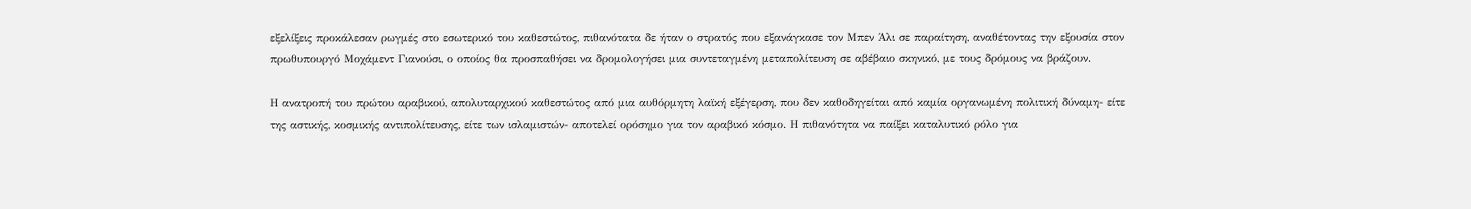εξελίξεις προκάλεσαν ρωγμές στο εσωτερικό του καθεστώτος, πιθανότατα δε ήταν ο στρατός που εξανάγκασε τον Μπεν Άλι σε παραίτηση, αναθέτοντας την εξουσία στον πρωθυπουργό Μοχάμεντ Γιανούσι, ο οποίος θα προσπαθήσει να δρομολογήσει μια συντεταγμένη μεταπολίτευση σε αβέβαιο σκηνικό, με τους δρόμους να βράζουν.

Η ανατροπή του πρώτου αραβικού, απολυταρχικού καθεστώτος από μια αυθόρμητη λαϊκή εξέγερση, που δεν καθοδηγείται από καμία οργανωμένη πολιτική δύναμη- είτε της αστικής, κοσμικής αντιπολίτευσης, είτε των ισλαμιστών- αποτελεί ορόσημο για τον αραβικό κόσμο. Η πιθανότητα να παίξει καταλυτικό ρόλο για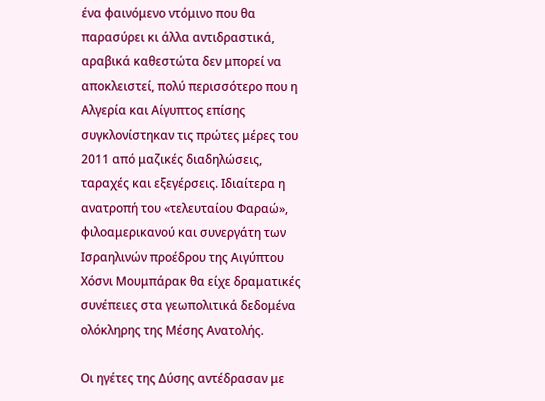ένα φαινόμενο ντόμινο που θα παρασύρει κι άλλα αντιδραστικά, αραβικά καθεστώτα δεν μπορεί να αποκλειστεί, πολύ περισσότερο που η Αλγερία και Αίγυπτος επίσης συγκλονίστηκαν τις πρώτες μέρες του 2011 από μαζικές διαδηλώσεις, ταραχές και εξεγέρσεις. Ιδιαίτερα η ανατροπή του «τελευταίου Φαραώ», φιλοαμερικανού και συνεργάτη των Ισραηλινών προέδρου της Αιγύπτου Χόσνι Μουμπάρακ θα είχε δραματικές συνέπειες στα γεωπολιτικά δεδομένα ολόκληρης της Μέσης Ανατολής.

Οι ηγέτες της Δύσης αντέδρασαν με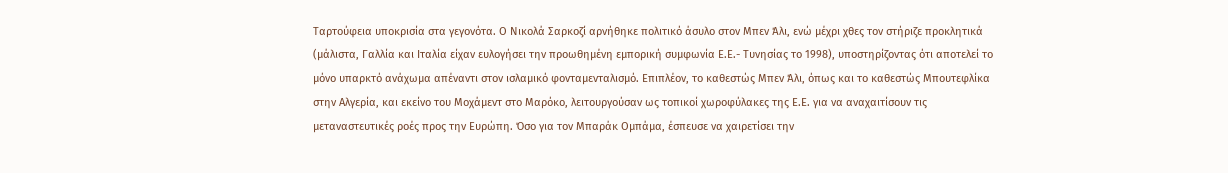Ταρτούφεια υποκρισία στα γεγονότα. Ο Νικολά Σαρκοζί αρνήθηκε πολιτικό άσυλο στον Μπεν Άλι, ενώ μέχρι χθες τον στήριζε προκλητικά (μάλιστα, Γαλλία και Ιταλία είχαν ευλογήσει την προωθημένη εμπορική συμφωνία Ε.Ε.- Τυνησίας το 1998), υποστηρίζοντας ότι αποτελεί το μόνο υπαρκτό ανάχωμα απέναντι στον ισλαμικό φονταμενταλισμό. Επιπλέον, το καθεστώς Μπεν Άλι, όπως και το καθεστώς Μπουτεφλίκα στην Αλγερία, και εκείνο του Μοχάμεντ στο Μαρόκο, λειτουργούσαν ως τοπικοί χωροφύλακες της Ε.Ε. για να αναχαιτίσουν τις μεταναστευτικές ροές προς την Ευρώπη. Όσο για τον Μπαράκ Ομπάμα, έσπευσε να χαιρετίσει την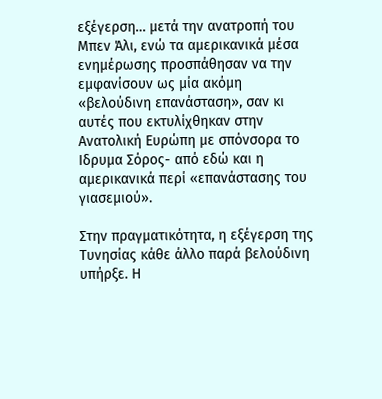εξέγερση… μετά την ανατροπή του Μπεν Άλι, ενώ τα αμερικανικά μέσα ενημέρωσης προσπάθησαν να την εμφανίσουν ως μία ακόμη «βελούδινη επανάσταση», σαν κι αυτές που εκτυλίχθηκαν στην Ανατολική Ευρώπη με σπόνσορα το Ιδρυμα Σόρος- από εδώ και η αμερικανικά περί «επανάστασης του γιασεμιού».

Στην πραγματικότητα, η εξέγερση της Τυνησίας κάθε άλλο παρά βελούδινη υπήρξε. Η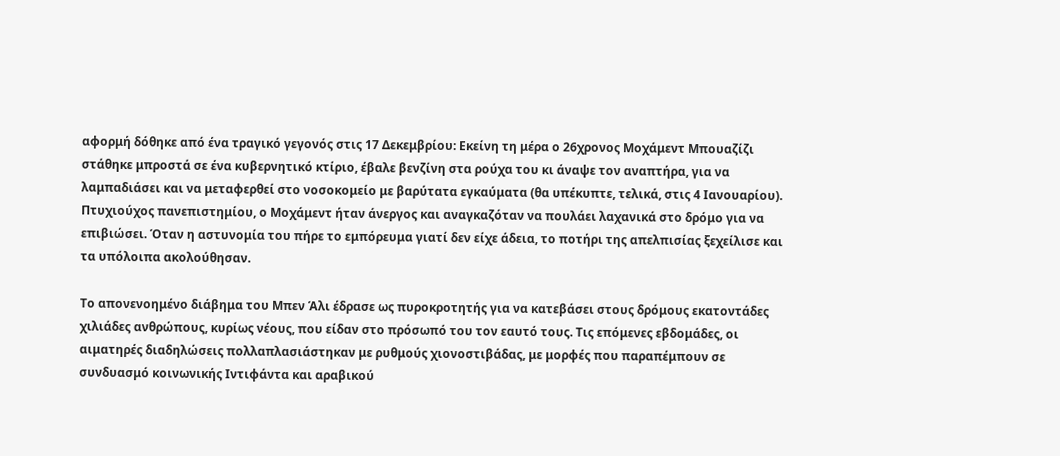αφορμή δόθηκε από ένα τραγικό γεγονός στις 17 Δεκεμβρίου: Εκείνη τη μέρα ο 26χρονος Μοχάμεντ Μπουαζίζι στάθηκε μπροστά σε ένα κυβερνητικό κτίριο, έβαλε βενζίνη στα ρούχα του κι άναψε τον αναπτήρα, για να λαμπαδιάσει και να μεταφερθεί στο νοσοκομείο με βαρύτατα εγκαύματα (θα υπέκυπτε, τελικά, στις 4 Ιανουαρίου). Πτυχιούχος πανεπιστημίου, ο Μοχάμεντ ήταν άνεργος και αναγκαζόταν να πουλάει λαχανικά στο δρόμο για να επιβιώσει. Όταν η αστυνομία του πήρε το εμπόρευμα γιατί δεν είχε άδεια, το ποτήρι της απελπισίας ξεχείλισε και τα υπόλοιπα ακολούθησαν.

Το απονενοημένο διάβημα του Μπεν Άλι έδρασε ως πυροκροτητής για να κατεβάσει στους δρόμους εκατοντάδες χιλιάδες ανθρώπους, κυρίως νέους, που είδαν στο πρόσωπό του τον εαυτό τους. Τις επόμενες εβδομάδες, οι αιματηρές διαδηλώσεις πολλαπλασιάστηκαν με ρυθμούς χιονοστιβάδας, με μορφές που παραπέμπουν σε συνδυασμό κοινωνικής Ιντιφάντα και αραβικού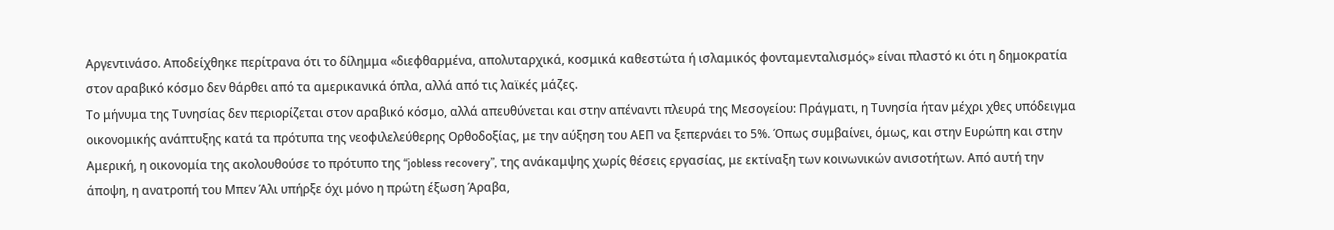Αργεντινάσο. Αποδείχθηκε περίτρανα ότι το δίλημμα «διεφθαρμένα, απολυταρχικά, κοσμικά καθεστώτα ή ισλαμικός φονταμενταλισμός» είναι πλαστό κι ότι η δημοκρατία στον αραβικό κόσμο δεν θάρθει από τα αμερικανικά όπλα, αλλά από τις λαϊκές μάζες.
Το μήνυμα της Τυνησίας δεν περιορίζεται στον αραβικό κόσμο, αλλά απευθύνεται και στην απέναντι πλευρά της Μεσογείου: Πράγματι, η Τυνησία ήταν μέχρι χθες υπόδειγμα οικονομικής ανάπτυξης κατά τα πρότυπα της νεοφιλελεύθερης Ορθοδοξίας, με την αύξηση του ΑΕΠ να ξεπερνάει το 5%. Όπως συμβαίνει, όμως, και στην Ευρώπη και στην Αμερική, η οικονομία της ακολουθούσε το πρότυπο της “jobless recovery”, της ανάκαμψης χωρίς θέσεις εργασίας, με εκτίναξη των κοινωνικών ανισοτήτων. Από αυτή την άποψη, η ανατροπή του Μπεν Άλι υπήρξε όχι μόνο η πρώτη έξωση Άραβα,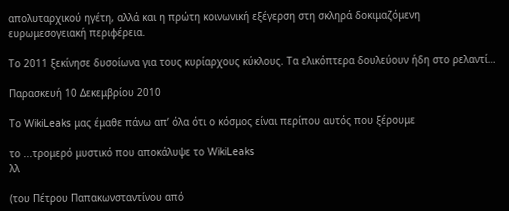απολυταρχικού ηγέτη, αλλά και η πρώτη κοινωνική εξέγερση στη σκληρά δοκιμαζόμενη ευρωμεσογειακή περιφέρεια.

Το 2011 ξεκίνησε δυσοίωνα για τους κυρίαρχους κύκλους. Τα ελικόπτερα δουλεύουν ήδη στο ρελαντί…

Παρασκευή 10 Δεκεμβρίου 2010

Το WikiLeaks μας έμαθε πάνω απ’ όλα ότι ο κόσμος είναι περίπου αυτός που ξέρουμε

το ...τρομερό μυστικό που αποκάλυψε το WikiLeaks
λλ

(του Πέτρου Παπακωνσταντίνου από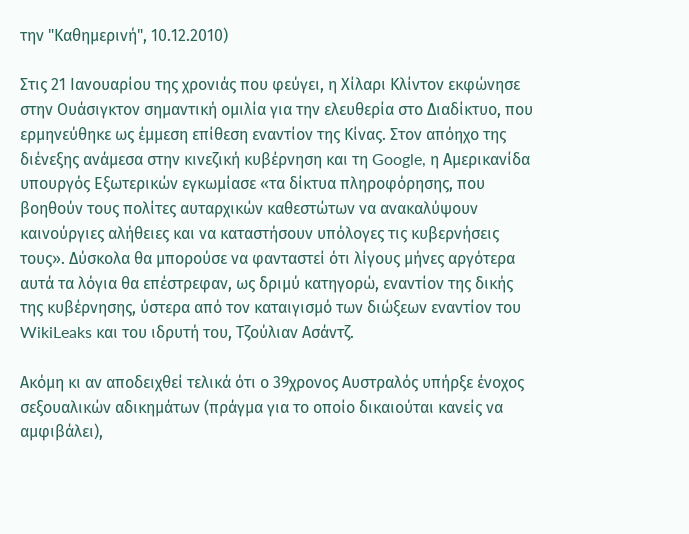την "Καθημερινή", 10.12.2010)

Στις 21 Ιανουαρίου της χρονιάς που φεύγει, η Χίλαρι Κλίντον εκφώνησε στην Ουάσιγκτον σημαντική ομιλία για την ελευθερία στο Διαδίκτυο, που ερμηνεύθηκε ως έμμεση επίθεση εναντίον της Κίνας. Στον απόηχο της διένεξης ανάμεσα στην κινεζική κυβέρνηση και τη Google, η Αμερικανίδα υπουργός Εξωτερικών εγκωμίασε «τα δίκτυα πληροφόρησης, που βοηθούν τους πολίτες αυταρχικών καθεστώτων να ανακαλύψουν καινούργιες αλήθειες και να καταστήσουν υπόλογες τις κυβερνήσεις τους». Δύσκολα θα μπορούσε να φανταστεί ότι λίγους μήνες αργότερα αυτά τα λόγια θα επέστρεφαν, ως δριμύ κατηγορώ, εναντίον της δικής της κυβέρνησης, ύστερα από τον καταιγισμό των διώξεων εναντίον του WikiLeaks και του ιδρυτή του, Τζούλιαν Ασάντζ.

Ακόμη κι αν αποδειχθεί τελικά ότι ο 39χρονος Αυστραλός υπήρξε ένοχος σεξουαλικών αδικημάτων (πράγμα για το οποίο δικαιούται κανείς να αμφιβάλει),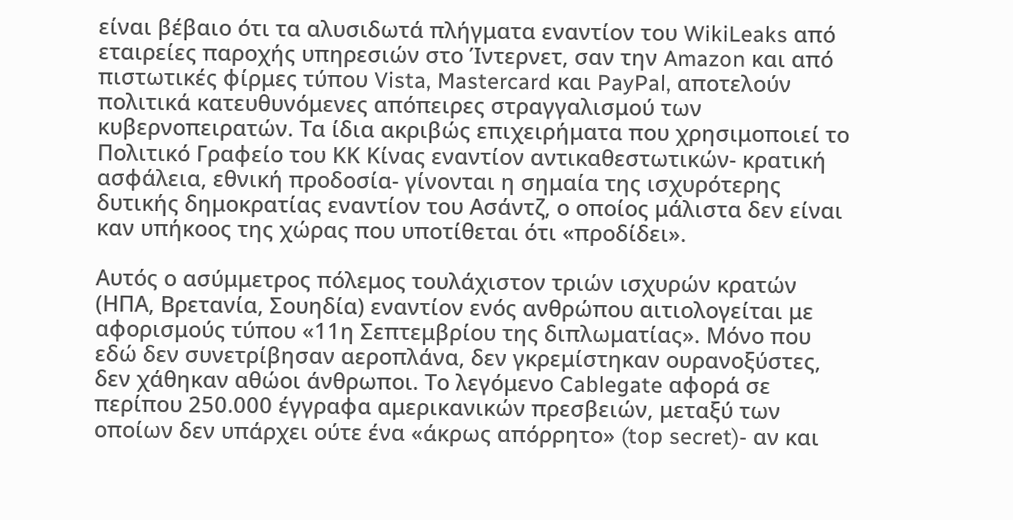είναι βέβαιο ότι τα αλυσιδωτά πλήγματα εναντίον του WikiLeaks από εταιρείες παροχής υπηρεσιών στο Ίντερνετ, σαν την Amazon και από πιστωτικές φίρμες τύπου Vista, Mastercard και PayPal, αποτελούν πολιτικά κατευθυνόμενες απόπειρες στραγγαλισμού των κυβερνοπειρατών. Τα ίδια ακριβώς επιχειρήματα που χρησιμοποιεί το Πολιτικό Γραφείο του ΚΚ Κίνας εναντίον αντικαθεστωτικών- κρατική ασφάλεια, εθνική προδοσία- γίνονται η σημαία της ισχυρότερης δυτικής δημοκρατίας εναντίον του Ασάντζ, ο οποίος μάλιστα δεν είναι καν υπήκοος της χώρας που υποτίθεται ότι «προδίδει».

Αυτός ο ασύμμετρος πόλεμος τουλάχιστον τριών ισχυρών κρατών (ΗΠΑ, Βρετανία, Σουηδία) εναντίον ενός ανθρώπου αιτιολογείται με αφορισμούς τύπου «11η Σεπτεμβρίου της διπλωματίας». Μόνο που εδώ δεν συνετρίβησαν αεροπλάνα, δεν γκρεμίστηκαν ουρανοξύστες, δεν χάθηκαν αθώοι άνθρωποι. Το λεγόμενο Cablegate αφορά σε περίπου 250.000 έγγραφα αμερικανικών πρεσβειών, μεταξύ των οποίων δεν υπάρχει ούτε ένα «άκρως απόρρητο» (top secret)- αν και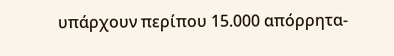υπάρχουν περίπου 15.000 απόρρητα-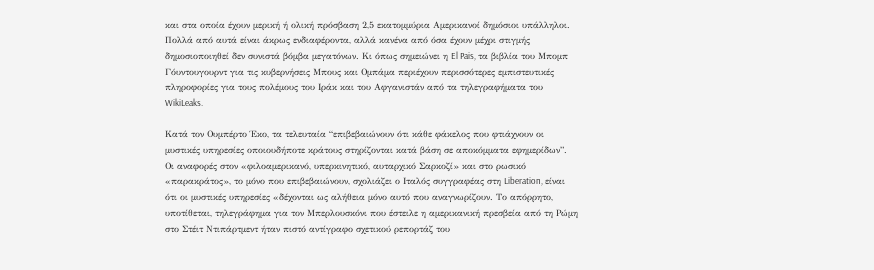και στα οποία έχουν μερική ή ολική πρόσβαση 2,5 εκατομμύρια Αμερικανοί δημόσιοι υπάλληλοι. Πολλά από αυτά είναι άκρως ενδιαφέροντα, αλλά κανένα από όσα έχουν μέχρι στιγμής δημοσιοποιηθεί δεν συνιστά βόμβα μεγατόνων. Κι όπως σημειώνει η El Pais, τα βιβλία του Μπομπ Γόυντουγουρντ για τις κυβερνήσεις Μπους και Ομπάμα περιέχουν περισσότερες εμπιστευτικές πληροφορίες για τους πολέμους του Ιράκ και του Αφγανιστάν από τα τηλεγραφήματα του WikiLeaks.

Κατά τον Ουμπέρτο Έκο, τα τελευταία “επιβεβαιώνουν ότι κάθε φάκελος που φτιάχνουν οι μυστικές υπηρεσίες οποιουδήποτε κράτους στηρίζονται κατά βάση σε αποκόμματα εφημερίδων”. Οι αναφορές στον «φιλοαμερικανό, υπερκινητικό, αυταρχικό Σαρκοζί» και στο ρωσικό «παρακράτος», το μόνο που επιβεβαιώνουν, σχολιάζει ο Ιταλός συγγραφέας στη Liberation, είναι ότι οι μυστικές υπηρεσίες «δέχονται ως αλήθεια μόνο αυτό που αναγνωρίζουν. Το απόρρητο, υποτίθεται, τηλεγράφημα για τον Μπερλουσκόνι που έστειλε η αμερικανική πρεσβεία από τη Ρώμη στο Στέιτ Ντιπάρτμεντ ήταν πιστό αντίγραφο σχετικού ρεπορτάζ του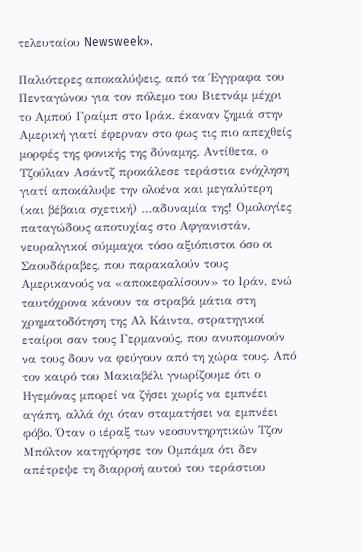τελευταίου Newsweek».

Παλιότερες αποκαλύψεις, από τα Έγγραφα του Πενταγώνου για τον πόλεμο του Βιετνάμ μέχρι το Αμπού Γραίμπ στο Ιράκ, έκαναν ζημιά στην Αμερική γιατί έφερναν στο φως τις πιο απεχθείς μορφές της φονικής της δύναμης. Αντίθετα, ο Τζούλιαν Ασάντζ προκάλεσε τεράστια ενόχληση γιατί αποκάλυψε την ολοένα και μεγαλύτερη (και βέβαια σχετική) …αδυναμία της! Ομολογίες παταγώδους αποτυχίας στο Αφγανιστάν, νευραλγικοί σύμμαχοι τόσο αξιόπιστοι όσο οι Σαουδάραβες, που παρακαλούν τους Αμερικανούς να «αποκεφαλίσουν» το Ιράν, ενώ ταυτόχρονα κάνουν τα στραβά μάτια στη χρηματοδότηση της Αλ Κάιντα, στρατηγικοί εταίροι σαν τους Γερμανούς, που ανυπομονούν να τους δουν να φεύγουν από τη χώρα τους. Από τον καιρό του Μακιαβέλι γνωρίζουμε ότι ο Ηγεμόνας μπορεί να ζήσει χωρίς να εμπνέει αγάπη, αλλά όχι όταν σταματήσει να εμπνέει φόβο. Όταν ο ιέραξ των νεοσυντηρητικών Τζον Μπόλτον κατηγόρησε τον Ομπάμα ότι δεν απέτρεψε τη διαρροή αυτού του τεράστιου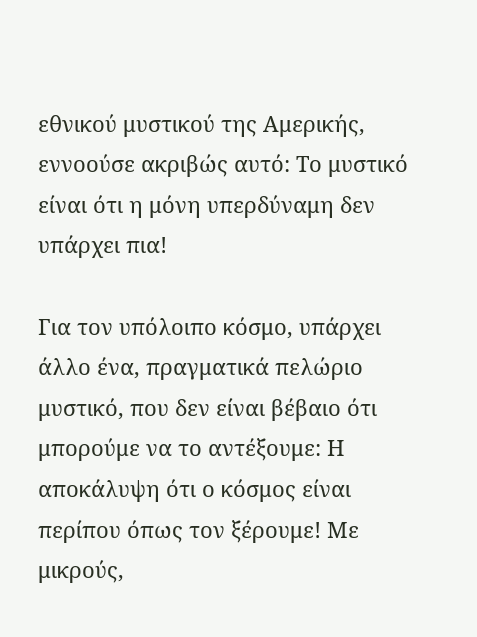εθνικού μυστικού της Αμερικής, εννοούσε ακριβώς αυτό: Το μυστικό είναι ότι η μόνη υπερδύναμη δεν υπάρχει πια!

Για τον υπόλοιπο κόσμο, υπάρχει άλλο ένα, πραγματικά πελώριο μυστικό, που δεν είναι βέβαιο ότι μπορούμε να το αντέξουμε: Η αποκάλυψη ότι ο κόσμος είναι περίπου όπως τον ξέρουμε! Με μικρούς,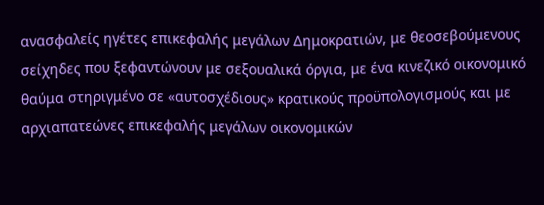ανασφαλείς ηγέτες επικεφαλής μεγάλων Δημοκρατιών, με θεοσεβούμενους σείχηδες που ξεφαντώνουν με σεξουαλικά όργια, με ένα κινεζικό οικονομικό θαύμα στηριγμένο σε «αυτοσχέδιους» κρατικούς προϋπολογισμούς και με αρχιαπατεώνες επικεφαλής μεγάλων οικονομικών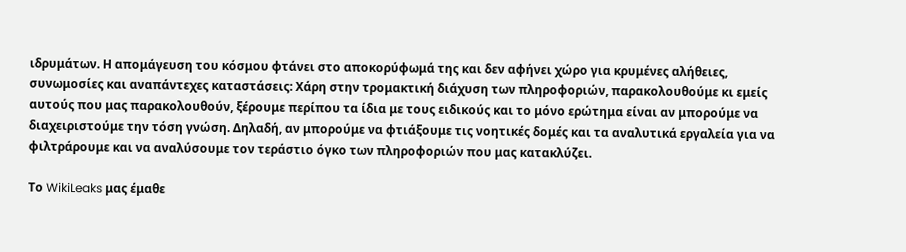ιδρυμάτων. Η απομάγευση του κόσμου φτάνει στο αποκορύφωμά της και δεν αφήνει χώρο για κρυμένες αλήθειες, συνωμοσίες και αναπάντεχες καταστάσεις: Χάρη στην τρομακτική διάχυση των πληροφοριών, παρακολουθούμε κι εμείς αυτούς που μας παρακολουθούν, ξέρουμε περίπου τα ίδια με τους ειδικούς και το μόνο ερώτημα είναι αν μπορούμε να διαχειριστούμε την τόση γνώση. Δηλαδή, αν μπορούμε να φτιάξουμε τις νοητικές δομές και τα αναλυτικά εργαλεία για να φιλτράρουμε και να αναλύσουμε τον τεράστιο όγκο των πληροφοριών που μας κατακλύζει.

Το WikiLeaks μας έμαθε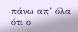πάνω απ’ όλα ότι ο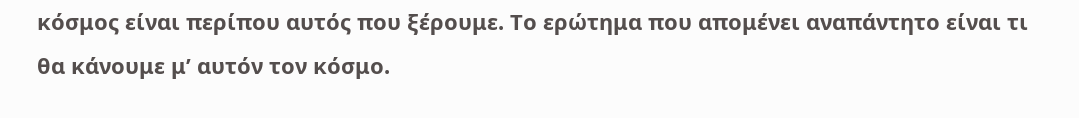κόσμος είναι περίπου αυτός που ξέρουμε. Το ερώτημα που απομένει αναπάντητο είναι τι θα κάνουμε μ’ αυτόν τον κόσμο.